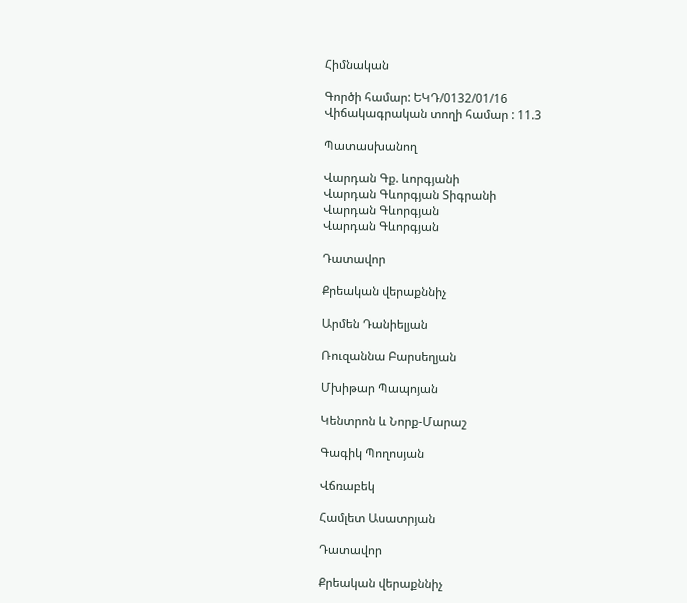Հիմնական

Գործի համար: ԵԿԴ/0132/01/16
Վիճակագրական տողի համար : 11.3

Պատասխանող

Վարդան Գք. ևորգյանի
Վարդան Գևորգյան Տիգրանի
Վարդան Գևորգյան
Վարդան Գևորգյան

Դատավոր

Քրեական վերաքննիչ

Արմեն Դանիելյան

Ռուզաննա Բարսեղյան

Մխիթար Պապոյան

Կենտրոն և Նորք-Մարաշ

Գագիկ Պողոսյան

Վճռաբեկ

Համլետ Ասատրյան

Դատավոր

Քրեական վերաքննիչ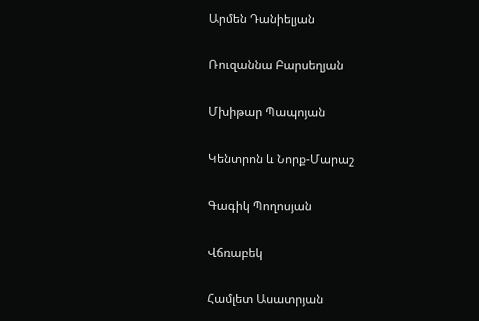Արմեն Դանիելյան

Ռուզաննա Բարսեղյան

Մխիթար Պապոյան

Կենտրոն և Նորք-Մարաշ

Գագիկ Պողոսյան

Վճռաբեկ

Համլետ Ասատրյան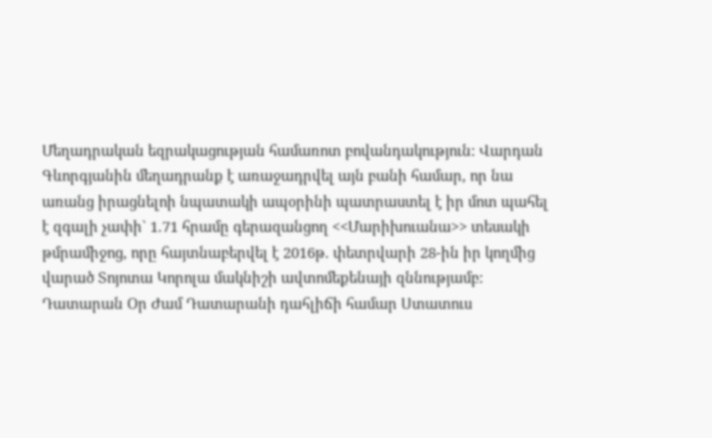Մեղադրական եզրակացության համառոտ բովանդակություն: Վարդան Գևորգյանին մեղադրանք է առաջադրվել այն բանի համար, որ նա առանց իրացնելոի նպատակի ապօրինի պատրաստել է իր մոտ պահել է զգալի չափի` 1.71 հրամը գերազանցող <<Մարիխուանա>> տեսակի թմրամիջոց, որը հայտնաբերվել է 2016թ. փետրվարի 28-ին իր կողմից վարած Տոյոտա Կորոլա մակնիշի ավտոմեքենայի զննությամբ:
Դատարան Օր Ժամ Դատարանի դահլիճի համար Ստատուս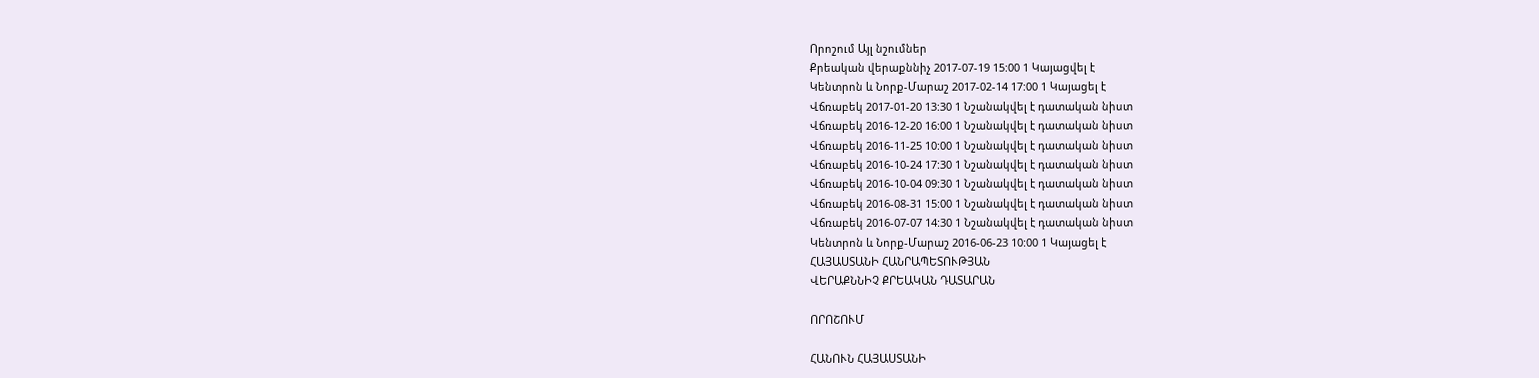Որոշում Այլ նշումներ
Քրեական վերաքննիչ 2017-07-19 15:00 1 Կայացվել է
Կենտրոն և Նորք-Մարաշ 2017-02-14 17:00 1 Կայացել է
Վճռաբեկ 2017-01-20 13:30 1 Նշանակվել է դատական նիստ
Վճռաբեկ 2016-12-20 16:00 1 Նշանակվել է դատական նիստ
Վճռաբեկ 2016-11-25 10:00 1 Նշանակվել է դատական նիստ
Վճռաբեկ 2016-10-24 17:30 1 Նշանակվել է դատական նիստ
Վճռաբեկ 2016-10-04 09:30 1 Նշանակվել է դատական նիստ
Վճռաբեկ 2016-08-31 15:00 1 Նշանակվել է դատական նիստ
Վճռաբեկ 2016-07-07 14:30 1 Նշանակվել է դատական նիստ
Կենտրոն և Նորք-Մարաշ 2016-06-23 10:00 1 Կայացել է
ՀԱՅԱՍՏԱՆԻ ՀԱՆՐԱՊԵՏՈՒԹՅԱՆ
ՎԵՐԱՔՆՆԻՉ ՔՐԵԱԿԱՆ ԴԱՏԱՐԱՆ

ՈՐՈՇՈՒՄ

ՀԱՆՈՒՆ ՀԱՅԱՍՏԱՆԻ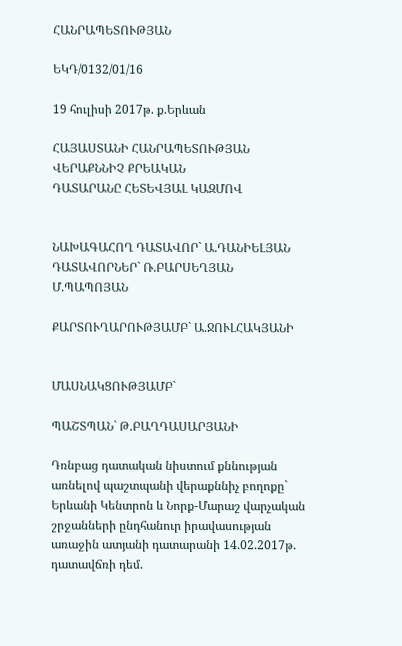ՀԱՆՐԱՊԵՏՈՒԹՅԱՆ

ԵԿԴ/0132/01/16

19 հուլիսի 2017թ. ք.Երևան

ՀԱՅԱՍՏԱՆԻ ՀԱՆՐԱՊԵՏՈՒԹՅԱՆ ՎԵՐԱՔՆՆԻՉ ՔՐԵԱԿԱՆ
ԴԱՏԱՐԱՆԸ ՀԵՏԵՎՅԱԼ ԿԱԶՄՈՎ


ՆԱԽԱԳԱՀՈՂ ԴԱՏԱՎՈՐ` Ա.ԴԱՆԻԵԼՅԱՆ
ԴԱՏԱՎՈՐՆԵՐ` Ռ.ԲԱՐՍԵՂՅԱՆ
Մ.ՊԱՊՈՅԱՆ

ՔԱՐՏՈՒՂԱՐՈՒԹՅԱՄԲ` Ա.ՋՈՒԼՀԱԿՅԱՆԻ


ՄԱՍՆԱԿՑՈՒԹՅԱՄԲ`

ՊԱՇՏՊԱՆ` Թ.ԲԱՂԴԱՍԱՐՅԱՆԻ

Դռնբաց դատական նիստում քննության առնելով պաշտպանի վերաքննիչ բողոքը` Երևանի Կենտրոն և Նորք-Մարաշ վարչական շրջանների ընդհանուր իրավասության առաջին ատյանի դատարանի 14.02.2017թ. դատավճռի դեմ.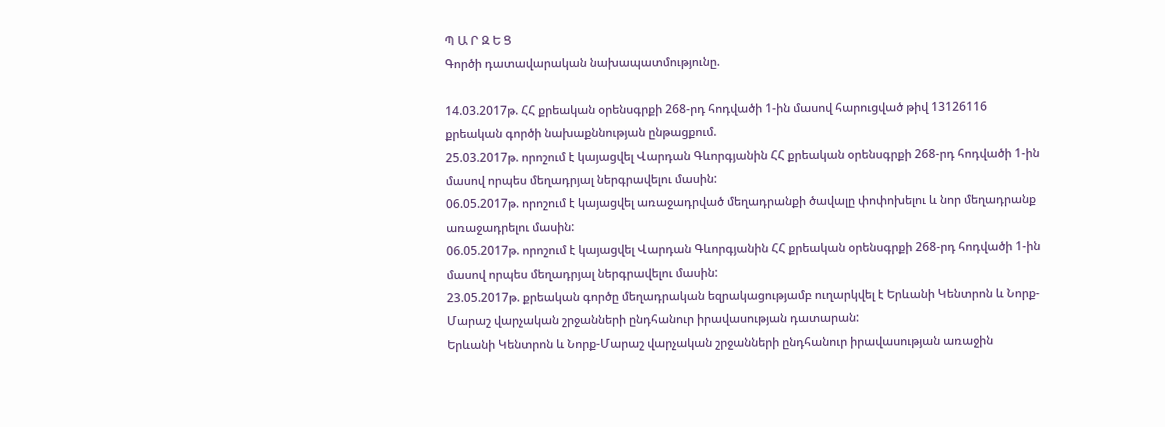Պ Ա Ր Զ Ե Ց
Գործի դատավարական նախապատմությունը.

14.03.2017թ. ՀՀ քրեական օրենսգրքի 268-րդ հոդվածի 1-ին մասով հարուցված թիվ 13126116 քրեական գործի նախաքննության ընթացքում.
25.03.2017թ. որոշում է կայացվել Վարդան Գևորգյանին ՀՀ քրեական օրենսգրքի 268-րդ հոդվածի 1-ին մասով որպես մեղադրյալ ներգրավելու մասին:
06.05.2017թ. որոշում է կայացվել առաջադրված մեղադրանքի ծավալը փոփոխելու և նոր մեղադրանք առաջադրելու մասին:
06.05.2017թ. որոշում է կայացվել Վարդան Գևորգյանին ՀՀ քրեական օրենսգրքի 268-րդ հոդվածի 1-ին մասով որպես մեղադրյալ ներգրավելու մասին:
23.05.2017թ. քրեական գործը մեղադրական եզրակացությամբ ուղարկվել է Երևանի Կենտրոն և Նորք-Մարաշ վարչական շրջանների ընդհանուր իրավասության դատարան:
Երևանի Կենտրոն և Նորք-Մարաշ վարչական շրջանների ընդհանուր իրավասության առաջին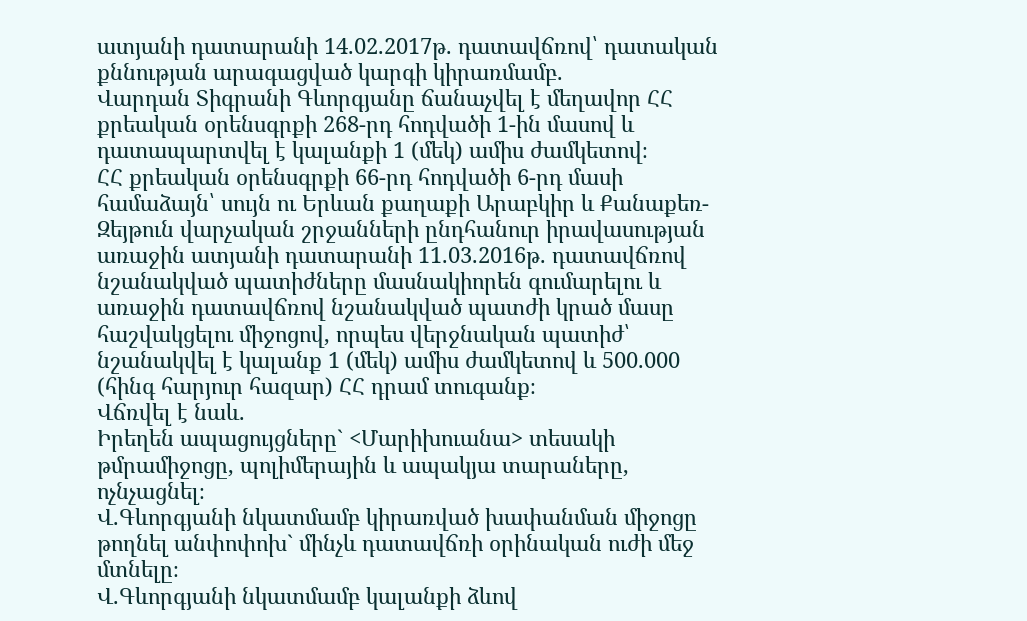ատյանի դատարանի 14.02.2017թ. դատավճռով՝ դատական քննության արագացված կարգի կիրառմամբ.
Վարդան Տիգրանի Գևորգյանը ճանաչվել է մեղավոր ՀՀ քրեական օրենսգրքի 268-րդ հոդվածի 1-ին մասով և դատապարտվել է կալանքի 1 (մեկ) ամիս ժամկետով։
ՀՀ քրեական օրենսգրքի 66-րդ հոդվածի 6-րդ մասի համաձայն՝ սույն ու Երևան քաղաքի Արաբկիր և Քանաքեռ-Զեյթուն վարչական շրջանների ընդհանուր իրավասության առաջին ատյանի դատարանի 11.03.2016թ. դատավճռով նշանակված պատիժները մասնակիորեն գումարելու և առաջին դատավճռով նշանակված պատժի կրած մասը հաշվակցելու միջոցով, որպես վերջնական պատիժ՝ նշանակվել է կալանք 1 (մեկ) ամիս ժամկետով և 500.000 (հինգ հարյուր հազար) ՀՀ դրամ տուգանք։
Վճռվել է նաև.
Իրեղեն ապացույցները` <Մարիխուանա> տեսակի թմրամիջոցը, պոլիմերային և ապակյա տարաները, ոչնչացնել։
Վ.Գևորգյանի նկատմամբ կիրառված խափանման միջոցը թողնել անփոփոխ` մինչև դատավճռի օրինական ուժի մեջ մտնելը։
Վ.Գևորգյանի նկատմամբ կալանքի ձևով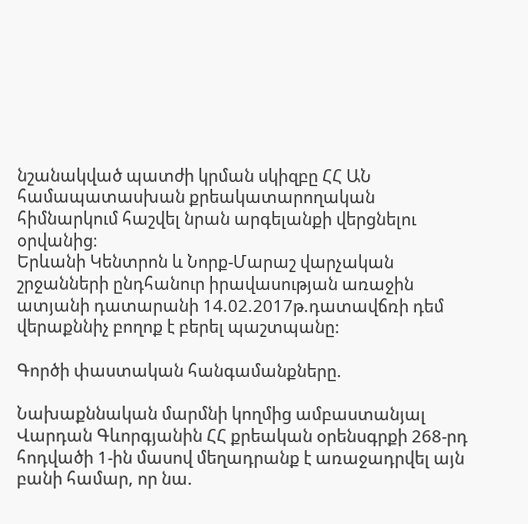նշանակված պատժի կրման սկիզբը ՀՀ ԱՆ համապատասխան քրեակատարողական հիմնարկում հաշվել նրան արգելանքի վերցնելու օրվանից։
Երևանի Կենտրոն և Նորք-Մարաշ վարչական շրջանների ընդհանուր իրավասության առաջին ատյանի դատարանի 14.02.2017թ.դատավճռի դեմ վերաքննիչ բողոք է բերել պաշտպանը:

Գործի փաստական հանգամանքները.

Նախաքննական մարմնի կողմից ամբաստանյալ Վարդան Գևորգյանին ՀՀ քրեական օրենսգրքի 268-րդ հոդվածի 1-ին մասով մեղադրանք է առաջադրվել այն բանի համար, որ նա.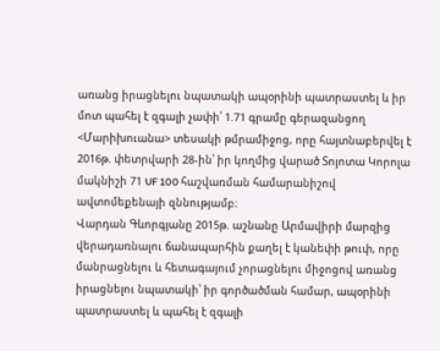առանց իրացնելու նպատակի ապօրինի պատրաստել և իր մոտ պահել է զգալի չափի՝ 1.71 գրամը գերազանցող <Մարիխուանա> տեսակի թմրամիջոց, որը հայտնաբերվել է 2016թ. փետրվարի 28-ին՝ իր կողմից վարած Տոյոտա Կորոլա մակնիշի 71 UF 100 հաշվառման համարանիշով ավտոմեքենայի զննությամբ։
Վարդան Գևորգյանը 2015թ. աշնանը Արմավիրի մարզից վերադառնալու ճանապարհին քաղել է կանեփի թուփ, որը մանրացնելու և հետագայում չորացնելու միջոցով առանց իրացնելու նպատակի՝ իր գործածման համար, ապօրինի պատրաստել և պահել է զգալի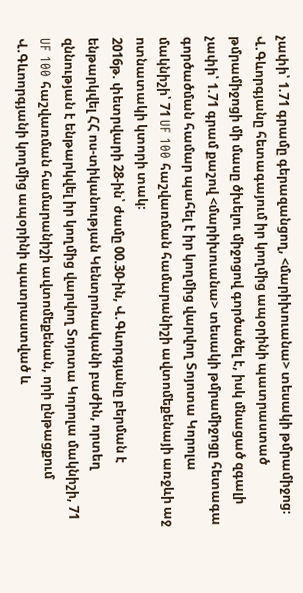չափի՝ 1.71 գրամը գերազանցող, <մարիխուանա> տեսակի թմրամիջոց։
Վ.Գևորգյանը հետագայում իր կողմից ապօրինի պատրաստած թմրամիջոցի մի մասը ծխելու միջոցով գործածել է, իսկ մնացած զգալի չափի՝ 1.71 գրամ քաշով <մարիխուանա> տեսակի թմրամիջոցը հետագա գործածման համար պահել է իր կողմից վարվող Տոյոտա Կորոլա մակնիշի՝ 71 UF 100 հաշվառման համարանիշի ավտոմեքենայի առջևի աջ ոտնատակի կտորի տակ։
2016թ. փետրվարի 28-ին՝ ժամը 00.30-ին, Վ.Գևորգյանը բերման է ենթարկվել ՀՀ ոս-տիկանության Կենտրոնականի բաժին, որտեղ զննության է ենթարկվել իր կողմից վարվող Տոյոտա Կորոլա մակնիշի, 71 UF 100 հաշվառման համարանիշի ավտոմեքենան, որի ընթացքում Վ.Գևոորգյանի կողմից ապօրինի պատրաստված և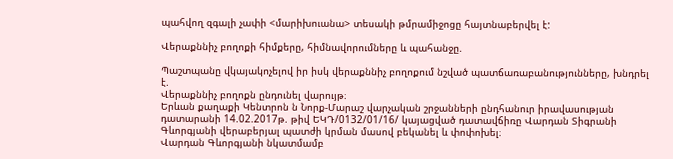պահվող զգալի չափի <մարիխուանա> տեսակի թմրամիջոցը հայտնաբերվել է:

Վերաքննիչ բողոքի հիմքերը, հիմնավորումները և պահանջը.

Պաշտպանը վկայակոչելով իր իսկ վերաքննիչ բողոքում նշված պատճառաբանությունները, խնդրել է.
Վերաքննիչ բողոքն ընդունել վարույթ։
Երևան քաղաքի Կենտրոն ն Նորք-Մարաշ վարչական շրջանների ընդհանուր իրավասության դատարանի 14.02.2017թ. թիվ ԵԿԴ/0132/01/16/ կայացված դատավճիռը Վարդան Տիգրանի Գևորգյանի վերաբերյալ պատժի կրման մասով բեկանել և փոփոխել։
Վարդան Գևորգյանի նկատմամբ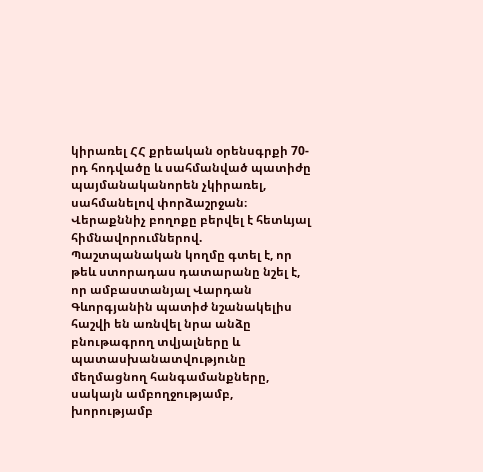կիրառել ՀՀ քրեական օրենսգրքի 70-րդ հոդվածը և սահմանված պատիժը պայմանականորեն չկիրառել, սահմանելով փորձաշրջան։
Վերաքննիչ բողոքը բերվել է հետևյալ հիմնավորումներով.
Պաշտպանական կողմը գտել է, որ թեև ստորադաս դատարանը նշել է, որ ամբաստանյալ Վարդան Գևորգյանին պատիժ նշանակելիս հաշվի են առնվել նրա անձը բնութագրող տվյալները և պատասխանատվությունը մեղմացնող հանգամանքները, սակայն ամբողջությամբ, խորությամբ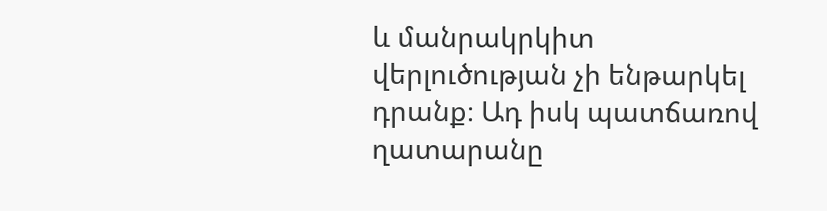և մանրակրկիտ վերլուծության չի ենթարկել դրանք։ Ադ իսկ պատճառով ղատարանը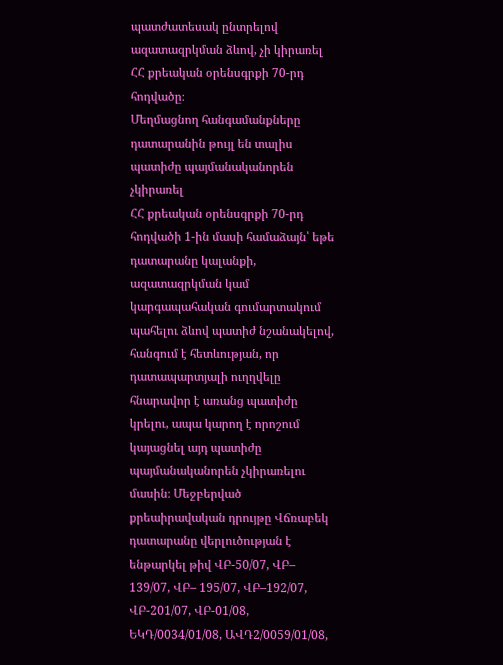պատժատեսակ ընտրելով ազատազրկման ձևով, չի կիրառել ՀՀ քրեական օրենսգրքի 70-րդ հոդվածը։
Մեղմացնող հանգամանքները դատարանին թույլ են տալիս պատիժը պայմանականորեն չկիրառել
ՀՀ քրեական օրենսգրքի 70-րդ հոդվածի 1-ին մասի համաձայն՝ եթե դատարանը կալանքի, ազատազրկման կամ կարգապահական գումարտակում պահելու ձևով պատիժ նշանակելով, հանգում է հետևության, որ դատապարտյալի ուղղվելը հնարավոր է առանց պատիժը կրելու, ապա կարող է որոշում կայացնել այդ պատիժը պայմանականորեն չկիրառելու մասին։ Մեջբերված քրեաիրավական դրույթը Վճռաբեկ դատարանը վերլուծության է ենթարկել թիվ ՎԲ-50/07, ՎԲ– 139/07, ՎԲ– 195/07, ՎԲ–192/07, ՎԲ-201/07, ՎԲ-01/08, ԵԿԴ/0034/01/08, ԱՎԴ2/0059/01/08,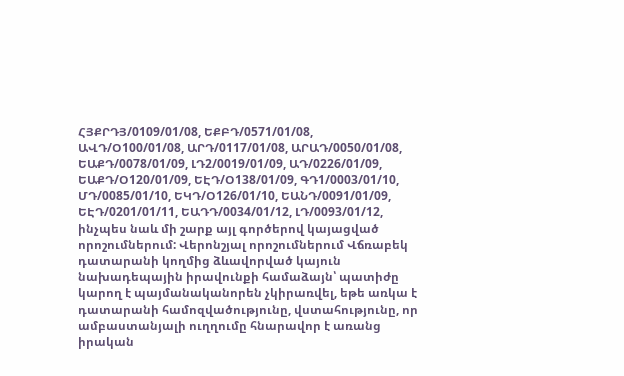ՀՅՔՐԴՅ/0109/01/08, ԵՔԲԴ/0571/01/08, ԱՎԴ/Օ100/01/08, ԱՐԴ/0117/01/08, ԱՐԱԴ/0050/01/08, ԵԱՔԴ/0078/01/09, ԼԴ2/0019/01/09, ԱԴ/0226/01/09, ԵԱՔԴ/Օ120/01/09, ԵԷԴ/Օ138/01/09, ԳԴ1/0003/01/10, ՄԴ/0085/01/10, ԵԿԴ/Օ126/01/10, ԵԱՆԴ/0091/01/09, ԵԷԴ/0201/01/11, ԵԱԴԴ/0034/01/12, ԼԴ/0093/01/12, ինչպես նաև մի շարք այլ գործերով կայացված որոշումներում: Վերոնշյալ որոշումներում Վճռաբեկ դատարանի կողմից ձևավորված կայուն նախադեպային իրավունքի համաձայն՝ պատիժը կարող է պայմանականորեն չկիրառվել, եթե առկա է դատարանի համոզվածությունը, վստահությունը, որ ամբաստանյալի ուղղումը հնարավոր է առանց իրական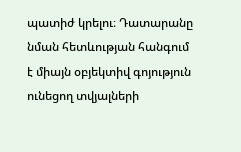պատիժ կրելու։ Դատարանը նման հետևության հանգում է միայն օբյեկտիվ գոյություն ունեցող տվյալների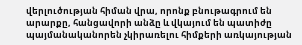վերլուծության հիման վրա, որոնք բնութագրում են արարքը, հանցավորի անձը և վկայում են պատիժը պայմանականորեն չկիրառելու հիմքերի առկայության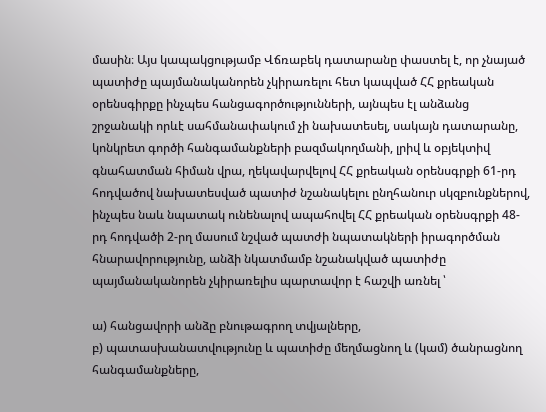մասին։ Այս կապակցությամբ Վճռաբեկ դատարանը փաստել է, որ չնայած պատիժը պայմանականորեն չկիրառելու հետ կապված ՀՀ քրեական օրենսգիրքը ինչպես հանցագործությունների, այնպես էլ անձանց շրջանակի որևէ սահմանափակում չի նախատեսել, սակայն դատարանը, կոնկրետ գործի հանգամանքների բազմակողմանի, լրիվ և օբյեկտիվ գնահատման հիման վրա, ղեկավարվելով ՀՀ քրեական օրենսգրքի 61-րդ հոդվածով նախատեսված պատիժ նշանակելու ընղհանուր սկզբունքներով, ինչպես նաև նպատակ ունենալով ապահովել ՀՀ քրեական օրենսգրքի 48-րդ հոդվածի 2-րղ մասում նշված պատժի նպատակների իրագործման հնարավորությունը, անձի նկատմամբ նշանակված պատիժը պայմանականորեն չկիրառելիս պարտավոր է հաշվի առնել ՝

ա) հանցավորի անձը բնութագրող տվյալները,
բ) պատասխանատվությունը և պատիժը մեղմացնող և (կամ) ծանրացնող հանգամանքները,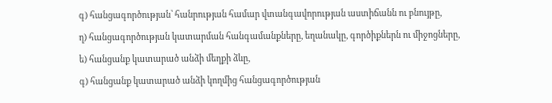գ) հանցագործության՝ հանրության համար վտանգավորության աստիճանն ու բնույթը,
ղ) հանցագործության կատարման հանգամանքները, եղանակը, գործիքներն ու միջոցները,
ե) հանցանք կատարած անձի մեղքի ձևը,
գ) հանցանք կատարած անձի կողմից հանցագործության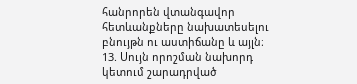հանրորեն վտանգավոր հետևանքները նախատեսելու բնույթն ու աստիճանը և այլն։
13. Սույն որոշման նախորդ կետում շարադրված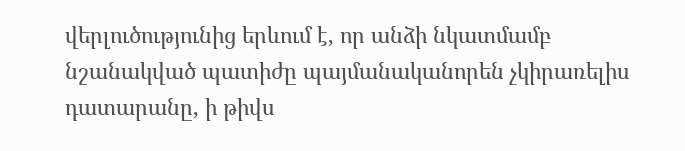վերլուծությունից երևում է, որ անձի նկատմամբ նշանակված պատիժը պայմանականորեն չկիրառելիս դատարանը, ի թիվս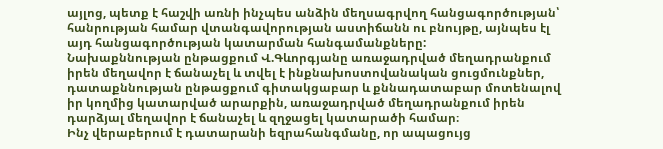այլոց, պետք է հաշվի առնի ինչպես անձին մեղսագրվող հանցագործության՝ հանրության համար վտանգավորության աստիճանն ու բնույթը, այնպես էլ այդ հանցագործության կատարման հանգամանքները:
Նախաքննության ընթացքում Վ.Գևորգյանը առաջադրված մեղադրանքում իրեն մեղավոր է ճանաչել և տվել է ինքնախոստովանական ցուցմունքներ, դատաքննության ընթացքում գիտակցաբար և քննադատաբար մոտենալով իր կողմից կատարված արարքին, առաջադրված մեղադրանքում իրեն դարձյալ մեղավոր է ճանաչել և զղջացել կատարածի համար։
Ինչ վերաբերում է դատարանի եզրահանգմանը, որ ապացույց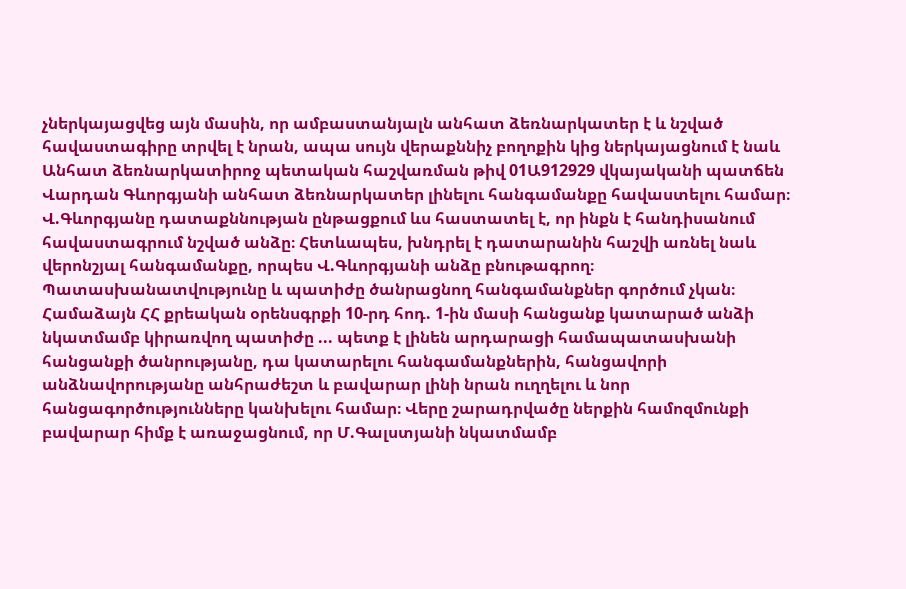չներկայացվեց այն մասին, որ ամբաստանյալն անհատ ձեռնարկատեր է և նշված հավաստագիրը տրվել է նրան, ապա սույն վերաքննիչ բողոքին կից ներկայացնում է նաև Անհատ ձեռնարկատիրոջ պետական հաշվառման թիվ 01Ա912929 վկայականի պատճեն Վարդան Գևորգյանի անհատ ձեռնարկատեր լինելու հանգամանքը հավաստելու համար։ Վ.Գևորգյանը դատաքննության ընթացքում ևս հաստատել է, որ ինքն է հանդիսանում հավաստագրում նշված անձը։ Հետևապես, խնդրել է դատարանին հաշվի առնել նաև վերոնշյալ հանգամանքը, որպես Վ.Գևորգյանի անձը բնութագրող։ Պատասխանատվությունը և պատիժը ծանրացնող հանգամանքներ գործում չկան։
Համաձայն ՀՀ քրեական օրենսգրքի 10-րդ հոդ. 1-ին մասի հանցանք կատարած անձի նկատմամբ կիրառվող պատիժը ... պետք է լինեն արդարացի համապատասխանի հանցանքի ծանրությանը, դա կատարելու հանգամանքներին, հանցավորի անձնավորությանը անհրաժեշտ և բավարար լինի նրան ուղղելու և նոր հանցագործությունները կանխելու համար։ Վերը շարադրվածը ներքին համոզմունքի բավարար հիմք է առաջացնում, որ Մ.Գալստյանի նկատմամբ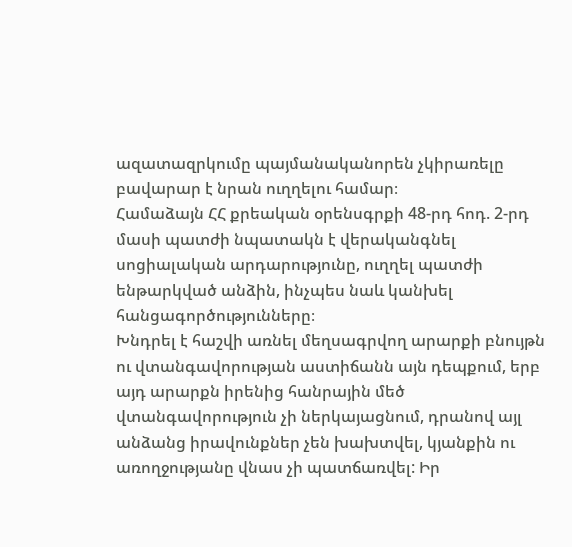ազատազրկումը պայմանականորեն չկիրառելը բավարար է նրան ուղղելու համար։
Համաձայն ՀՀ քրեական օրենսգրքի 48-րդ հոդ. 2-րդ մասի պատժի նպատակն է վերականգնել սոցիալական արդարությունը, ուղղել պատժի ենթարկված անձին, ինչպես նաև կանխել հանցագործությունները։
Խնդրել է հաշվի առնել մեղսագրվող արարքի բնույթն ու վտանգավորության աստիճանն այն դեպքում, երբ այդ արարքն իրենից հանրային մեծ վտանգավորություն չի ներկայացնում, դրանով այլ անձանց իրավունքներ չեն խախտվել, կյանքին ու առողջությանը վնաս չի պատճառվել: Իր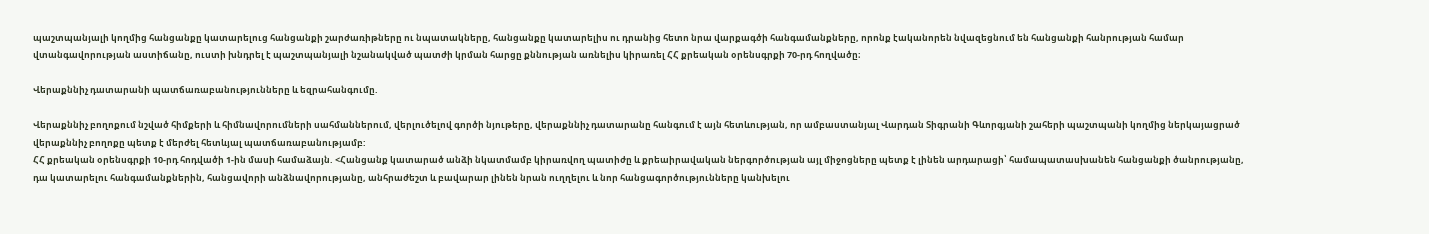պաշտպանյալի կողմից հանցանքը կատարելուց հանցանքի շարժառիթները ու նպատակները, հանցանքը կատարելիս ու դրանից հետո նրա վարքագծի հանգամանքները, որոնք էականորեն նվազեցնում են հանցանքի հանրության համար վտանգավորության աստիճանը, ուստի խնդրել է պաշտպանյալի նշանակված պատժի կրման հարցը քննության առնելիս կիրառել ՀՀ քրեական օրենսգրքի 70-րդ հողվածը։

Վերաքննիչ դատարանի պատճառաբանությունները և եզրահանգումը.

Վերաքննիչ բողոքում նշված հիմքերի և հիմնավորումների սահմաններում, վերլուծելով գործի նյութերը, վերաքննիչ դատարանը հանգում է այն հետևության, որ ամբաստանյալ Վարդան Տիգրանի Գևորգյանի շահերի պաշտպանի կողմից ներկայացրած վերաքննիչ բողոքը պետք է մերժել հետևյալ պատճառաբանությամբ:
ՀՀ քրեական օրենսգրքի 10-րդ հոդվածի 1-ին մասի համաձայն. <Հանցանք կատարած անձի նկատմամբ կիրառվող պատիժը և քրեաիրավական ներգործության այլ միջոցները պետք է լինեն արդարացի՝ համապատասխանեն հանցանքի ծանրությանը, դա կատարելու հանգամանքներին, հանցավորի անձնավորությանը, անհրաժեշտ և բավարար լինեն նրան ուղղելու և նոր հանցագործությունները կանխելու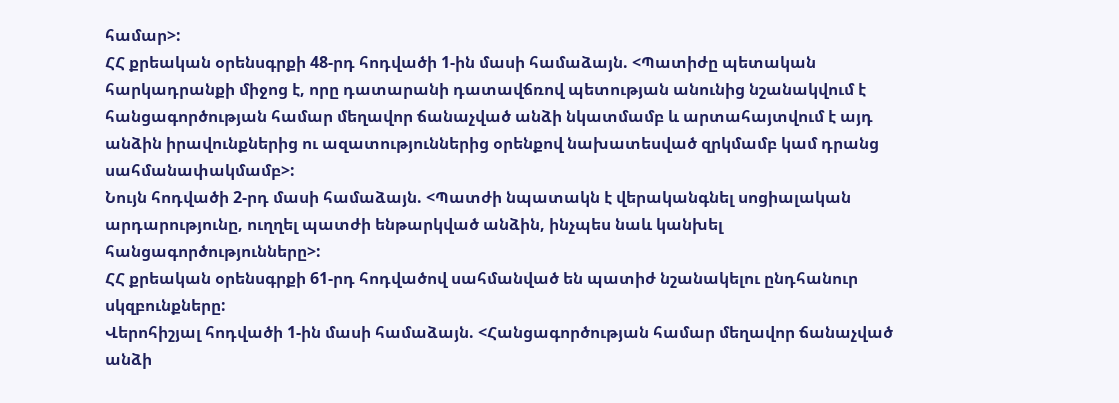համար>:
ՀՀ քրեական օրենսգրքի 48-րդ հոդվածի 1-ին մասի համաձայն. <Պատիժը պետական հարկադրանքի միջոց է, որը դատարանի դատավճռով պետության անունից նշանակվում է հանցագործության համար մեղավոր ճանաչված անձի նկատմամբ և արտահայտվում է այդ անձին իրավունքներից ու ազատություններից օրենքով նախատեսված զրկմամբ կամ դրանց սահմանափակմամբ>:
Նույն հոդվածի 2-րդ մասի համաձայն. <Պատժի նպատակն է վերականգնել սոցիալական արդարությունը, ուղղել պատժի ենթարկված անձին, ինչպես նաև կանխել հանցագործությունները>:
ՀՀ քրեական օրենսգրքի 61-րդ հոդվածով սահմանված են պատիժ նշանակելու ընդհանուր սկզբունքները:
Վերոհիշյալ հոդվածի 1-ին մասի համաձայն. <Հանցագործության համար մեղավոր ճանաչված անձի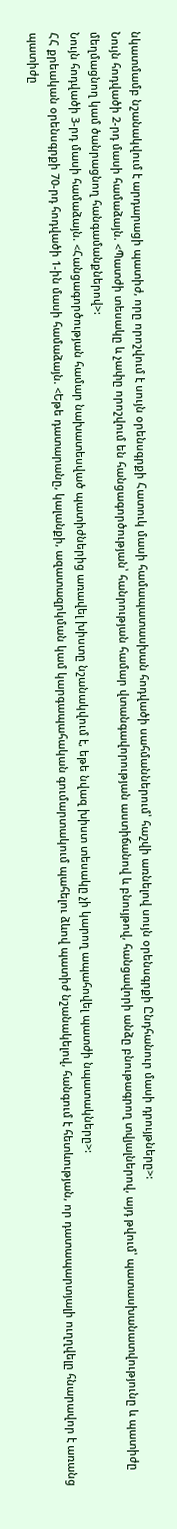նկատմամբ նշանակվում է արդարացի պատիժ, որը որոշվում է սույն օրենսգրքի Հատուկ մասի համապատասխան հոդվածի սահմաններում՝ հաշվի առնելով սույն օրենսգրքի Ընդհանուր մասի դրույթները>:
Նույն հոդվածի 2-րդ մասի համաձայն. <Պատժի տեսակը և չափը որոշվում են հանցագործության՝ հանրության համար վտանգավորության աստիճանով և բնույթով, հանցավորի անձը բնութագրող տվյալներով, այդ թվում՝ պատասխանատվությունը և պատիժը մեղմացնող կամ ծանրացնող հանգամանքներով>:
Նույն հոդվածի 3-րդ մասի համաձայն. <Հանցագործության համար նախատեսված պատիժներից առավել խիստը նշանակվում է, եթե նվազ խիստ տեսակը չի կարող ապահովել պատժի նպատակները>:
ՀՀ քրեական օրենսգրքի 70-րդ հոդվածի 1-ին մասի համաձայն. <Եթե դատարանը, կալանքի, ազատազրկման կամ կարգապահական գումարտակում պահելու ձևով պատիժ նշանակելով, հանգում է հետևության, որ դատապարտյալի ուղղվելը հնարավոր է առանց պատիժը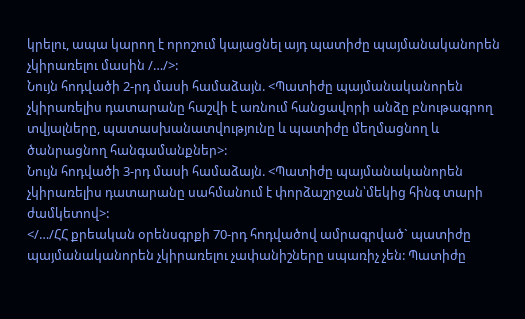կրելու, ապա կարող է որոշում կայացնել այդ պատիժը պայմանականորեն չկիրառելու մասին /…/>:
Նույն հոդվածի 2-րդ մասի համաձայն. <Պատիժը պայմանականորեն չկիրառելիս դատարանը հաշվի է առնում հանցավորի անձը բնութագրող տվյալները, պատասխանատվությունը և պատիժը մեղմացնող և ծանրացնող հանգամանքներ>:
Նույն հոդվածի 3-րդ մասի համաձայն. <Պատիժը պայմանականորեն չկիրառելիս դատարանը սահմանում է փորձաշրջան՝մեկից հինգ տարի ժամկետով>:
</…/ՀՀ քրեական օրենսգրքի 70-րդ հոդվածով ամրագրված` պատիժը պայմանականորեն չկիրառելու չափանիշները սպառիչ չեն: Պատիժը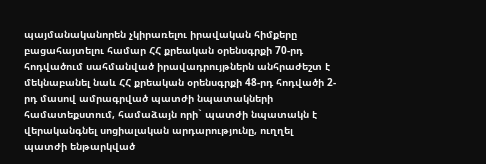պայմանականորեն չկիրառելու իրավական հիմքերը բացահայտելու համար ՀՀ քրեական օրենսգրքի 70-րդ հոդվածում սահմանված իրավադրույթներն անհրաժեշտ է մեկնաբանել նաև ՀՀ քրեական օրենսգրքի 48-րդ հոդվածի 2-րդ մասով ամրագրված պատժի նպատակների համատեքստում, համաձայն որի` պատժի նպատակն է վերականգնել սոցիալական արդարությունը, ուղղել պատժի ենթարկված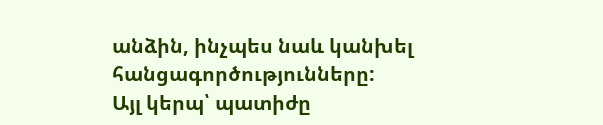անձին, ինչպես նաև կանխել հանցագործությունները:
Այլ կերպ՝ պատիժը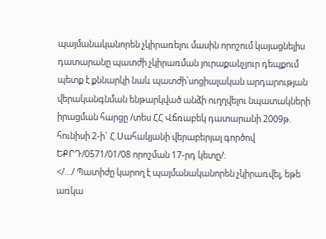պայմանականորեն չկիրառելու մասին որոշում կայացնելիս դատարանը պատժի չկիրառման յուրաքանչյուր դեպքում պետք է քննարկի նաև պատժի՝սոցիալական արդարության վերականգնման ենթարկված անձի ուղղվելու նպատակների իրացման հարցը /տես ՀՀ Վճռաբեկ դատարանի 2009թ. հունիսի 2-ի` Հ.Սահակյանի վերաբերյալ գործով ԵՔՐԴ/0571/01/08 որոշման 17-րդ կետը/:
</…/ Պատիժը կարող է պայմանականորեն չկիրառվել, եթե առկա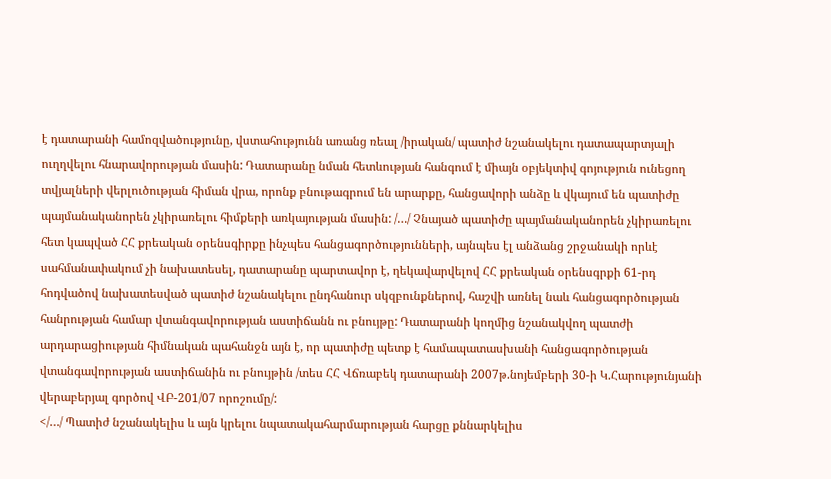է դատարանի համոզվածությունը, վստահությունն առանց ռեալ /իրական/ պատիժ նշանակելու դատապարտյալի ուղղվելու հնարավորության մասին: Դատարանը նման հետևության հանգում է միայն օբյեկտիվ գոյություն ունեցող տվյալների վերլուծության հիման վրա, որոնք բնութագրում են արարքը, հանցավորի անձը և վկայում են պատիժը պայմանականորեն չկիրառելու հիմքերի առկայության մասին: /…/ Չնայած պատիժը պայմանականորեն չկիրառելու հետ կապված ՀՀ քրեական օրենսգիրքը ինչպես հանցագործությունների, այնպես էլ անձանց շրջանակի որևէ սահմանափակում չի նախատեսել, դատարանը պարտավոր է, ղեկավարվելով ՀՀ քրեական օրենսգրքի 61-րդ հոդվածով նախատեսված պատիժ նշանակելու ընդհանուր սկզբունքներով, հաշվի առնել նաև հանցագործության հանրության համար վտանգավորության աստիճանն ու բնույթը: Դատարանի կողմից նշանակվող պատժի արդարացիության հիմնական պահանջն այն է, որ պատիժը պետք է համապատասխանի հանցագործության վտանգավորության աստիճանին ու բնույթին /տես ՀՀ Վճռաբեկ դատարանի 2007թ.նոյեմբերի 30-ի Կ.Հարությունյանի վերաբերյալ գործով ՎԲ-201/07 որոշումը/:
</…/ Պատիժ նշանակելիս և այն կրելու նպատակահարմարության հարցը քննարկելիս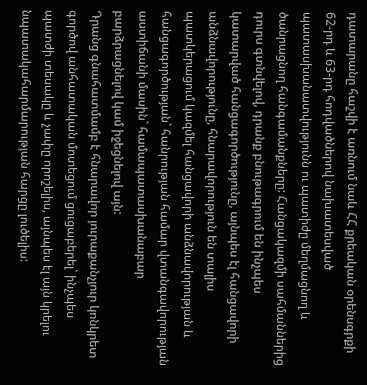դատարանը հաշվի է առնում նաև ՀՀ քրեական օրենսգրքի 62-րդ և 63-րդ հոդվածներով նախատեսված պատասխանատվությունն ու պատիժը մեղմացնող և ծանրացնող հանգամանքները: Հանցակազմի սահմաններից դուրս գտնվելով, դրանք բնութագրում են ինչպես կատարված հանցագործությունը, այնպես էլ հանցավորի անձնավորությունը, հնարավորություն են տալիս պատկերացում կազմել հանցավորի անձնավորության և հանցագործության` հանրության համար վտանգավորության աստիճանի մասին` համապատասխանաբար բարձրացնելով կամ իջեցնելով այն:
Դրանց գնահատմամբ է հնարավոր յուրաքանչյուր կոնկրետ գործով անհատական մոտեցում ցուցաբերել` ինչպես պատժի տեսակը և չափը որոշելիս, այնպես էլ այն կրելու նպատակահարմարության հարցը լուծելիս: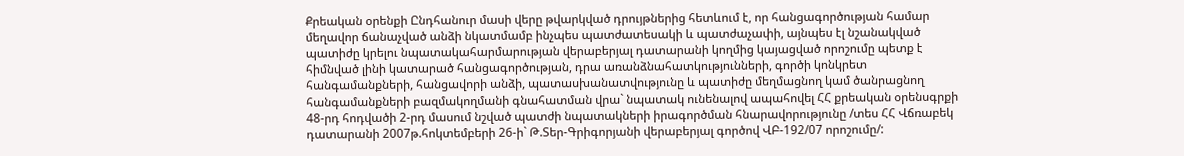Քրեական օրենքի Ընդհանուր մասի վերը թվարկված դրույթներից հետևում է, որ հանցագործության համար մեղավոր ճանաչված անձի նկատմամբ ինչպես պատժատեսակի և պատժաչափի, այնպես էլ նշանակված պատիժը կրելու նպատակահարմարության վերաբերյալ դատարանի կողմից կայացված որոշումը պետք է հիմնված լինի կատարած հանցագործության, դրա առանձնահատկությունների, գործի կոնկրետ հանգամանքների, հանցավորի անձի, պատասխանատվությունը և պատիժը մեղմացնող կամ ծանրացնող հանգամանքների բազմակողմանի գնահատման վրա` նպատակ ունենալով ապահովել ՀՀ քրեական օրենսգրքի 48-րդ հոդվածի 2-րդ մասում նշված պատժի նպատակների իրագործման հնարավորությունը /տես ՀՀ Վճռաբեկ դատարանի 2007թ.հոկտեմբերի 26-ի` Թ.Տեր-Գրիգորյանի վերաբերյալ գործով ՎԲ-192/07 որոշումը/: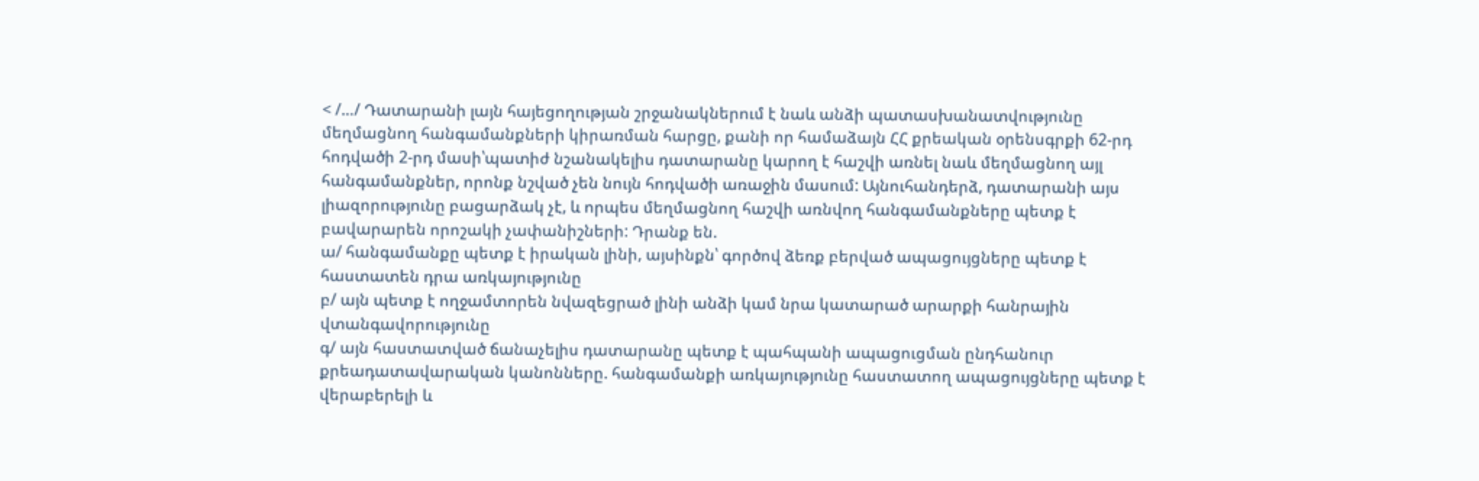< /…/ Դատարանի լայն հայեցողության շրջանակներում է նաև անձի պատասխանատվությունը մեղմացնող հանգամանքների կիրառման հարցը, քանի որ համաձայն ՀՀ քրեական օրենսգրքի 62-րդ հոդվածի 2-րդ մասի՝պատիժ նշանակելիս դատարանը կարող է հաշվի առնել նաև մեղմացնող այլ հանգամանքներ, որոնք նշված չեն նույն հոդվածի առաջին մասում: Այնուհանդերձ, դատարանի այս լիազորությունը բացարձակ չէ, և որպես մեղմացնող հաշվի առնվող հանգամանքները պետք է բավարարեն որոշակի չափանիշների: Դրանք են.
ա/ հանգամանքը պետք է իրական լինի, այսինքն՝ գործով ձեռք բերված ապացույցները պետք է հաստատեն դրա առկայությունը
բ/ այն պետք է ողջամտորեն նվազեցրած լինի անձի կամ նրա կատարած արարքի հանրային վտանգավորությունը
գ/ այն հաստատված ճանաչելիս դատարանը պետք է պահպանի ապացուցման ընդհանուր քրեադատավարական կանոնները. հանգամանքի առկայությունը հաստատող ապացույցները պետք է վերաբերելի և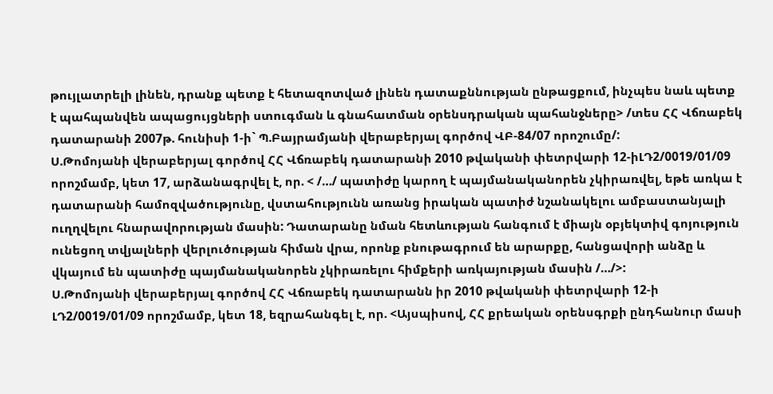թույլատրելի լինեն, դրանք պետք է հետազոտված լինեն դատաքննության ընթացքում, ինչպես նաև պետք է պահպանվեն ապացույցների ստուգման և գնահատման օրենսդրական պահանջները> /տես ՀՀ Վճռաբեկ դատարանի 2007թ. հունիսի 1-ի` Պ.Բայրամյանի վերաբերյալ գործով ՎԲ-84/07 որոշումը/:
Ս.Թոմոյանի վերաբերյալ գործով ՀՀ Վճռաբեկ դատարանի 2010 թվականի փետրվարի 12-իԼԴ2/0019/01/09 որոշմամբ, կետ 17, արձանագրվել է, որ. < /…/ պատիժը կարող է պայմանականորեն չկիրառվել, եթե առկա է դատարանի համոզվածությունը, վստահությունն առանց իրական պատիժ նշանակելու ամբաստանյալի ուղղվելու հնարավորության մասին: Դատարանը նման հետևության հանգում է միայն օբյեկտիվ գոյություն ունեցող տվյալների վերլուծության հիման վրա, որոնք բնութագրում են արարքը, հանցավորի անձը և վկայում են պատիժը պայմանականորեն չկիրառելու հիմքերի առկայության մասին /…/>:
Ս.Թոմոյանի վերաբերյալ գործով ՀՀ Վճռաբեկ դատարանն իր 2010 թվականի փետրվարի 12-ի ԼԴ2/0019/01/09 որոշմամբ, կետ 18, եզրահանգել է, որ. <Այսպիսով, ՀՀ քրեական օրենսգրքի ընդհանուր մասի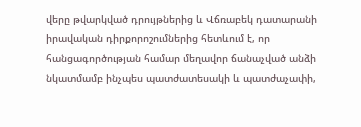վերը թվարկված դրույթներից և Վճռաբեկ դատարանի իրավական դիրքորոշումներից հետևում է, որ հանցագործության համար մեղավոր ճանաչված անձի նկատմամբ ինչպես պատժատեսակի և պատժաչափի,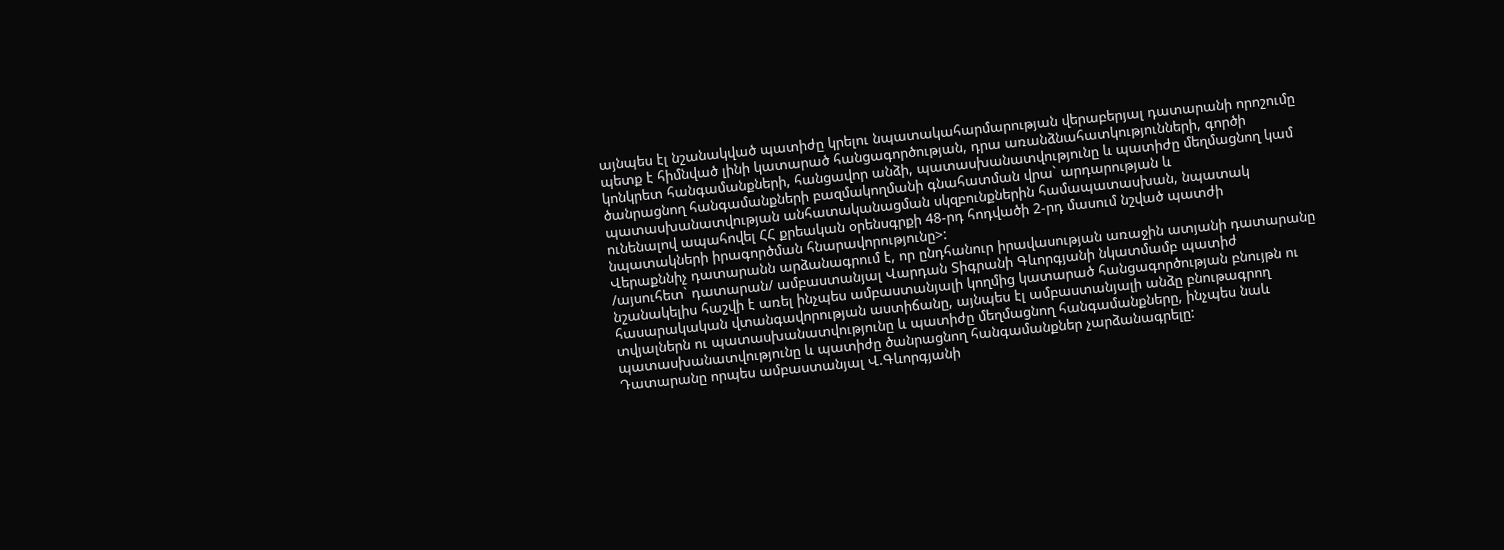այնպես էլ նշանակված պատիժը կրելու նպատակահարմարության վերաբերյալ դատարանի որոշումը պետք է հիմնված լինի կատարած հանցագործության, դրա առանձնահատկությունների, գործի կոնկրետ հանգամանքների, հանցավոր անձի, պատասխանատվությունը և պատիժը մեղմացնող կամ ծանրացնող հանգամանքների բազմակողմանի գնահատման վրա` արդարության և պատասխանատվության անհատականացման սկզբունքներին համապատասխան, նպատակ ունենալով ապահովել ՀՀ քրեական օրենսգրքի 48-րդ հոդվածի 2-րդ մասում նշված պատժի նպատակների իրագործման հնարավորությունը>:
Վերաքննիչ դատարանն արձանագրում է, որ ընդհանուր իրավասության առաջին ատյանի դատարանը /այսուհետ` դատարան/ ամբաստանյալ Վարդան Տիգրանի Գևորգյանի նկատմամբ պատիժ նշանակելիս հաշվի է առել ինչպես ամբաստանյալի կողմից կատարած հանցագործության բնույթն ու հասարակական վտանգավորության աստիճանը, այնպես էլ ամբաստանյալի անձը բնութագրող տվյալներն ու պատասխանատվությունը և պատիժը մեղմացնող հանգամանքները, ինչպես նաև պատասխանատվությունը և պատիժը ծանրացնող հանգամանքներ չարձանագրելը:
Դատարանը որպես ամբաստանյալ Վ.Գևորգյանի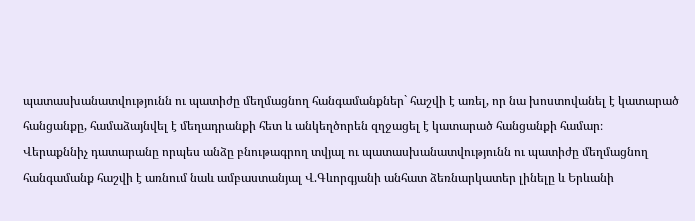պատասխանատվությունն ու պատիժը մեղմացնող հանգամանքներ` հաշվի է առել, որ նա խոստովանել է կատարած հանցանքը, համաձայնվել է մեղադրանքի հետ և անկեղծորեն զղջացել է կատարած հանցանքի համար։
Վերաքննիչ դատարանը որպես անձը բնութագրող տվյալ ու պատասխանատվությունն ու պատիժը մեղմացնող հանգամանք հաշվի է առնում նաև ամբաստանյալ Վ.Գևորգյանի անհատ ձեռնարկատեր լինելը և Երևանի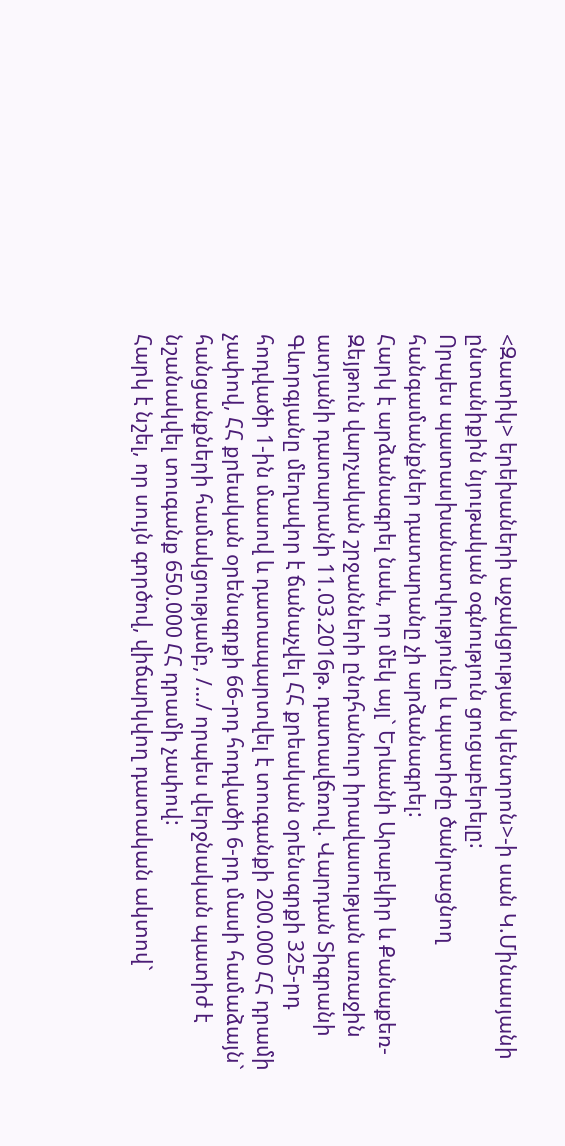<Զատիկ> երեխաների աջակցության կենտրոն>-ի սան Կ.Մինասյանի ընտանիքին նյութական օգնություն ցուցաբերելը:
Որպես պատասխանատվությունը և պատիժը ծանրացնող հանգամանքներ դատարանը չի արձանագրել:
Հարկ է արձանագրել նաև, որ մեկ այլ` Երևանի Արաբկիր և Քանաքեռ-Զեյթուն վարչական շրջանների ընդհանուր իրավասության առաջին ատյանի դատարանի 11.03.2016թ. դատավճռով. Վարդան Տիգրանի Գևորգյանը մեղավոր է ճանաչվել ՀՀ քրեական օրենսգրքի 325-րդ հոդվածի 1-ին մասով և դատապարտվել է տուգանքի 200.000 ՀՀ դրամի չափով, ՀՀ քրեական օրենսգրքի 66-րդ հոդվածի 6-րդ մասի համաձայն` հանցանքների համակցությամբ, /…/ որպես վերջնական պատիժ է նշանակվել տուգանք 650.000 ՀՀ դրամի չափով:
Հարկ է նշել, որ սույն գործով, վիճարկվող դատական ակտով`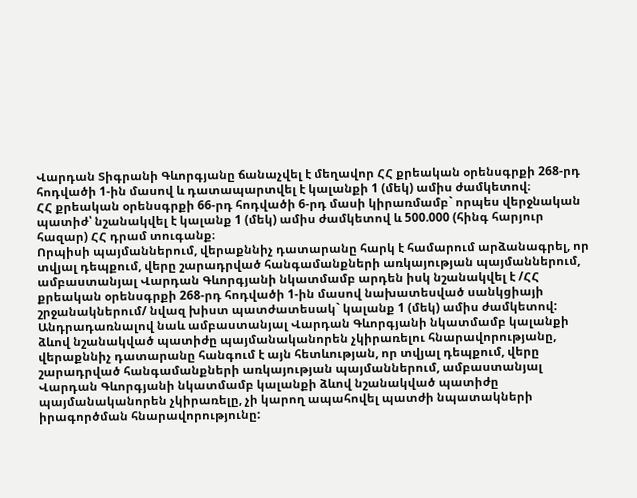Վարդան Տիգրանի Գևորգյանը ճանաչվել է մեղավոր ՀՀ քրեական օրենսգրքի 268-րդ հոդվածի 1-ին մասով և դատապարտվել է կալանքի 1 (մեկ) ամիս ժամկետով։
ՀՀ քրեական օրենսգրքի 66-րդ հոդվածի 6-րդ մասի կիրառմամբ` որպես վերջնական պատիժ՝ նշանակվել է կալանք 1 (մեկ) ամիս ժամկետով և 500.000 (հինգ հարյուր հազար) ՀՀ դրամ տուգանք։
Որպիսի պայմաններում, վերաքննիչ դատարանը հարկ է համարում արձանագրել, որ տվյալ դեպքում, վերը շարադրված հանգամանքների առկայության պայմաններում, ամբաստանյալ Վարդան Գևորգյանի նկատմամբ արդեն իսկ նշանակվել է /ՀՀ քրեական օրենսգրքի 268-րդ հոդվածի 1-ին մասով նախատեսված սանկցիայի շրջանակներում/ նվազ խիստ պատժատեսակ` կալանք 1 (մեկ) ամիս ժամկետով:
Անդրադառնալով նաև ամբաստանյալ Վարդան Գևորգյանի նկատմամբ կալանքի ձևով նշանակված պատիժը պայմանականորեն չկիրառելու հնարավորությանը, վերաքննիչ դատարանը հանգում է այն հետևության, որ տվյալ դեպքում, վերը շարադրված հանգամանքների առկայության պայմաններում, ամբաստանյալ Վարդան Գևորգյանի նկատմամբ կալանքի ձևով նշանակված պատիժը պայմանականորեն չկիրառելը, չի կարող ապահովել պատժի նպատակների իրագործման հնարավորությունը: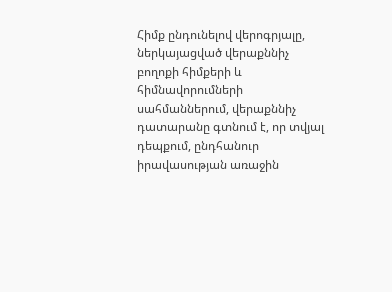Հիմք ընդունելով վերոգրյալը, ներկայացված վերաքննիչ բողոքի հիմքերի և հիմնավորումների սահմաններում, վերաքննիչ դատարանը գտնում է, որ տվյալ դեպքում, ընդհանուր իրավասության առաջին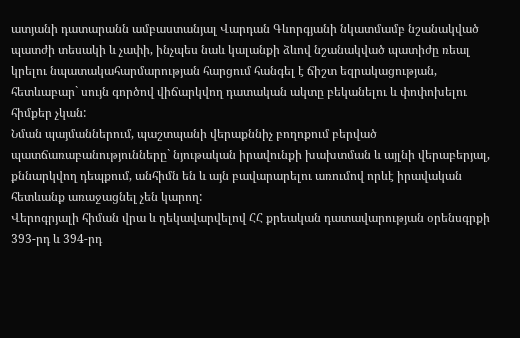ատյանի դատարանն ամբաստանյալ Վարդան Գևորգյանի նկատմամբ նշանակված պատժի տեսակի և չափի, ինչպես նաև կալանքի ձևով նշանակված պատիժը ռեալ կրելու նպատակահարմարության հարցում հանգել է ճիշտ եզրակացության, հետևաբար` սույն գործով վիճարկվող դատական ակտը բեկանելու և փոփոխելու հիմքեր չկան:
Նման պայմաններում, պաշտպանի վերաքննիչ բողոքում բերված պատճառաբանությունները` նյութական իրավունքի խախտման և այլնի վերաբերյալ, քննարկվող դեպքում, անհիմն են և այն բավարարելու առումով որևէ իրավական հետևանք առաջացնել չեն կարող:
Վերոգրյալի հիման վրա և ղեկավարվելով ՀՀ քրեական դատավարության օրենսգրքի 393-րդ և 394-րդ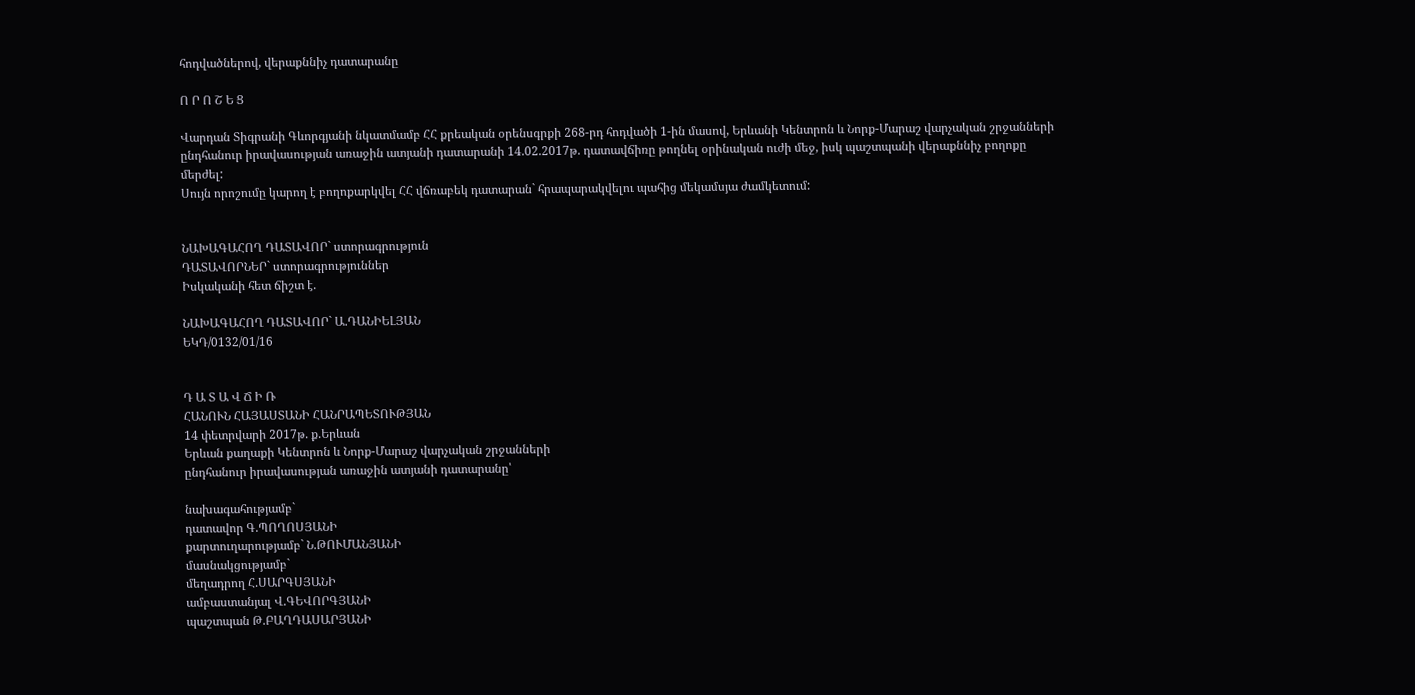հոդվածներով, վերաքննիչ դատարանը

Ո Ր Ո Շ Ե Ց

Վարդան Տիգրանի Գևորգյանի նկատմամբ ՀՀ քրեական օրենսգրքի 268-րդ հոդվածի 1-ին մասով, Երևանի Կենտրոն և Նորք-Մարաշ վարչական շրջանների ընդհանուր իրավասության առաջին ատյանի դատարանի 14.02.2017թ. դատավճիռը թողնել օրինական ուժի մեջ, իսկ պաշտպանի վերաքննիչ բողոքը մերժել:
Սույն որոշումը կարող է բողոքարկվել ՀՀ վճռաբեկ դատարան` հրապարակվելու պահից մեկամսյա ժամկետում:


ՆԱԽԱԳԱՀՈՂ ԴԱՏԱՎՈՐ` ստորագրություն
ԴԱՏԱՎՈՐՆԵՐ` ստորագրություններ
Իսկականի հետ ճիշտ է.

ՆԱԽԱԳԱՀՈՂ ԴԱՏԱՎՈՐ` Ա.ԴԱՆԻԵԼՅԱՆ
ԵԿԴ/0132/01/16


Դ Ա Տ Ա Վ Ճ Ի Ռ
ՀԱՆՈՒՆ ՀԱՅԱՍՏԱՆԻ ՀԱՆՐԱՊԵՏՈՒԹՅԱՆ
14 փետրվարի 2017թ. ք.Երևան
Երևան քաղաքի Կենտրոն և Նորք-Մարաշ վարչական շրջանների
ընդհանուր իրավասության առաջին ատյանի դատարանը՝

նախագահությամբ`
դատավոր Գ.ՊՈՂՈՍՅԱՆԻ
քարտուղարությամբ` Ն.ԹՈՒՄԱՆՅԱՆԻ
մասնակցությամբ`
մեղադրող Հ.ՍԱՐԳՍՅԱՆԻ
ամբաստանյալ Վ.ԳԵՎՈՐԳՅԱՆԻ
պաշտպան Թ.ԲԱՂԴԱՍԱՐՅԱՆԻ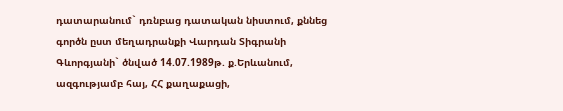դատարանում` դռնբաց դատական նիստում, քննեց գործն ըստ մեղադրանքի Վարդան Տիգրանի Գևորգյանի` ծնված 14.07.1989թ. ք.Երևանում, ազգությամբ հայ, ՀՀ քաղաքացի,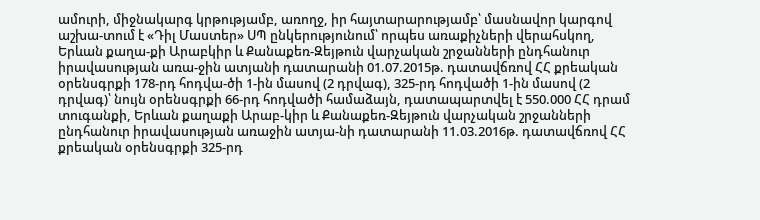ամուրի, միջնակարգ կրթությամբ, առողջ, իր հայտարարությամբ՝ մասնավոր կարգով աշխա-տում է «Դիլ Մաստեր» ՍՊ ընկերությունում՝ որպես առաքիչների վերահսկող, Երևան քաղա-քի Արաբկիր և Քանաքեռ-Զեյթուն վարչական շրջանների ընդհանուր իրավասության առա-ջին ատյանի դատարանի 01.07.2015թ. դատավճռով ՀՀ քրեական օրենսգրքի 178-րդ հոդվա-ծի 1-ին մասով (2 դրվագ), 325-րդ հոդվածի 1-ին մասով (2 դրվագ)՝ նույն օրենսգրքի 66-րդ հոդվածի համաձայն, դատապարտվել է 550.000 ՀՀ դրամ տուգանքի, Երևան քաղաքի Արաբ-կիր և Քանաքեռ-Զեյթուն վարչական շրջանների ընդհանուր իրավասության առաջին ատյա-նի դատարանի 11.03.2016թ. դատավճռով ՀՀ քրեական օրենսգրքի 325-րդ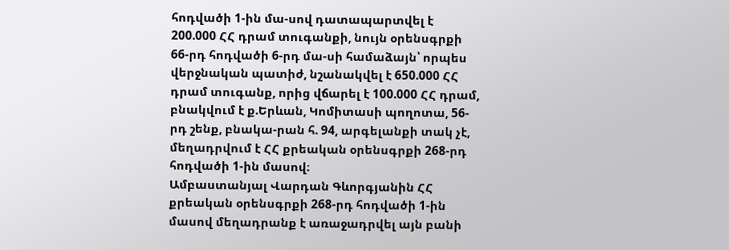հոդվածի 1-ին մա-սով դատապարտվել է 200.000 ՀՀ դրամ տուգանքի, նույն օրենսգրքի 66-րդ հոդվածի 6-րդ մա-սի համաձայն՝ որպես վերջնական պատիժ, նշանակվել է 650.000 ՀՀ դրամ տուգանք, որից վճարել է 100.000 ՀՀ դրամ, բնակվում է ք.Երևան, Կոմիտասի պողոտա, 56-րդ շենք, բնակա-րան հ. 94, արգելանքի տակ չէ, մեղադրվում է ՀՀ քրեական օրենսգրքի 268-րդ հոդվածի 1-ին մասով։
Ամբաստանյալ Վարդան Գևորգյանին ՀՀ քրեական օրենսգրքի 268-րդ հոդվածի 1-ին մասով մեղադրանք է առաջադրվել այն բանի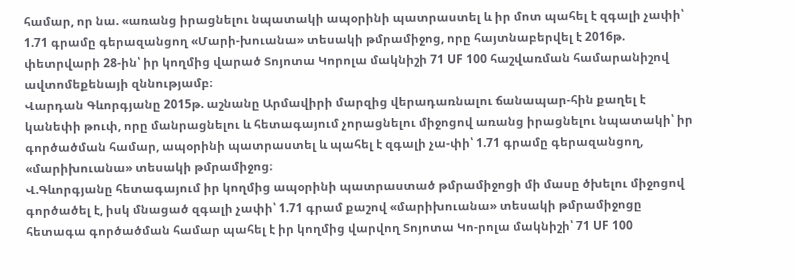համար, որ նա. «առանց իրացնելու նպատակի ապօրինի պատրաստել և իր մոտ պահել է զգալի չափի՝ 1.71 գրամը գերազանցող «Մարի-խուանա» տեսակի թմրամիջոց, որը հայտնաբերվել է 2016թ. փետրվարի 28-ին՝ իր կողմից վարած Տոյոտա Կորոլա մակնիշի 71 UF 100 հաշվառման համարանիշով ավտոմեքենայի զննությամբ։
Վարդան Գևորգյանը 2015թ. աշնանը Արմավիրի մարզից վերադառնալու ճանապար-հին քաղել է կանեփի թուփ, որը մանրացնելու և հետագայում չորացնելու միջոցով առանց իրացնելու նպատակի՝ իր գործածման համար, ապօրինի պատրաստել և պահել է զգալի չա-փի՝ 1.71 գրամը գերազանցող, «մարիխուանա» տեսակի թմրամիջոց։
Վ.Գևորգյանը հետագայում իր կողմից ապօրինի պատրաստած թմրամիջոցի մի մասը ծխելու միջոցով գործածել է, իսկ մնացած զգալի չափի՝ 1.71 գրամ քաշով «մարիխուանա» տեսակի թմրամիջոցը հետագա գործածման համար պահել է իր կողմից վարվող Տոյոտա Կո-րոլա մակնիշի՝ 71 UF 100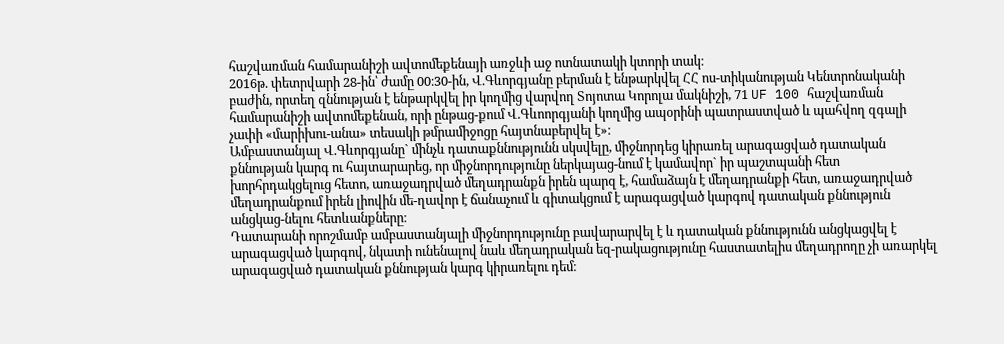հաշվառման համարանիշի ավտոմեքենայի առջևի աջ ոտնատակի կտորի տակ։
2016թ. փետրվարի 28-ին՝ ժամը 00։30-ին, Վ.Գևորգյանը բերման է ենթարկվել ՀՀ ոս-տիկանության Կենտրոնականի բաժին, որտեղ զննության է ենթարկվել իր կողմից վարվող Տոյոտա Կորոլա մակնիշի, 71 UF 100 հաշվառման համարանիշի ավտոմեքենան, որի ընթաց-քում Վ.Գևոորգյանի կողմից ապօրինի պատրաստված և պահվող զգալի չափի «մարիխու-անա» տեսակի թմրամիջոցը հայտնաբերվել է»։
Ամբաստանյալ Վ.Գևորգյանը` մինչև դատաքննությունն սկսվելը, միջնորդեց կիրառել արագացված դատական քննության կարգ ու հայտարարեց, որ միջնորդությունը ներկայաց-նում է կամավոր` իր պաշտպանի հետ խորհրդակցելուց հետո, առաջադրված մեղադրանքն իրեն պարզ է, համաձայն է մեղադրանքի հետ, առաջադրված մեղադրանքում իրեն լիովին մե-ղավոր է ճանաչում և գիտակցում է արագացված կարգով դատական քննություն անցկաց-նելու հետևանքները։
Դատարանի որոշմամբ ամբաստանյալի միջնորդությունը բավարարվել է և դատական քննությունն անցկացվել է արագացված կարգով, նկատի ունենալով նաև մեղադրական եզ-րակացությունը հաստատելիս մեղադրողը չի առարկել արագացված դատական քննության կարգ կիրառելու դեմ։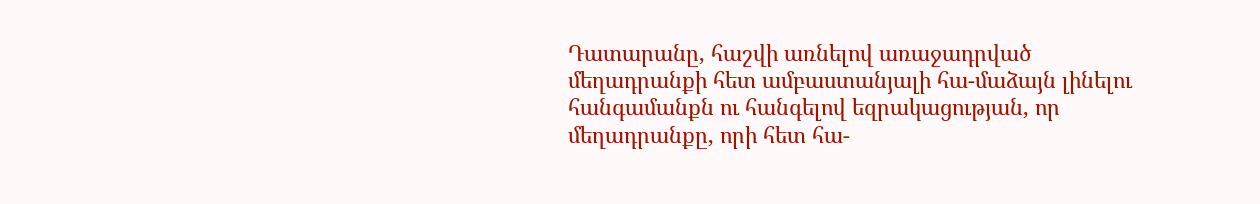Դատարանը, հաշվի առնելով առաջադրված մեղադրանքի հետ ամբաստանյալի հա-մաձայն լինելու հանգամանքն ու հանգելով եզրակացության, որ մեղադրանքը, որի հետ հա-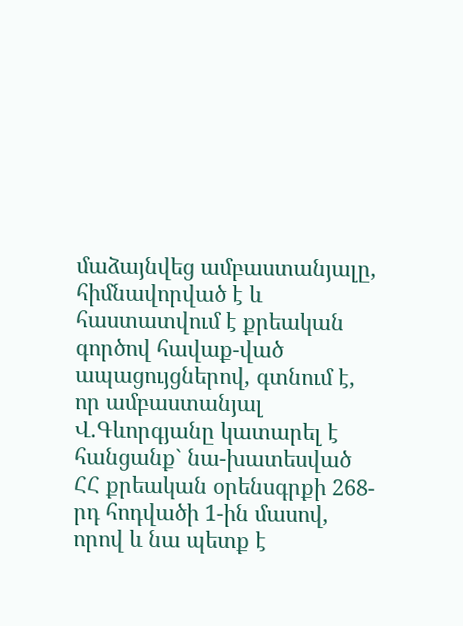մաձայնվեց ամբաստանյալը, հիմնավորված է և հաստատվում է քրեական գործով հավաք-ված ապացույցներով, գտնում է, որ ամբաստանյալ Վ.Գևորգյանը կատարել է հանցանք` նա-խատեսված ՀՀ քրեական օրենսգրքի 268-րդ հոդվածի 1-ին մասով, որով և նա պետք է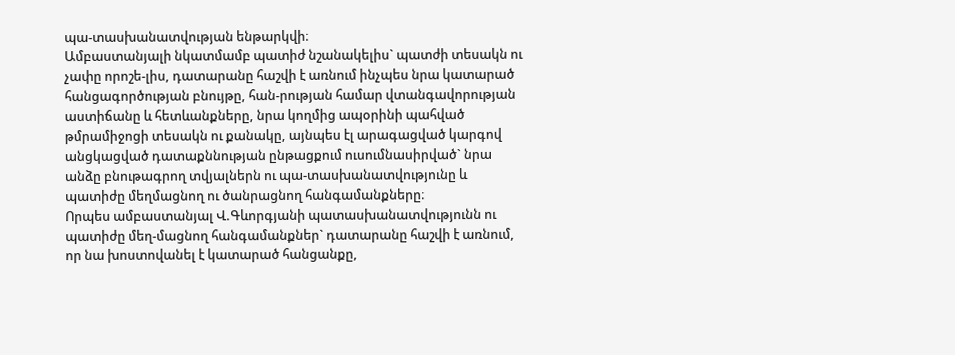պա-տասխանատվության ենթարկվի։
Ամբաստանյալի նկատմամբ պատիժ նշանակելիս` պատժի տեսակն ու չափը որոշե-լիս, դատարանը հաշվի է առնում ինչպես նրա կատարած հանցագործության բնույթը, հան-րության համար վտանգավորության աստիճանը և հետևանքները, նրա կողմից ապօրինի պահված թմրամիջոցի տեսակն ու քանակը, այնպես էլ արագացված կարգով անցկացված դատաքննության ընթացքում ուսումնասիրված` նրա անձը բնութագրող տվյալներն ու պա-տասխանատվությունը և պատիժը մեղմացնող ու ծանրացնող հանգամանքները։
Որպես ամբաստանյալ Վ.Գևորգյանի պատասխանատվությունն ու պատիժը մեղ-մացնող հանգամանքներ` դատարանը հաշվի է առնում, որ նա խոստովանել է կատարած հանցանքը,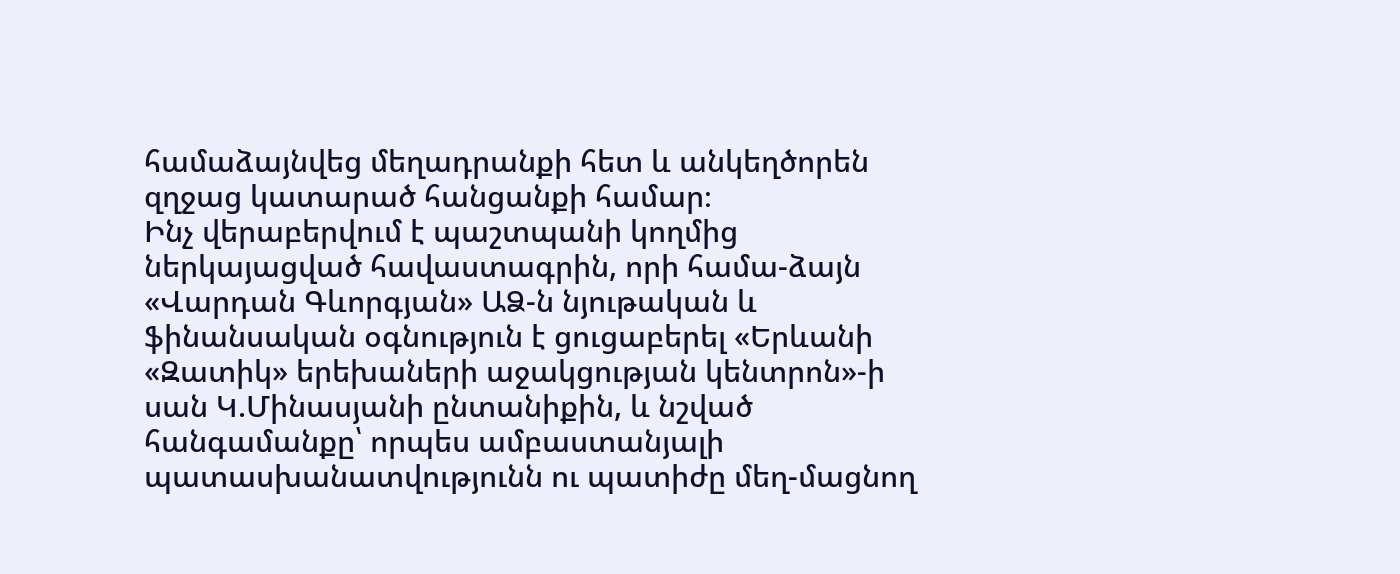համաձայնվեց մեղադրանքի հետ և անկեղծորեն զղջաց կատարած հանցանքի համար։
Ինչ վերաբերվում է պաշտպանի կողմից ներկայացված հավաստագրին, որի համա-ձայն «Վարդան Գևորգյան» ԱՁ-ն նյութական և ֆինանսական օգնություն է ցուցաբերել «Երևանի «Զատիկ» երեխաների աջակցության կենտրոն»-ի սան Կ.Մինասյանի ընտանիքին, և նշված հանգամանքը՝ որպես ամբաստանյալի պատասխանատվությունն ու պատիժը մեղ-մացնող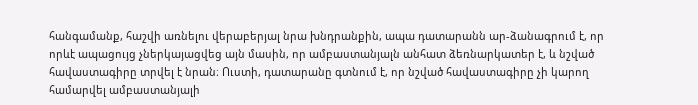հանգամանք, հաշվի առնելու վերաբերյալ նրա խնդրանքին, ապա դատարանն ար-ձանագրում է, որ որևէ ապացույց չներկայացվեց այն մասին, որ ամբաստանյալն անհատ ձեռնարկատեր է, և նշված հավաստագիրը տրվել է նրան։ Ուստի, դատարանը գտնում է, որ նշված հավաստագիրը չի կարող համարվել ամբաստանյալի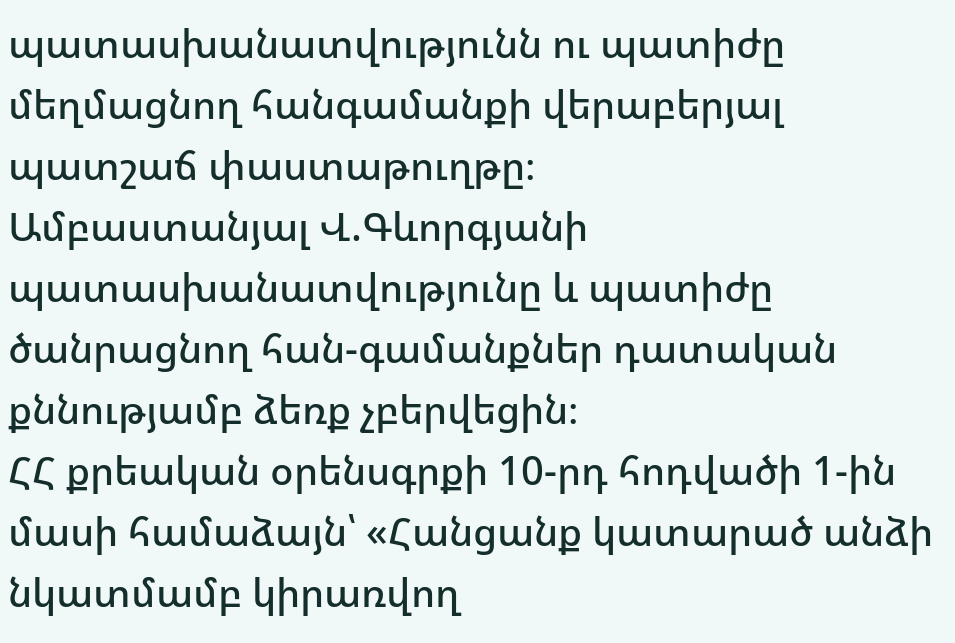պատասխանատվությունն ու պատիժը մեղմացնող հանգամանքի վերաբերյալ պատշաճ փաստաթուղթը։
Ամբաստանյալ Վ.Գևորգյանի պատասխանատվությունը և պատիժը ծանրացնող հան-գամանքներ դատական քննությամբ ձեռք չբերվեցին։
ՀՀ քրեական օրենսգրքի 10-րդ հոդվածի 1-ին մասի համաձայն՝ «Հանցանք կատարած անձի նկատմամբ կիրառվող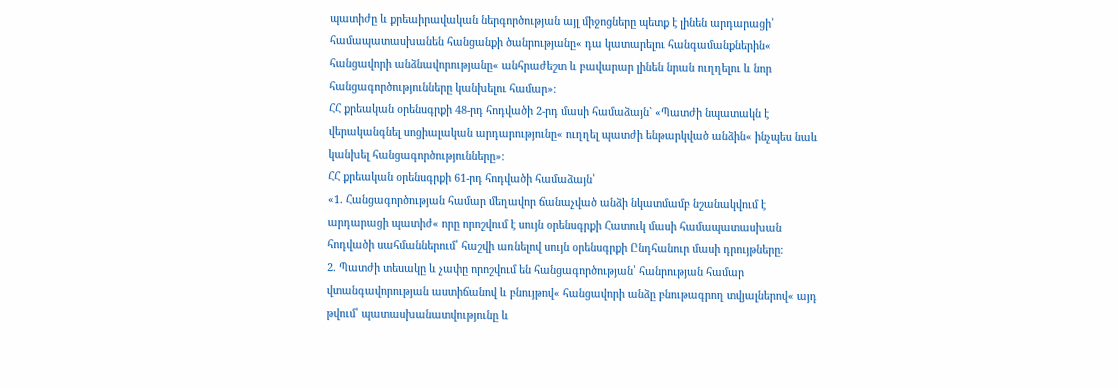պատիժը և քրեաիրավական ներգործության այլ միջոցները պետք է լինեն արդարացի՝ համապատասխանեն հանցանքի ծանրությանը« դա կատարելու հանգամանքներին« հանցավորի անձնավորությանը« անհրաժեշտ և բավարար լինեն նրան ուղղելու և նոր հանցագործությունները կանխելու համար»։
ՀՀ քրեական օրենսգրքի 48-րդ հոդվածի 2-րդ մասի համաձայն` «Պատժի նպատակն է վերականգնել սոցիալական արդարությունը« ուղղել պատժի ենթարկված անձին« ինչպես նաև կանխել հանցագործությունները»։
ՀՀ քրեական օրենսգրքի 61-րդ հոդվածի համաձայն՝
«1. Հանցագործության համար մեղավոր ճանաչված անձի նկատմամբ նշանակվում է արդարացի պատիժ« որը որոշվում է սույն օրենսգրքի Հատուկ մասի համապատասխան հոդվածի սահմաններում՝ հաշվի առնելով սույն օրենսգրքի Ընդհանուր մասի դրույթները։
2. Պատժի տեսակը և չափը որոշվում են հանցագործության՝ հանրության համար վտանգավորության աստիճանով և բնույթով« հանցավորի անձը բնութագրող տվյալներով« այդ թվում՝ պատասխանատվությունը և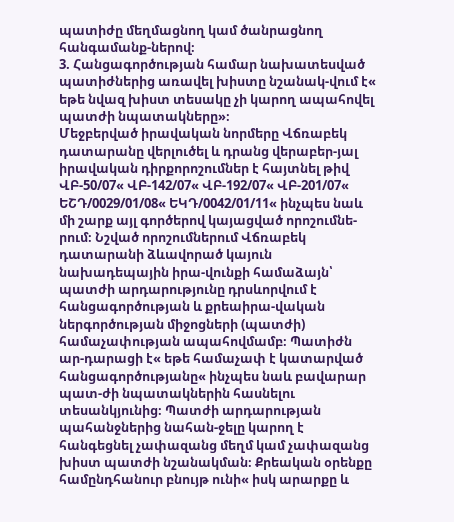պատիժը մեղմացնող կամ ծանրացնող հանգամանք-ներով։
3. Հանցագործության համար նախատեսված պատիժներից առավել խիստը նշանակ-վում է« եթե նվազ խիստ տեսակը չի կարող ապահովել պատժի նպատակները»։
Մեջբերված իրավական նորմերը Վճռաբեկ դատարանը վերլուծել և դրանց վերաբեր-յալ իրավական դիրքորոշումներ է հայտնել թիվ ՎԲ-50/07« ՎԲ-142/07« ՎԲ-192/07« ՎԲ-201/07« ԵՇԴ/0029/01/08« ԵԿԴ/0042/01/11« ինչպես նաև մի շարք այլ գործերով կայացված որոշումնե-րում։ Նշված որոշումներում Վճռաբեկ դատարանի ձևավորած կայուն նախադեպային իրա-վունքի համաձայն՝ պատժի արդարությունը դրսևորվում է հանցագործության և քրեաիրա-վական ներգործության միջոցների (պատժի) համաչափության ապահովմամբ։ Պատիժն ար-դարացի է« եթե համաչափ է կատարված հանցագործությանը« ինչպես նաև բավարար պատ-ժի նպատակներին հասնելու տեսանկյունից։ Պատժի արդարության պահանջներից նահան-ջելը կարող է հանգեցնել չափազանց մեղմ կամ չափազանց խիստ պատժի նշանակման։ Քրեական օրենքը համընդհանուր բնույթ ունի« իսկ արարքը և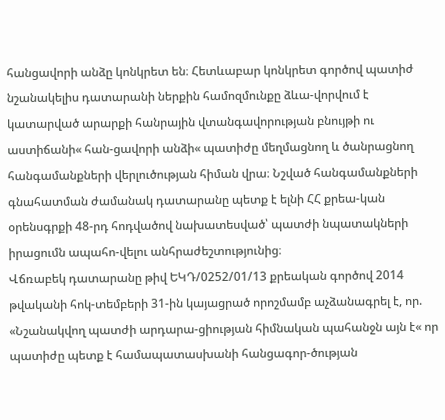հանցավորի անձը կոնկրետ են։ Հետևաբար կոնկրետ գործով պատիժ նշանակելիս դատարանի ներքին համոզմունքը ձևա-վորվում է կատարված արարքի հանրային վտանգավորության բնույթի ու աստիճանի« հան-ցավորի անձի« պատիժը մեղմացնող և ծանրացնող հանգամանքների վերլուծության հիման վրա։ Նշված հանգամանքների գնահատման ժամանակ դատարանը պետք է ելնի ՀՀ քրեա-կան օրենսգրքի 48-րդ հոդվածով նախատեսված՝ պատժի նպատակների իրացումն ապահո-վելու անհրաժեշտությունից։
Վճռաբեկ դատարանը թիվ ԵԿԴ/0252/01/13 քրեական գործով 2014 թվականի հոկ-տեմբերի 31-ին կայացրած որոշմամբ աչձանագրել է, որ. «Նշանակվող պատժի արդարա-ցիության հիմնական պահանջն այն է« որ պատիժը պետք է համապատասխանի հանցագոր-ծության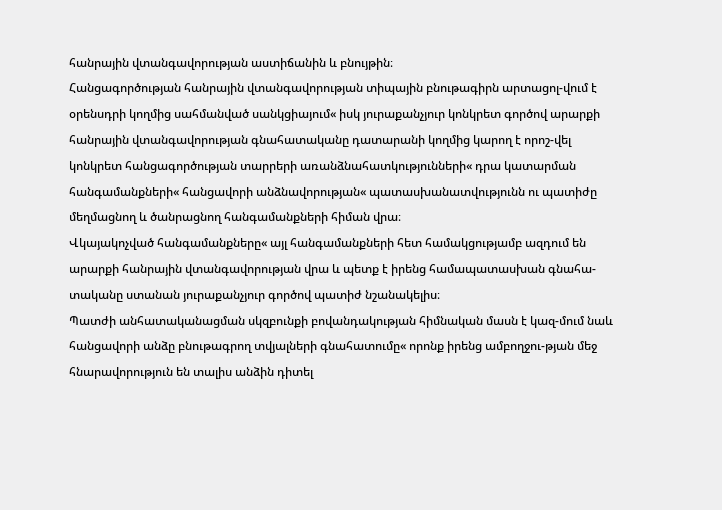հանրային վտանգավորության աստիճանին և բնույթին։
Հանցագործության հանրային վտանգավորության տիպային բնութագիրն արտացոլ-վում է օրենսդրի կողմից սահմանված սանկցիայում« իսկ յուրաքանչյուր կոնկրետ գործով արարքի հանրային վտանգավորության գնահատականը դատարանի կողմից կարող է որոշ-վել կոնկրետ հանցագործության տարրերի առանձնահատկությունների« դրա կատարման հանգամանքների« հանցավորի անձնավորության« պատասխանատվությունն ու պատիժը մեղմացնող և ծանրացնող հանգամանքների հիման վրա։
Վկայակոչված հանգամանքները« այլ հանգամանքների հետ համակցությամբ ազդում են արարքի հանրային վտանգավորության վրա և պետք է իրենց համապատասխան գնահա-տականը ստանան յուրաքանչյուր գործով պատիժ նշանակելիս։
Պատժի անհատականացման սկզբունքի բովանդակության հիմնական մասն է կազ-մում նաև հանցավորի անձը բնութագրող տվյալների գնահատումը« որոնք իրենց ամբողջու-թյան մեջ հնարավորություն են տալիս անձին դիտել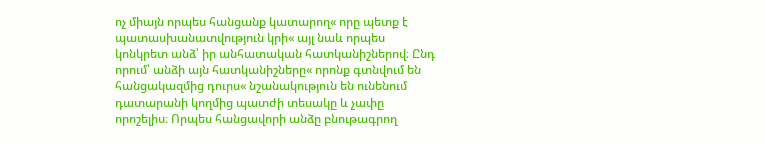ոչ միայն որպես հանցանք կատարող« որը պետք է պատասխանատվություն կրի« այլ նաև որպես կոնկրետ անձ՝ իր անհատական հատկանիշներով։ Ընդ որում՝ անձի այն հատկանիշները« որոնք գտնվում են հանցակազմից դուրս« նշանակություն են ունենում դատարանի կողմից պատժի տեսակը և չափը որոշելիս։ Որպես հանցավորի անձը բնութագրող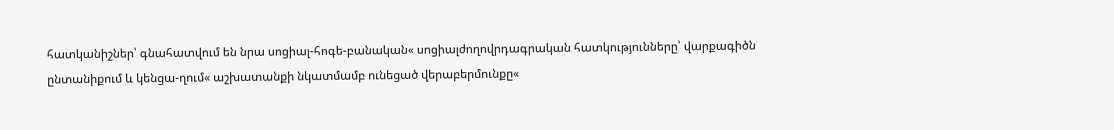հատկանիշներ՝ գնահատվում են նրա սոցիալ-հոգե-բանական« սոցիալժողովրդագրական հատկությունները՝ վարքագիծն ընտանիքում և կենցա-ղում« աշխատանքի նկատմամբ ունեցած վերաբերմունքը«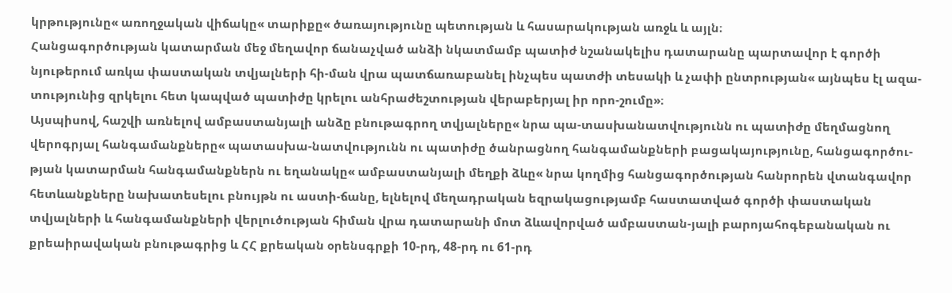կրթությունը« առողջական վիճակը« տարիքը« ծառայությունը պետության և հասարակության առջև և այլն։
Հանցագործության կատարման մեջ մեղավոր ճանաչված անձի նկատմամբ պատիժ նշանակելիս դատարանը պարտավոր է գործի նյութերում առկա փաստական տվյալների հի-ման վրա պատճառաբանել ինչպես պատժի տեսակի և չափի ընտրության« այնպես էլ ազա-տությունից զրկելու հետ կապված պատիժը կրելու անհրաժեշտության վերաբերյալ իր որո-շումը»։
Այսպիսով, հաշվի առնելով ամբաստանյալի անձը բնութագրող տվյալները« նրա պա-տասխանատվությունն ու պատիժը մեղմացնող վերոգրյալ հանգամանքները« պատասխա-նատվությունն ու պատիժը ծանրացնող հանգամանքների բացակայությունը, հանցագործու-թյան կատարման հանգամանքներն ու եղանակը« ամբաստանյալի մեղքի ձևը« նրա կողմից հանցագործության հանրորեն վտանգավոր հետևանքները նախատեսելու բնույթն ու աստի-ճանը, ելնելով մեղադրական եզրակացությամբ հաստատված գործի փաստական տվյալների և հանգամանքների վերլուծության հիման վրա դատարանի մոտ ձևավորված ամբաստան-յալի բարոյահոգեբանական ու քրեաիրավական բնութագրից և ՀՀ քրեական օրենսգրքի 10-րդ, 48-րդ ու 61-րդ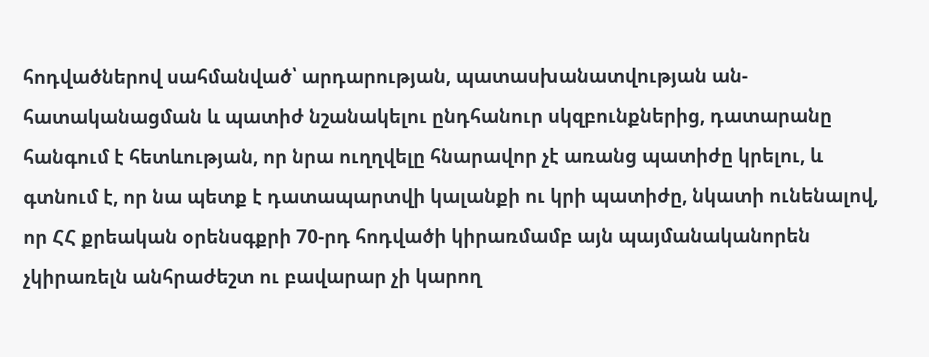հոդվածներով սահմանված՝ արդարության, պատասխանատվության ան-հատականացման և պատիժ նշանակելու ընդհանուր սկզբունքներից, դատարանը հանգում է հետևության, որ նրա ուղղվելը հնարավոր չէ առանց պատիժը կրելու, և գտնում է, որ նա պետք է դատապարտվի կալանքի ու կրի պատիժը, նկատի ունենալով, որ ՀՀ քրեական օրենսգքրի 70-րդ հոդվածի կիրառմամբ այն պայմանականորեն չկիրառելն անհրաժեշտ ու բավարար չի կարող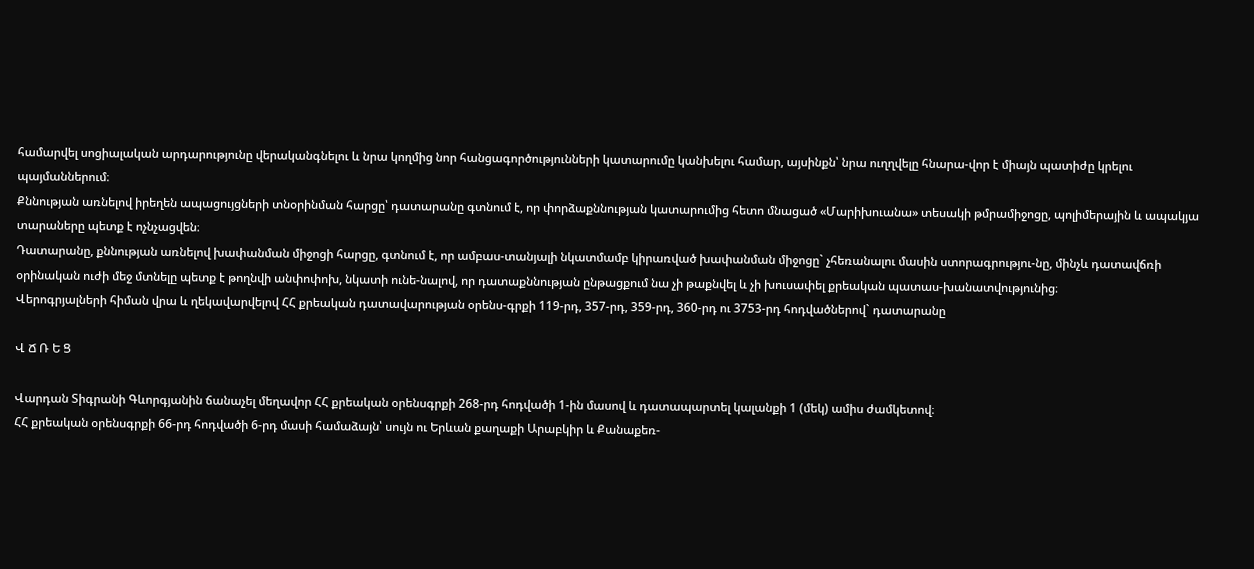համարվել սոցիալական արդարությունը վերականգնելու և նրա կողմից նոր հանցագործությունների կատարումը կանխելու համար, այսինքն՝ նրա ուղղվելը հնարա-վոր է միայն պատիժը կրելու պայմաններում։
Քննության առնելով իրեղեն ապացույցների տնօրինման հարցը՝ դատարանը գտնում է, որ փորձաքննության կատարումից հետո մնացած «Մարիխուանա» տեսակի թմրամիջոցը, պոլիմերային և ապակյա տարաները պետք է ոչնչացվեն։
Դատարանը, քննության առնելով խափանման միջոցի հարցը, գտնում է, որ ամբաս-տանյալի նկատմամբ կիրառված խափանման միջոցը` չհեռանալու մասին ստորագրությու-նը, մինչև դատավճռի օրինական ուժի մեջ մտնելը պետք է թողնվի անփոփոխ, նկատի ունե-նալով, որ դատաքննության ընթացքում նա չի թաքնվել և չի խուսափել քրեական պատաս-խանատվությունից։
Վերոգրյալների հիման վրա և ղեկավարվելով ՀՀ քրեական դատավարության օրենս-գրքի 119-րդ, 357-րդ, 359-րդ, 360-րդ ու 3753-րդ հոդվածներով` դատարանը

Վ Ճ Ռ Ե Ց

Վարդան Տիգրանի Գևորգյանին ճանաչել մեղավոր ՀՀ քրեական օրենսգրքի 268-րդ հոդվածի 1-ին մասով և դատապարտել կալանքի 1 (մեկ) ամիս ժամկետով։
ՀՀ քրեական օրենսգրքի 66-րդ հոդվածի 6-րդ մասի համաձայն՝ սույն ու Երևան քաղաքի Արաբկիր և Քանաքեռ-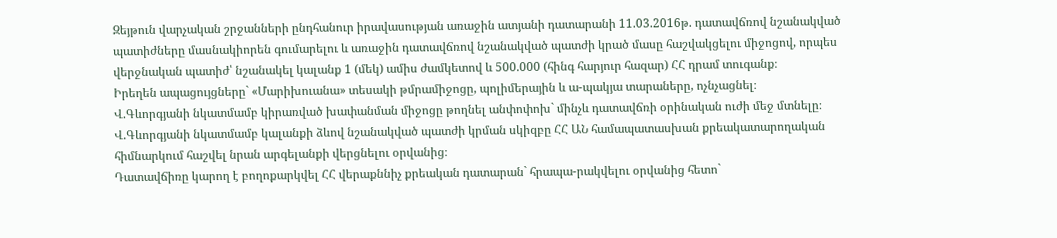Զեյթուն վարչական շրջանների ընդհանուր իրավասության առաջին ատյանի դատարանի 11.03.2016թ. դատավճռով նշանակված պատիժները մասնակիորեն գումարելու և առաջին դատավճռով նշանակված պատժի կրած մասը հաշվակցելու միջոցով, որպես վերջնական պատիժ՝ նշանակել կալանք 1 (մեկ) ամիս ժամկետով և 500.000 (հինգ հարյուր հազար) ՀՀ դրամ տուգանք։
Իրեղեն ապացույցները` «Մարիխուանա» տեսակի թմրամիջոցը, պոլիմերային և ա-պակյա տարաները, ոչնչացնել։
Վ.Գևորգյանի նկատմամբ կիրառված խափանման միջոցը թողնել անփոփոխ` մինչև դատավճռի օրինական ուժի մեջ մտնելը։
Վ.Գևորգյանի նկատմամբ կալանքի ձևով նշանակված պատժի կրման սկիզբը ՀՀ ԱՆ համապատասխան քրեակատարողական հիմնարկում հաշվել նրան արգելանքի վերցնելու օրվանից։
Դատավճիռը կարող է բողոքարկվել ՀՀ վերաքննիչ քրեական դատարան` հրապա-րակվելու օրվանից հետո`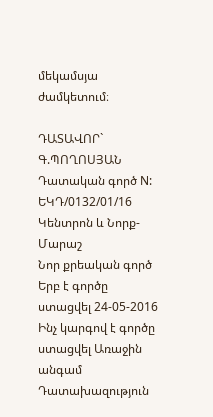մեկամսյա ժամկետում։

ԴԱՏԱՎՈՐ` Գ.ՊՈՂՈՍՅԱՆ
Դատական գործ N: ԵԿԴ/0132/01/16
Կենտրոն և Նորք-Մարաշ
Նոր քրեական գործ
Երբ է գործը ստացվել 24-05-2016
Ինչ կարգով է գործը ստացվել Առաջին անգամ
Դատախազություն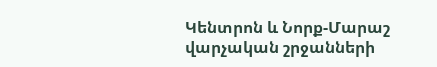Կենտրոն և Նորք-Մարաշ վարչական շրջանների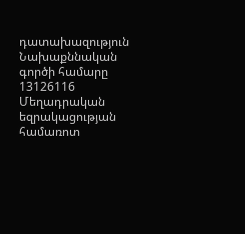դատախազություն
Նախաքննական գործի համարը 13126116
Մեղադրական եզրակացության համառոտ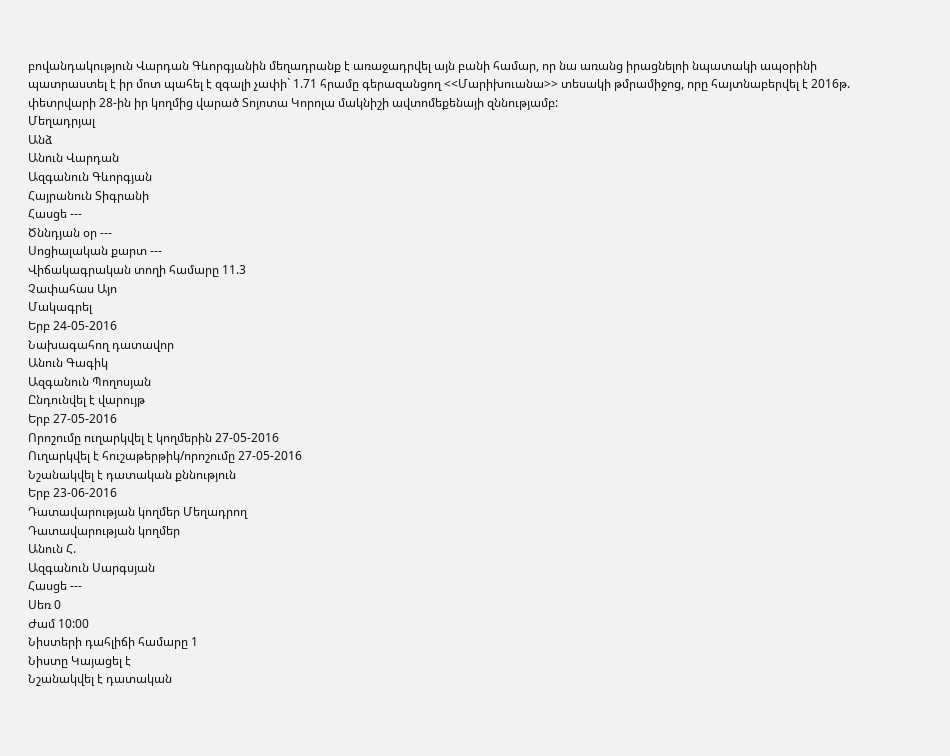բովանդակություն Վարդան Գևորգյանին մեղադրանք է առաջադրվել այն բանի համար, որ նա առանց իրացնելոի նպատակի ապօրինի պատրաստել է իր մոտ պահել է զգալի չափի` 1.71 հրամը գերազանցող <<Մարիխուանա>> տեսակի թմրամիջոց, որը հայտնաբերվել է 2016թ. փետրվարի 28-ին իր կողմից վարած Տոյոտա Կորոլա մակնիշի ավտոմեքենայի զննությամբ:
Մեղադրյալ
Անձ
Անուն Վարդան
Ազգանուն Գևորգյան
Հայրանուն Տիգրանի
Հասցե ---
Ծննդյան օր ---
Սոցիալական քարտ ---
Վիճակագրական տողի համարը 11.3
Չափահաս Այո
Մակագրել
Երբ 24-05-2016
Նախագահող դատավոր
Անուն Գագիկ
Ազգանուն Պողոսյան
Ընդունվել է վարույթ
Երբ 27-05-2016
Որոշումը ուղարկվել է կողմերին 27-05-2016
Ուղարկվել է հուշաթերթիկ/որոշումը 27-05-2016
Նշանակվել է դատական քննություն
Երբ 23-06-2016
Դատավարության կողմեր Մեղադրող
Դատավարության կողմեր
Անուն Հ.
Ազգանուն Սարգսյան
Հասցե ---
Սեռ 0
Ժամ 10:00
Նիստերի դահլիճի համարը 1
Նիստը Կայացել է
Նշանակվել է դատական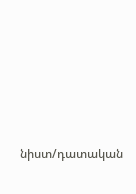նիստ/դատական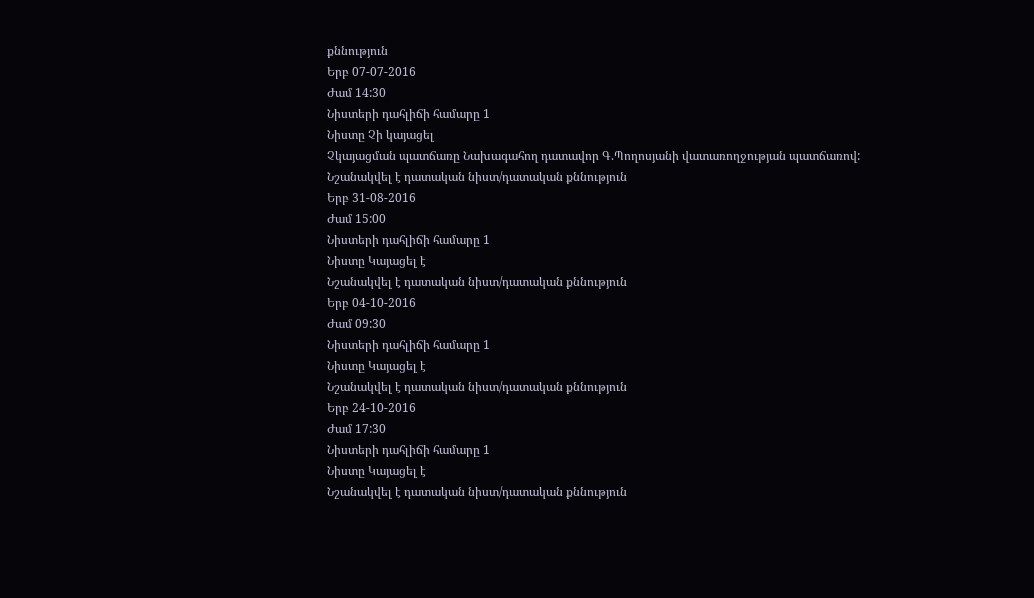քննություն
Երբ 07-07-2016
Ժամ 14:30
Նիստերի դահլիճի համարը 1
Նիստը Չի կայացել
Չկայացման պատճառը Նախագահող դատավոր Գ.Պողոսյանի վատառողջության պատճառով:
Նշանակվել է դատական նիստ/դատական քննություն
Երբ 31-08-2016
Ժամ 15:00
Նիստերի դահլիճի համարը 1
Նիստը Կայացել է
Նշանակվել է դատական նիստ/դատական քննություն
Երբ 04-10-2016
Ժամ 09:30
Նիստերի դահլիճի համարը 1
Նիստը Կայացել է
Նշանակվել է դատական նիստ/դատական քննություն
Երբ 24-10-2016
Ժամ 17:30
Նիստերի դահլիճի համարը 1
Նիստը Կայացել է
Նշանակվել է դատական նիստ/դատական քննություն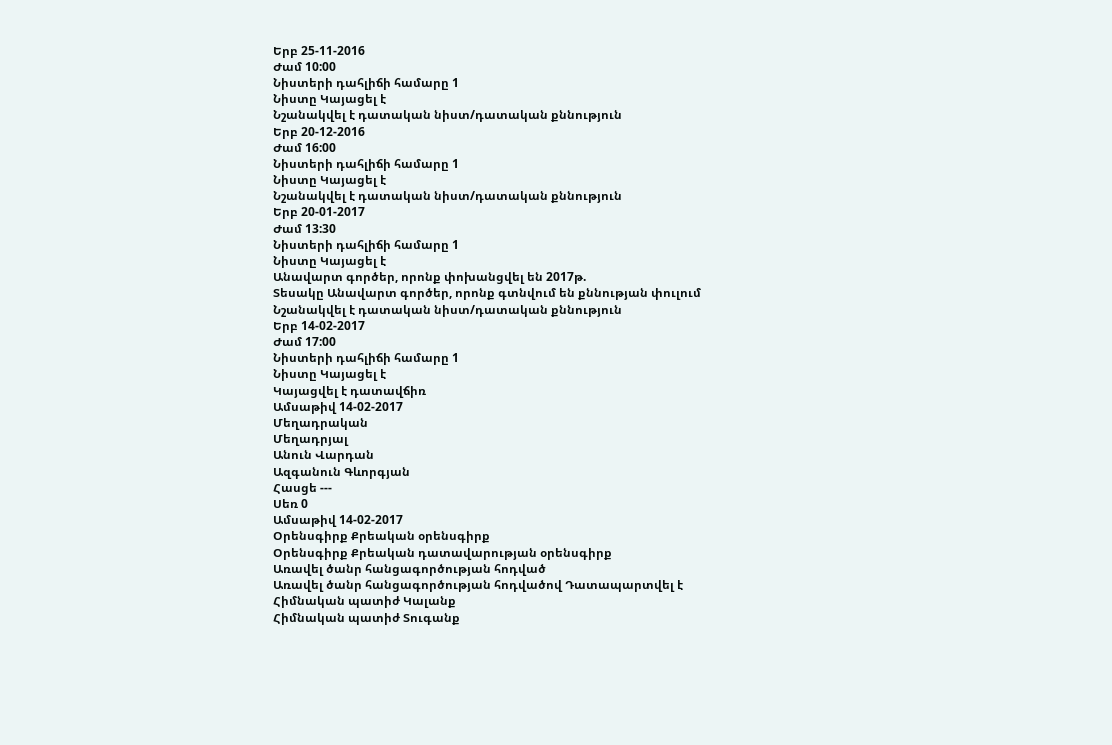Երբ 25-11-2016
Ժամ 10:00
Նիստերի դահլիճի համարը 1
Նիստը Կայացել է
Նշանակվել է դատական նիստ/դատական քննություն
Երբ 20-12-2016
Ժամ 16:00
Նիստերի դահլիճի համարը 1
Նիստը Կայացել է
Նշանակվել է դատական նիստ/դատական քննություն
Երբ 20-01-2017
Ժամ 13:30
Նիստերի դահլիճի համարը 1
Նիստը Կայացել է
Անավարտ գործեր, որոնք փոխանցվել են 2017թ.
Տեսակը Անավարտ գործեր, որոնք գտնվում են քննության փուլում
Նշանակվել է դատական նիստ/դատական քննություն
Երբ 14-02-2017
Ժամ 17:00
Նիստերի դահլիճի համարը 1
Նիստը Կայացել է
Կայացվել է դատավճիռ
Ամսաթիվ 14-02-2017
Մեղադրական
Մեղադրյալ
Անուն Վարդան
Ազգանուն Գևորգյան
Հասցե ---
Սեռ 0
Ամսաթիվ 14-02-2017
Օրենսգիրք Քրեական օրենսգիրք
Օրենսգիրք Քրեական դատավարության օրենսգիրք
Առավել ծանր հանցագործության հոդված
Առավել ծանր հանցագործության հոդվածով Դատապարտվել է
Հիմնական պատիժ Կալանք
Հիմնական պատիժ Տուգանք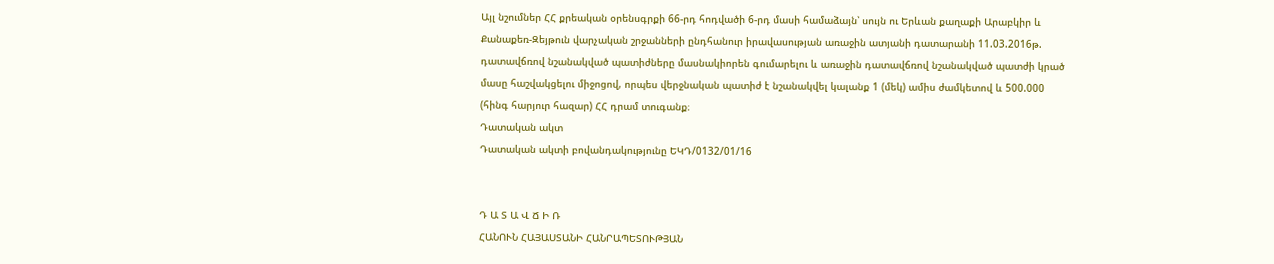Այլ նշումներ ՀՀ քրեական օրենսգրքի 66-րդ հոդվածի 6-րդ մասի համաձայն՝ սույն ու Երևան քաղաքի Արաբկիր և Քանաքեռ-Զեյթուն վարչական շրջանների ընդհանուր իրավասության առաջին ատյանի դատարանի 11.03.2016թ. դատավճռով նշանակված պատիժները մասնակիորեն գումարելու և առաջին դատավճռով նշանակված պատժի կրած մասը հաշվակցելու միջոցով, որպես վերջնական պատիժ է նշանակվել կալանք 1 (մեկ) ամիս ժամկետով և 500.000 (հինգ հարյուր հազար) ՀՀ դրամ տուգանք։
Դատական ակտ
Դատական ակտի բովանդակությունը ԵԿԴ/0132/01/16


Դ Ա Տ Ա Վ Ճ Ի Ռ
ՀԱՆՈՒՆ ՀԱՅԱՍՏԱՆԻ ՀԱՆՐԱՊԵՏՈՒԹՅԱՆ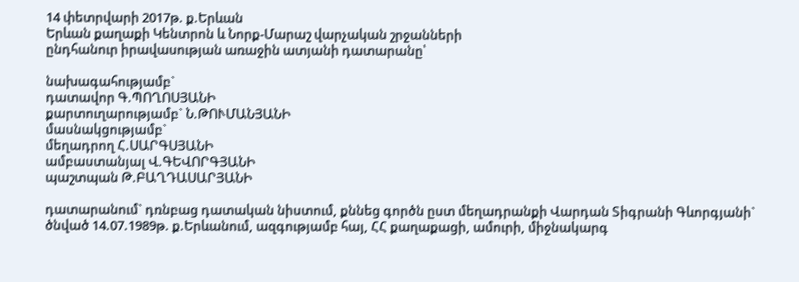14 փետրվարի 2017թ. ք.Երևան
Երևան քաղաքի Կենտրոն և Նորք-Մարաշ վարչական շրջանների
ընդհանուր իրավասության առաջին ատյանի դատարանը՝

նախագահությամբ`
դատավոր Գ.ՊՈՂՈՍՅԱՆԻ
քարտուղարությամբ` Ն.ԹՈՒՄԱՆՅԱՆԻ
մասնակցությամբ`
մեղադրող Հ.ՍԱՐԳՍՅԱՆԻ
ամբաստանյալ Վ.ԳԵՎՈՐԳՅԱՆԻ
պաշտպան Թ.ԲԱՂԴԱՍԱՐՅԱՆԻ

դատարանում` դռնբաց դատական նիստում, քննեց գործն ըստ մեղադրանքի Վարդան Տիգրանի Գևորգյանի` ծնված 14.07.1989թ. ք.Երևանում, ազգությամբ հայ, ՀՀ քաղաքացի, ամուրի, միջնակարգ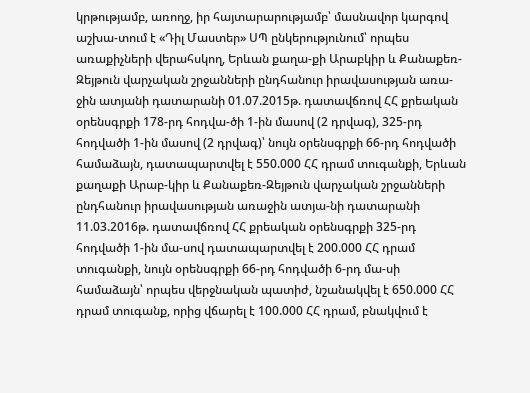կրթությամբ, առողջ, իր հայտարարությամբ՝ մասնավոր կարգով աշխա-տում է «Դիլ Մաստեր» ՍՊ ընկերությունում՝ որպես առաքիչների վերահսկող, Երևան քաղա-քի Արաբկիր և Քանաքեռ-Զեյթուն վարչական շրջանների ընդհանուր իրավասության առա-ջին ատյանի դատարանի 01.07.2015թ. դատավճռով ՀՀ քրեական օրենսգրքի 178-րդ հոդվա-ծի 1-ին մասով (2 դրվագ), 325-րդ հոդվածի 1-ին մասով (2 դրվագ)՝ նույն օրենսգրքի 66-րդ հոդվածի համաձայն, դատապարտվել է 550.000 ՀՀ դրամ տուգանքի, Երևան քաղաքի Արաբ-կիր և Քանաքեռ-Զեյթուն վարչական շրջանների ընդհանուր իրավասության առաջին ատյա-նի դատարանի 11.03.2016թ. դատավճռով ՀՀ քրեական օրենսգրքի 325-րդ հոդվածի 1-ին մա-սով դատապարտվել է 200.000 ՀՀ դրամ տուգանքի, նույն օրենսգրքի 66-րդ հոդվածի 6-րդ մա-սի համաձայն՝ որպես վերջնական պատիժ, նշանակվել է 650.000 ՀՀ դրամ տուգանք, որից վճարել է 100.000 ՀՀ դրամ, բնակվում է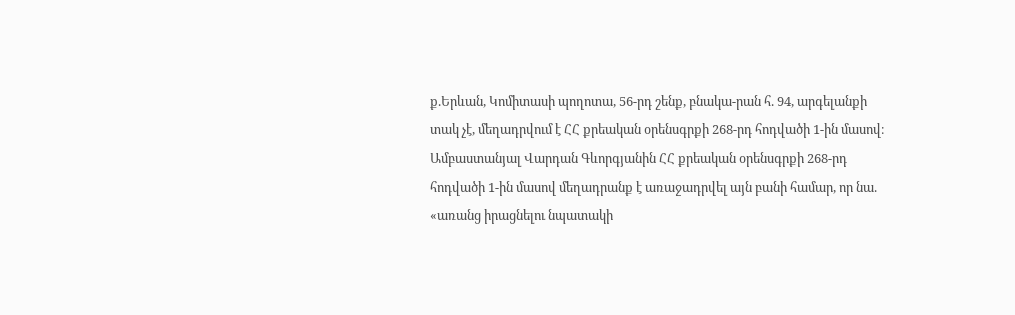ք.Երևան, Կոմիտասի պողոտա, 56-րդ շենք, բնակա-րան հ. 94, արգելանքի տակ չէ, մեղադրվում է ՀՀ քրեական օրենսգրքի 268-րդ հոդվածի 1-ին մասով։
Ամբաստանյալ Վարդան Գևորգյանին ՀՀ քրեական օրենսգրքի 268-րդ հոդվածի 1-ին մասով մեղադրանք է առաջադրվել այն բանի համար, որ նա. «առանց իրացնելու նպատակի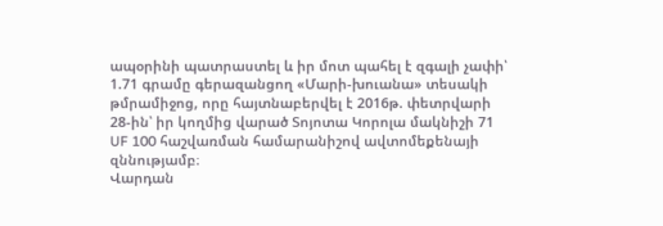ապօրինի պատրաստել և իր մոտ պահել է զգալի չափի՝ 1.71 գրամը գերազանցող «Մարի-խուանա» տեսակի թմրամիջոց, որը հայտնաբերվել է 2016թ. փետրվարի 28-ին՝ իր կողմից վարած Տոյոտա Կորոլա մակնիշի 71 UF 100 հաշվառման համարանիշով ավտոմեքենայի զննությամբ։
Վարդան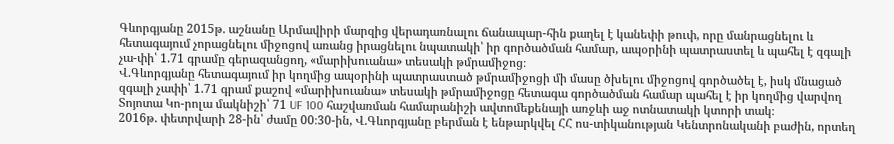Գևորգյանը 2015թ. աշնանը Արմավիրի մարզից վերադառնալու ճանապար-հին քաղել է կանեփի թուփ, որը մանրացնելու և հետագայում չորացնելու միջոցով առանց իրացնելու նպատակի՝ իր գործածման համար, ապօրինի պատրաստել և պահել է զգալի չա-փի՝ 1.71 գրամը գերազանցող, «մարիխուանա» տեսակի թմրամիջոց։
Վ.Գևորգյանը հետագայում իր կողմից ապօրինի պատրաստած թմրամիջոցի մի մասը ծխելու միջոցով գործածել է, իսկ մնացած զգալի չափի՝ 1.71 գրամ քաշով «մարիխուանա» տեսակի թմրամիջոցը հետագա գործածման համար պահել է իր կողմից վարվող Տոյոտա Կո-րոլա մակնիշի՝ 71 UF 100 հաշվառման համարանիշի ավտոմեքենայի առջևի աջ ոտնատակի կտորի տակ։
2016թ. փետրվարի 28-ին՝ ժամը 00։30-ին, Վ.Գևորգյանը բերման է ենթարկվել ՀՀ ոս-տիկանության Կենտրոնականի բաժին, որտեղ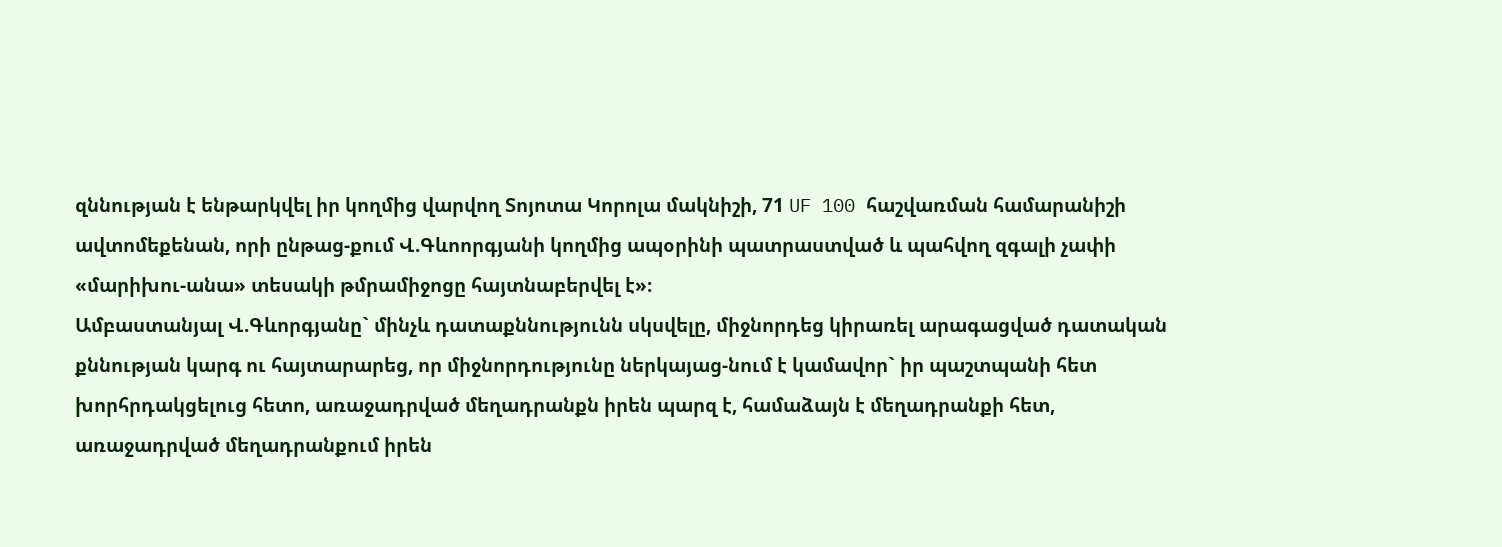զննության է ենթարկվել իր կողմից վարվող Տոյոտա Կորոլա մակնիշի, 71 UF 100 հաշվառման համարանիշի ավտոմեքենան, որի ընթաց-քում Վ.Գևոորգյանի կողմից ապօրինի պատրաստված և պահվող զգալի չափի «մարիխու-անա» տեսակի թմրամիջոցը հայտնաբերվել է»։
Ամբաստանյալ Վ.Գևորգյանը` մինչև դատաքննությունն սկսվելը, միջնորդեց կիրառել արագացված դատական քննության կարգ ու հայտարարեց, որ միջնորդությունը ներկայաց-նում է կամավոր` իր պաշտպանի հետ խորհրդակցելուց հետո, առաջադրված մեղադրանքն իրեն պարզ է, համաձայն է մեղադրանքի հետ, առաջադրված մեղադրանքում իրեն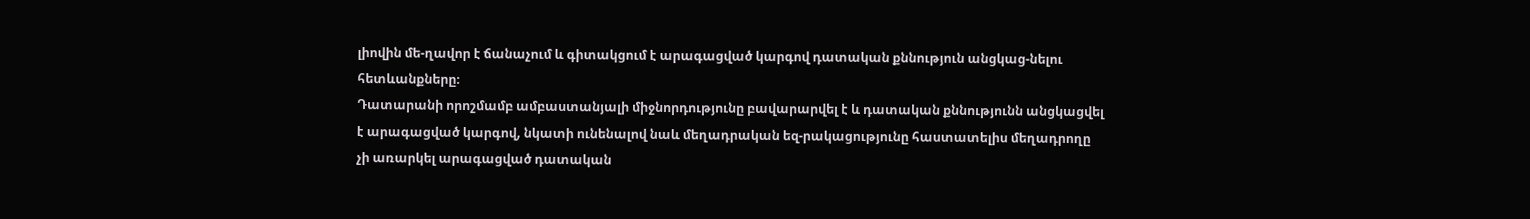լիովին մե-ղավոր է ճանաչում և գիտակցում է արագացված կարգով դատական քննություն անցկաց-նելու հետևանքները։
Դատարանի որոշմամբ ամբաստանյալի միջնորդությունը բավարարվել է և դատական քննությունն անցկացվել է արագացված կարգով, նկատի ունենալով նաև մեղադրական եզ-րակացությունը հաստատելիս մեղադրողը չի առարկել արագացված դատական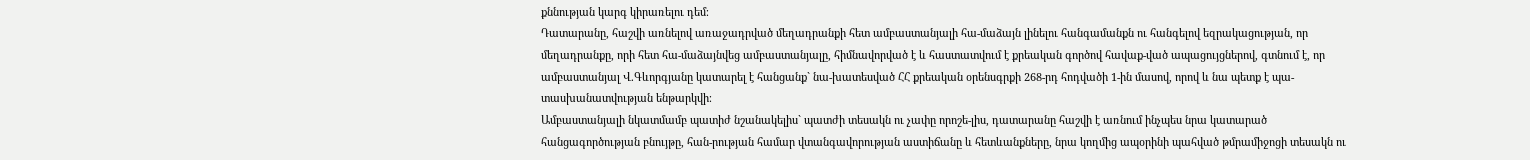քննության կարգ կիրառելու դեմ։
Դատարանը, հաշվի առնելով առաջադրված մեղադրանքի հետ ամբաստանյալի հա-մաձայն լինելու հանգամանքն ու հանգելով եզրակացության, որ մեղադրանքը, որի հետ հա-մաձայնվեց ամբաստանյալը, հիմնավորված է և հաստատվում է քրեական գործով հավաք-ված ապացույցներով, գտնում է, որ ամբաստանյալ Վ.Գևորգյանը կատարել է հանցանք` նա-խատեսված ՀՀ քրեական օրենսգրքի 268-րդ հոդվածի 1-ին մասով, որով և նա պետք է պա-տասխանատվության ենթարկվի։
Ամբաստանյալի նկատմամբ պատիժ նշանակելիս` պատժի տեսակն ու չափը որոշե-լիս, դատարանը հաշվի է առնում ինչպես նրա կատարած հանցագործության բնույթը, հան-րության համար վտանգավորության աստիճանը և հետևանքները, նրա կողմից ապօրինի պահված թմրամիջոցի տեսակն ու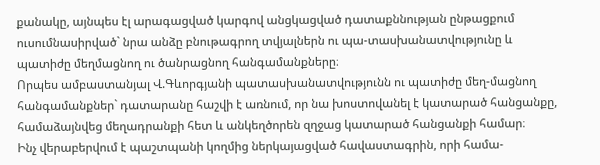քանակը, այնպես էլ արագացված կարգով անցկացված դատաքննության ընթացքում ուսումնասիրված` նրա անձը բնութագրող տվյալներն ու պա-տասխանատվությունը և պատիժը մեղմացնող ու ծանրացնող հանգամանքները։
Որպես ամբաստանյալ Վ.Գևորգյանի պատասխանատվությունն ու պատիժը մեղ-մացնող հանգամանքներ` դատարանը հաշվի է առնում, որ նա խոստովանել է կատարած հանցանքը, համաձայնվեց մեղադրանքի հետ և անկեղծորեն զղջաց կատարած հանցանքի համար։
Ինչ վերաբերվում է պաշտպանի կողմից ներկայացված հավաստագրին, որի համա-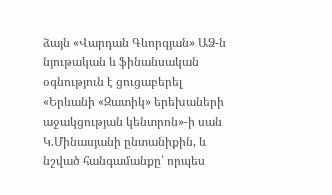ձայն «Վարդան Գևորգյան» ԱՁ-ն նյութական և ֆինանսական օգնություն է ցուցաբերել «Երևանի «Զատիկ» երեխաների աջակցության կենտրոն»-ի սան Կ.Մինասյանի ընտանիքին, և նշված հանգամանքը՝ որպես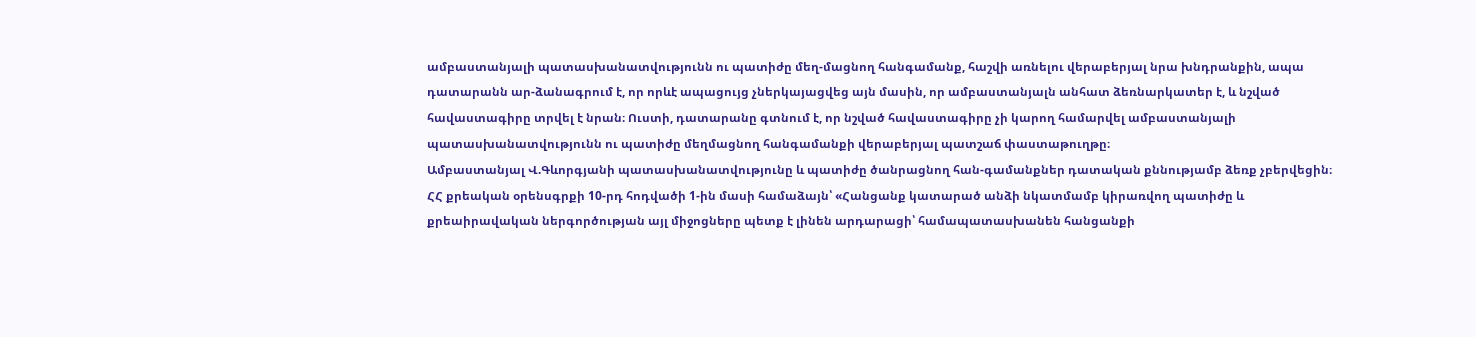ամբաստանյալի պատասխանատվությունն ու պատիժը մեղ-մացնող հանգամանք, հաշվի առնելու վերաբերյալ նրա խնդրանքին, ապա դատարանն ար-ձանագրում է, որ որևէ ապացույց չներկայացվեց այն մասին, որ ամբաստանյալն անհատ ձեռնարկատեր է, և նշված հավաստագիրը տրվել է նրան։ Ուստի, դատարանը գտնում է, որ նշված հավաստագիրը չի կարող համարվել ամբաստանյալի պատասխանատվությունն ու պատիժը մեղմացնող հանգամանքի վերաբերյալ պատշաճ փաստաթուղթը։
Ամբաստանյալ Վ.Գևորգյանի պատասխանատվությունը և պատիժը ծանրացնող հան-գամանքներ դատական քննությամբ ձեռք չբերվեցին։
ՀՀ քրեական օրենսգրքի 10-րդ հոդվածի 1-ին մասի համաձայն՝ «Հանցանք կատարած անձի նկատմամբ կիրառվող պատիժը և քրեաիրավական ներգործության այլ միջոցները պետք է լինեն արդարացի՝ համապատասխանեն հանցանքի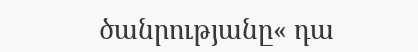ծանրությանը« դա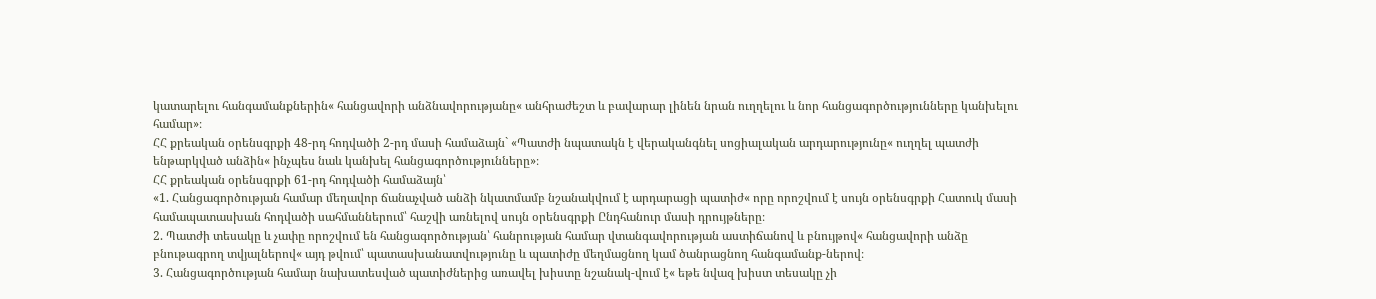կատարելու հանգամանքներին« հանցավորի անձնավորությանը« անհրաժեշտ և բավարար լինեն նրան ուղղելու և նոր հանցագործությունները կանխելու համար»։
ՀՀ քրեական օրենսգրքի 48-րդ հոդվածի 2-րդ մասի համաձայն` «Պատժի նպատակն է վերականգնել սոցիալական արդարությունը« ուղղել պատժի ենթարկված անձին« ինչպես նաև կանխել հանցագործությունները»։
ՀՀ քրեական օրենսգրքի 61-րդ հոդվածի համաձայն՝
«1. Հանցագործության համար մեղավոր ճանաչված անձի նկատմամբ նշանակվում է արդարացի պատիժ« որը որոշվում է սույն օրենսգրքի Հատուկ մասի համապատասխան հոդվածի սահմաններում՝ հաշվի առնելով սույն օրենսգրքի Ընդհանուր մասի դրույթները։
2. Պատժի տեսակը և չափը որոշվում են հանցագործության՝ հանրության համար վտանգավորության աստիճանով և բնույթով« հանցավորի անձը բնութագրող տվյալներով« այդ թվում՝ պատասխանատվությունը և պատիժը մեղմացնող կամ ծանրացնող հանգամանք-ներով։
3. Հանցագործության համար նախատեսված պատիժներից առավել խիստը նշանակ-վում է« եթե նվազ խիստ տեսակը չի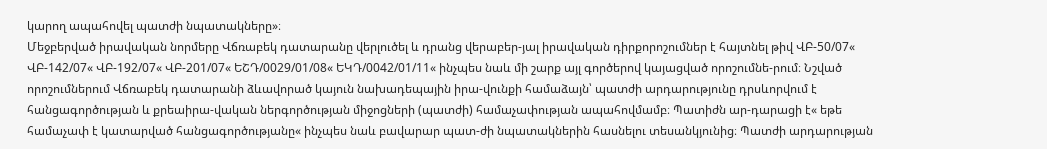կարող ապահովել պատժի նպատակները»։
Մեջբերված իրավական նորմերը Վճռաբեկ դատարանը վերլուծել և դրանց վերաբեր-յալ իրավական դիրքորոշումներ է հայտնել թիվ ՎԲ-50/07« ՎԲ-142/07« ՎԲ-192/07« ՎԲ-201/07« ԵՇԴ/0029/01/08« ԵԿԴ/0042/01/11« ինչպես նաև մի շարք այլ գործերով կայացված որոշումնե-րում։ Նշված որոշումներում Վճռաբեկ դատարանի ձևավորած կայուն նախադեպային իրա-վունքի համաձայն՝ պատժի արդարությունը դրսևորվում է հանցագործության և քրեաիրա-վական ներգործության միջոցների (պատժի) համաչափության ապահովմամբ։ Պատիժն ար-դարացի է« եթե համաչափ է կատարված հանցագործությանը« ինչպես նաև բավարար պատ-ժի նպատակներին հասնելու տեսանկյունից։ Պատժի արդարության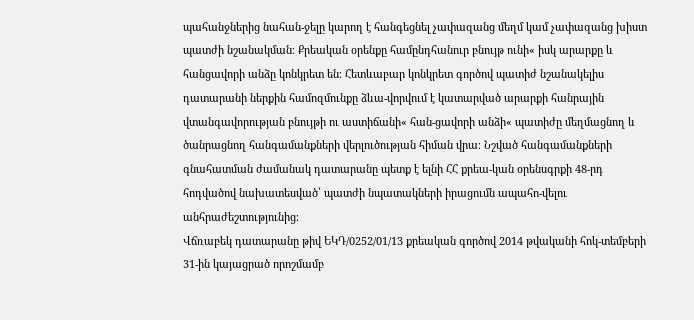պահանջներից նահան-ջելը կարող է հանգեցնել չափազանց մեղմ կամ չափազանց խիստ պատժի նշանակման։ Քրեական օրենքը համընդհանուր բնույթ ունի« իսկ արարքը և հանցավորի անձը կոնկրետ են։ Հետևաբար կոնկրետ գործով պատիժ նշանակելիս դատարանի ներքին համոզմունքը ձևա-վորվում է կատարված արարքի հանրային վտանգավորության բնույթի ու աստիճանի« հան-ցավորի անձի« պատիժը մեղմացնող և ծանրացնող հանգամանքների վերլուծության հիման վրա։ Նշված հանգամանքների գնահատման ժամանակ դատարանը պետք է ելնի ՀՀ քրեա-կան օրենսգրքի 48-րդ հոդվածով նախատեսված՝ պատժի նպատակների իրացումն ապահո-վելու անհրաժեշտությունից։
Վճռաբեկ դատարանը թիվ ԵԿԴ/0252/01/13 քրեական գործով 2014 թվականի հոկ-տեմբերի 31-ին կայացրած որոշմամբ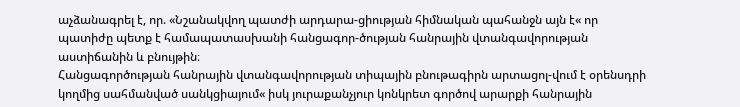աչձանագրել է, որ. «Նշանակվող պատժի արդարա-ցիության հիմնական պահանջն այն է« որ պատիժը պետք է համապատասխանի հանցագոր-ծության հանրային վտանգավորության աստիճանին և բնույթին։
Հանցագործության հանրային վտանգավորության տիպային բնութագիրն արտացոլ-վում է օրենսդրի կողմից սահմանված սանկցիայում« իսկ յուրաքանչյուր կոնկրետ գործով արարքի հանրային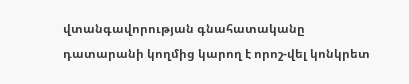վտանգավորության գնահատականը դատարանի կողմից կարող է որոշ-վել կոնկրետ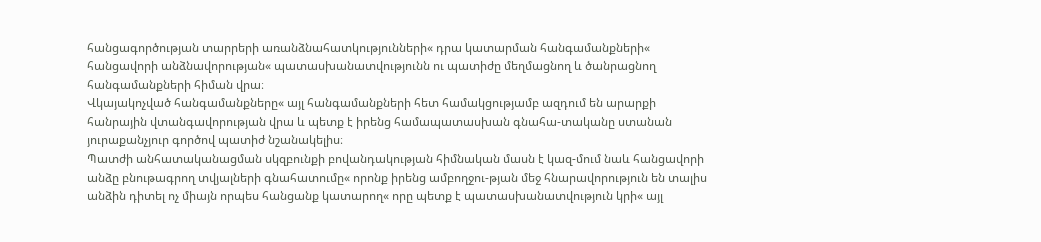հանցագործության տարրերի առանձնահատկությունների« դրա կատարման հանգամանքների« հանցավորի անձնավորության« պատասխանատվությունն ու պատիժը մեղմացնող և ծանրացնող հանգամանքների հիման վրա։
Վկայակոչված հանգամանքները« այլ հանգամանքների հետ համակցությամբ ազդում են արարքի հանրային վտանգավորության վրա և պետք է իրենց համապատասխան գնահա-տականը ստանան յուրաքանչյուր գործով պատիժ նշանակելիս։
Պատժի անհատականացման սկզբունքի բովանդակության հիմնական մասն է կազ-մում նաև հանցավորի անձը բնութագրող տվյալների գնահատումը« որոնք իրենց ամբողջու-թյան մեջ հնարավորություն են տալիս անձին դիտել ոչ միայն որպես հանցանք կատարող« որը պետք է պատասխանատվություն կրի« այլ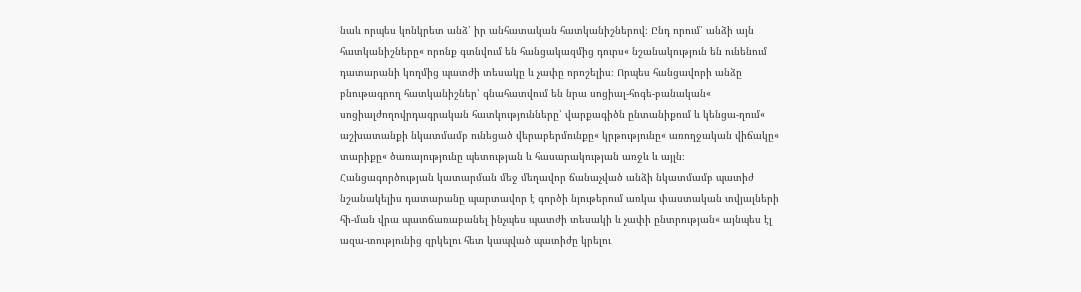նաև որպես կոնկրետ անձ՝ իր անհատական հատկանիշներով։ Ընդ որում՝ անձի այն հատկանիշները« որոնք գտնվում են հանցակազմից դուրս« նշանակություն են ունենում դատարանի կողմից պատժի տեսակը և չափը որոշելիս։ Որպես հանցավորի անձը բնութագրող հատկանիշներ՝ գնահատվում են նրա սոցիալ-հոգե-բանական« սոցիալժողովրդագրական հատկությունները՝ վարքագիծն ընտանիքում և կենցա-ղում« աշխատանքի նկատմամբ ունեցած վերաբերմունքը« կրթությունը« առողջական վիճակը« տարիքը« ծառայությունը պետության և հասարակության առջև և այլն։
Հանցագործության կատարման մեջ մեղավոր ճանաչված անձի նկատմամբ պատիժ նշանակելիս դատարանը պարտավոր է գործի նյութերում առկա փաստական տվյալների հի-ման վրա պատճառաբանել ինչպես պատժի տեսակի և չափի ընտրության« այնպես էլ ազա-տությունից զրկելու հետ կապված պատիժը կրելու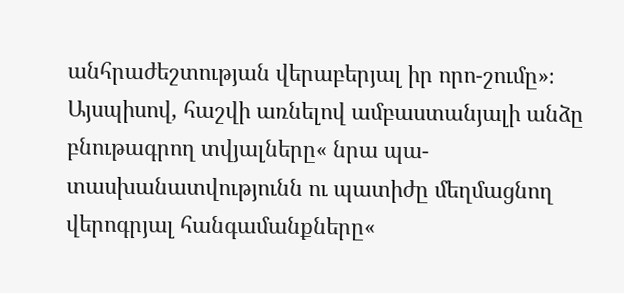անհրաժեշտության վերաբերյալ իր որո-շումը»։
Այսպիսով, հաշվի առնելով ամբաստանյալի անձը բնութագրող տվյալները« նրա պա-տասխանատվությունն ու պատիժը մեղմացնող վերոգրյալ հանգամանքները«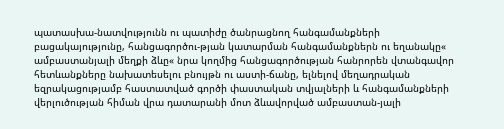պատասխա-նատվությունն ու պատիժը ծանրացնող հանգամանքների բացակայությունը, հանցագործու-թյան կատարման հանգամանքներն ու եղանակը« ամբաստանյալի մեղքի ձևը« նրա կողմից հանցագործության հանրորեն վտանգավոր հետևանքները նախատեսելու բնույթն ու աստի-ճանը, ելնելով մեղադրական եզրակացությամբ հաստատված գործի փաստական տվյալների և հանգամանքների վերլուծության հիման վրա դատարանի մոտ ձևավորված ամբաստան-յալի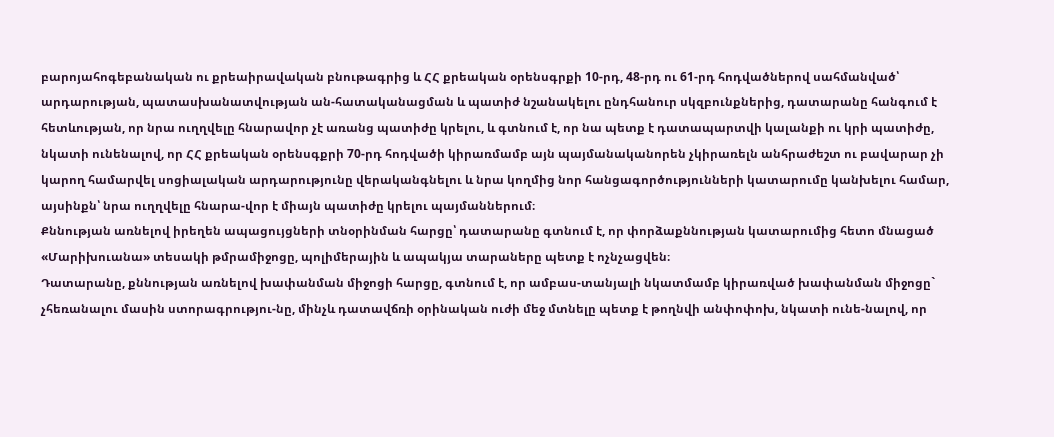բարոյահոգեբանական ու քրեաիրավական բնութագրից և ՀՀ քրեական օրենսգրքի 10-րդ, 48-րդ ու 61-րդ հոդվածներով սահմանված՝ արդարության, պատասխանատվության ան-հատականացման և պատիժ նշանակելու ընդհանուր սկզբունքներից, դատարանը հանգում է հետևության, որ նրա ուղղվելը հնարավոր չէ առանց պատիժը կրելու, և գտնում է, որ նա պետք է դատապարտվի կալանքի ու կրի պատիժը, նկատի ունենալով, որ ՀՀ քրեական օրենսգքրի 70-րդ հոդվածի կիրառմամբ այն պայմանականորեն չկիրառելն անհրաժեշտ ու բավարար չի կարող համարվել սոցիալական արդարությունը վերականգնելու և նրա կողմից նոր հանցագործությունների կատարումը կանխելու համար, այսինքն՝ նրա ուղղվելը հնարա-վոր է միայն պատիժը կրելու պայմաններում։
Քննության առնելով իրեղեն ապացույցների տնօրինման հարցը՝ դատարանը գտնում է, որ փորձաքննության կատարումից հետո մնացած «Մարիխուանա» տեսակի թմրամիջոցը, պոլիմերային և ապակյա տարաները պետք է ոչնչացվեն։
Դատարանը, քննության առնելով խափանման միջոցի հարցը, գտնում է, որ ամբաս-տանյալի նկատմամբ կիրառված խափանման միջոցը` չհեռանալու մասին ստորագրությու-նը, մինչև դատավճռի օրինական ուժի մեջ մտնելը պետք է թողնվի անփոփոխ, նկատի ունե-նալով, որ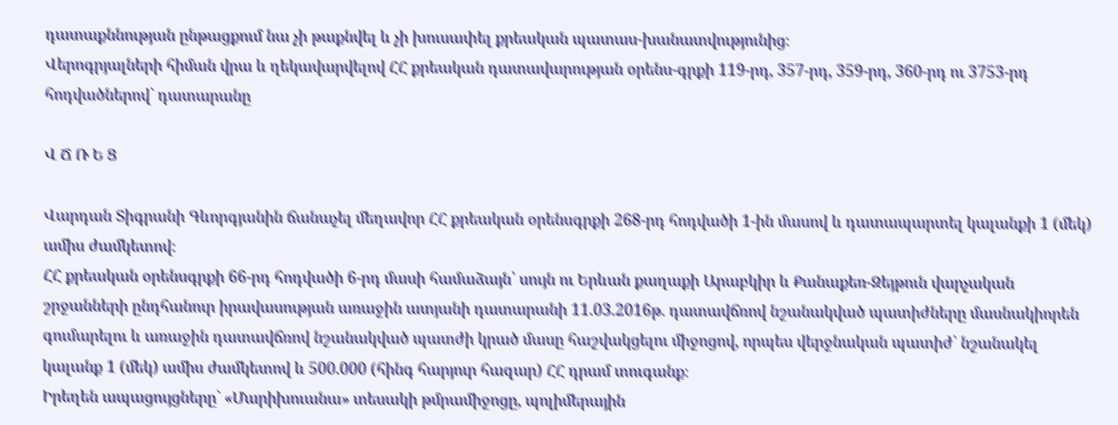դատաքննության ընթացքում նա չի թաքնվել և չի խուսափել քրեական պատաս-խանատվությունից։
Վերոգրյալների հիման վրա և ղեկավարվելով ՀՀ քրեական դատավարության օրենս-գրքի 119-րդ, 357-րդ, 359-րդ, 360-րդ ու 3753-րդ հոդվածներով` դատարանը

Վ Ճ Ռ Ե Ց

Վարդան Տիգրանի Գևորգյանին ճանաչել մեղավոր ՀՀ քրեական օրենսգրքի 268-րդ հոդվածի 1-ին մասով և դատապարտել կալանքի 1 (մեկ) ամիս ժամկետով։
ՀՀ քրեական օրենսգրքի 66-րդ հոդվածի 6-րդ մասի համաձայն՝ սույն ու Երևան քաղաքի Արաբկիր և Քանաքեռ-Զեյթուն վարչական շրջանների ընդհանուր իրավասության առաջին ատյանի դատարանի 11.03.2016թ. դատավճռով նշանակված պատիժները մասնակիորեն գումարելու և առաջին դատավճռով նշանակված պատժի կրած մասը հաշվակցելու միջոցով, որպես վերջնական պատիժ՝ նշանակել կալանք 1 (մեկ) ամիս ժամկետով և 500.000 (հինգ հարյուր հազար) ՀՀ դրամ տուգանք։
Իրեղեն ապացույցները` «Մարիխուանա» տեսակի թմրամիջոցը, պոլիմերային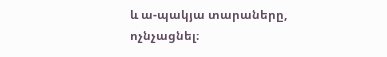և ա-պակյա տարաները, ոչնչացնել։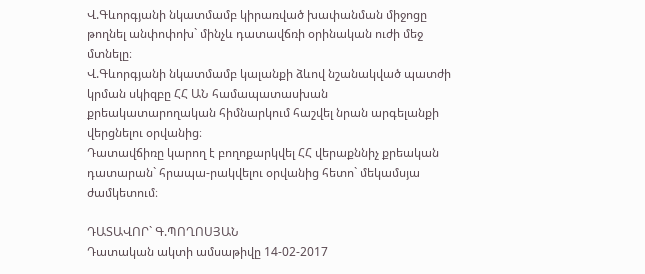Վ.Գևորգյանի նկատմամբ կիրառված խափանման միջոցը թողնել անփոփոխ` մինչև դատավճռի օրինական ուժի մեջ մտնելը։
Վ.Գևորգյանի նկատմամբ կալանքի ձևով նշանակված պատժի կրման սկիզբը ՀՀ ԱՆ համապատասխան քրեակատարողական հիմնարկում հաշվել նրան արգելանքի վերցնելու օրվանից։
Դատավճիռը կարող է բողոքարկվել ՀՀ վերաքննիչ քրեական դատարան` հրապա-րակվելու օրվանից հետո` մեկամսյա ժամկետում։

ԴԱՏԱՎՈՐ` Գ.ՊՈՂՈՍՅԱՆ
Դատական ակտի ամսաթիվը 14-02-2017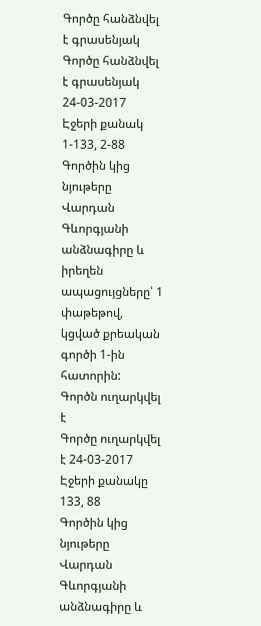Գործը հանձնվել է գրասենյակ
Գործը հանձնվել է գրասենյակ 24-03-2017
Էջերի քանակ 1-133, 2-88
Գործին կից նյութերը Վարդան Գևորգյանի անձնագիրը և իրեղեն ապացույցները՝ 1 փաթեթով, կցված քրեական գործի 1-ին հատորին:
Գործն ուղարկվել է
Գործը ուղարկվել է 24-03-2017
Էջերի քանակը 133, 88
Գործին կից նյութերը Վարդան Գևորգյանի անձնագիրը և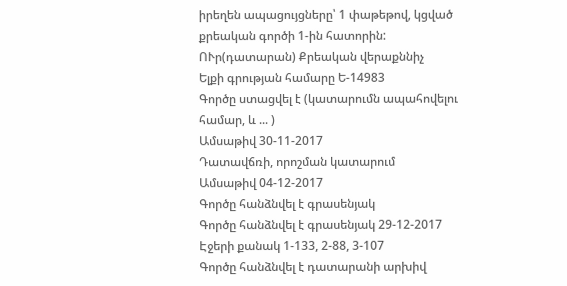իրեղեն ապացույցները՝ 1 փաթեթով, կցված քրեական գործի 1-ին հատորին:
ՈՒր(դատարան) Քրեական վերաքննիչ
Ելքի գրության համարը Ե-14983
Գործը ստացվել է (կատարումն ապահովելու համար, և ... )
Ամսաթիվ 30-11-2017
Դատավճռի, որոշման կատարում
Ամսաթիվ 04-12-2017
Գործը հանձնվել է գրասենյակ
Գործը հանձնվել է գրասենյակ 29-12-2017
Էջերի քանակ 1-133, 2-88, 3-107
Գործը հանձնվել է դատարանի արխիվ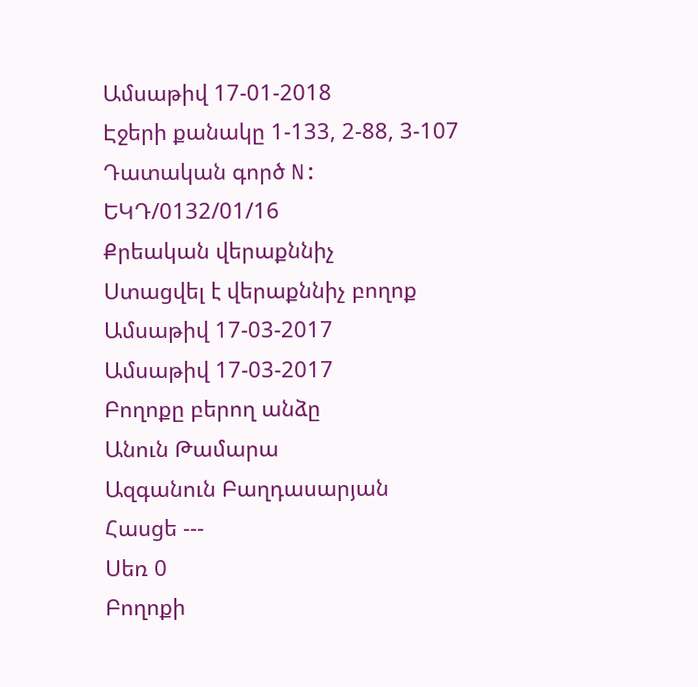Ամսաթիվ 17-01-2018
Էջերի քանակը 1-133, 2-88, 3-107
Դատական գործ N: ԵԿԴ/0132/01/16
Քրեական վերաքննիչ
Ստացվել է վերաքննիչ բողոք
Ամսաթիվ 17-03-2017
Ամսաթիվ 17-03-2017
Բողոքը բերող անձը
Անուն Թամարա
Ազգանուն Բաղդասարյան
Հասցե ---
Սեռ 0
Բողոքի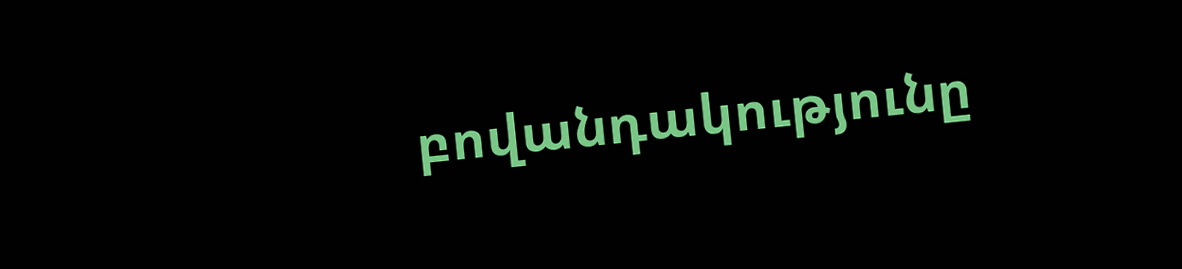բովանդակությունը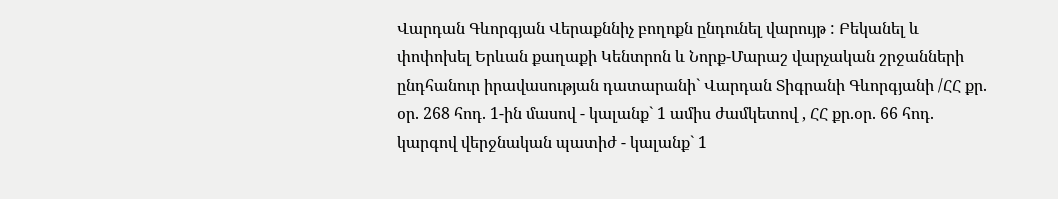Վարդան Գևորգյան Վերաքննիչ բողոքն ընդունել վարույթ : Բեկանել և փոփոխել Երևան քաղաքի Կենտրոն և Նորք-Մարաշ վարչական շրջանների ընդհանուր իրավասության դատարանի` Վարդան Տիգրանի Գևորգյանի /ՀՀ քր. օր. 268 հոդ. 1-ին մասով - կալանք` 1 ամիս ժամկետով , ՀՀ քր.օր. 66 հոդ. կարգով վերջնական պատիժ - կալանք` 1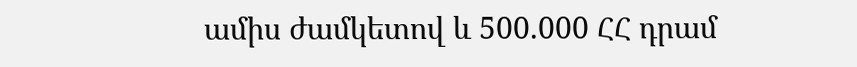ամիս ժամկետով և 500.000 ՀՀ դրամ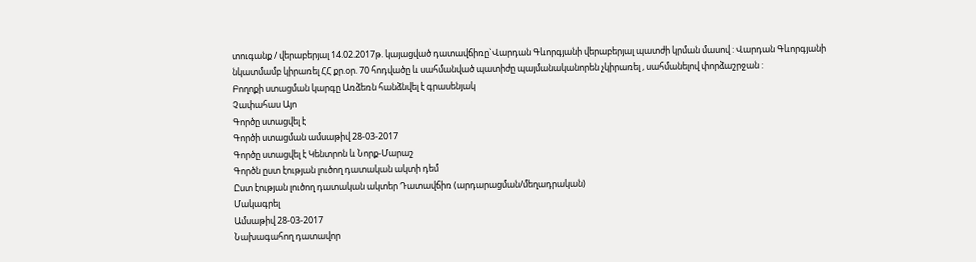տուգանք / վերաբերյալ 14.02.2017թ. կայացված դատավճիռը`Վարդան Գևորգյանի վերաբերյալ պատժի կրման մասով : Վարդան Գևորգյանի նկատմամբ կիրառել ՀՀ քր.օր. 70 հոդվածը և սահմանված պատիժը պայմանականորեն չկիրառել , սահմանելով փորձաշրջան :
Բողոքի ստացման կարգը Առձեռն հանձնվել է գրասենյակ
Չափահաս Այո
Գործը ստացվել է
Գործի ստացման ամսաթիվ 28-03-2017
Գործը ստացվել է Կենտրոն և Նորք-Մարաշ
Գործն ըստ էության լուծող դատական ակտի դեմ
Ըստ էության լուծող դատական ակտեր Դատավճիռ (արդարացման/մեղադրական)
Մակագրել
Ամսաթիվ 28-03-2017
Նախագահող դատավոր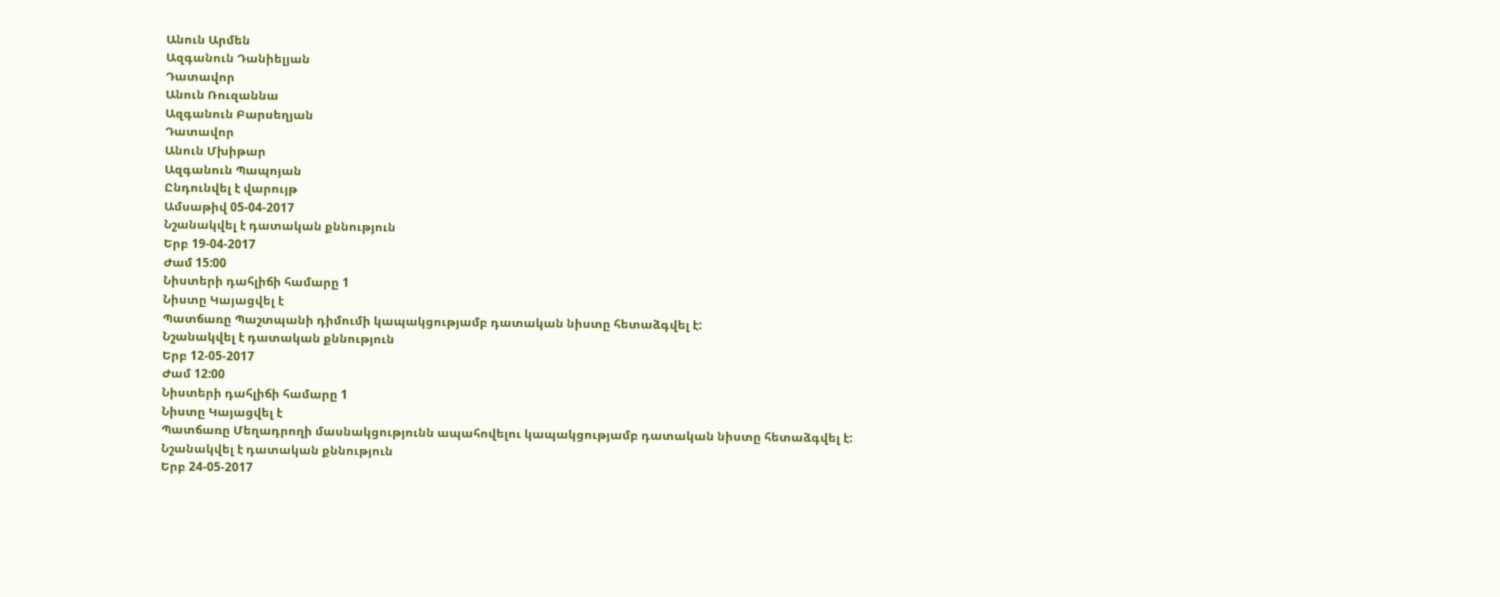Անուն Արմեն
Ազգանուն Դանիելյան
Դատավոր
Անուն Ռուզաննա
Ազգանուն Բարսեղյան
Դատավոր
Անուն Մխիթար
Ազգանուն Պապոյան
Ընդունվել է վարույթ
Ամսաթիվ 05-04-2017
Նշանակվել է դատական քննություն
Երբ 19-04-2017
Ժամ 15:00
Նիստերի դահլիճի համարը 1
Նիստը Կայացվել է
Պատճառը Պաշտպանի դիմումի կապակցությամբ դատական նիստը հետաձգվել է:
Նշանակվել է դատական քննություն
Երբ 12-05-2017
Ժամ 12:00
Նիստերի դահլիճի համարը 1
Նիստը Կայացվել է
Պատճառը Մեղադրողի մասնակցությունն ապահովելու կապակցությամբ դատական նիստը հետաձգվել է:
Նշանակվել է դատական քննություն
Երբ 24-05-2017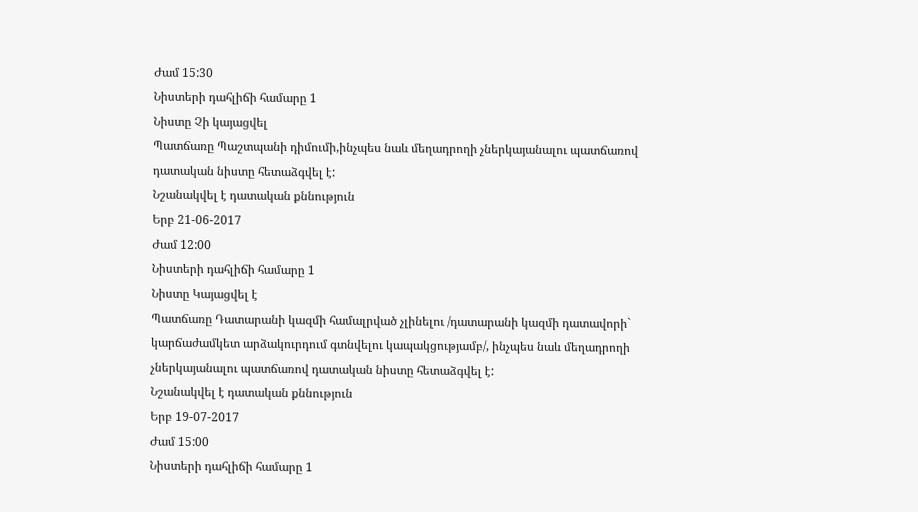Ժամ 15:30
Նիստերի դահլիճի համարը 1
Նիստը Չի կայացվել
Պատճառը Պաշտպանի դիմումի,ինչպես նաև մեղադրողի չներկայանալու պատճառով դատական նիստը հետաձգվել է:
Նշանակվել է դատական քննություն
Երբ 21-06-2017
Ժամ 12:00
Նիստերի դահլիճի համարը 1
Նիստը Կայացվել է
Պատճառը Դատարանի կազմի համալրված չլինելու /դատարանի կազմի դատավորի` կարճաժամկետ արձակուրդում գտնվելու կապակցությամբ/, ինչպես նաև մեղադրողի չներկայանալու պատճառով դատական նիստը հետաձգվել է:
Նշանակվել է դատական քննություն
Երբ 19-07-2017
Ժամ 15:00
Նիստերի դահլիճի համարը 1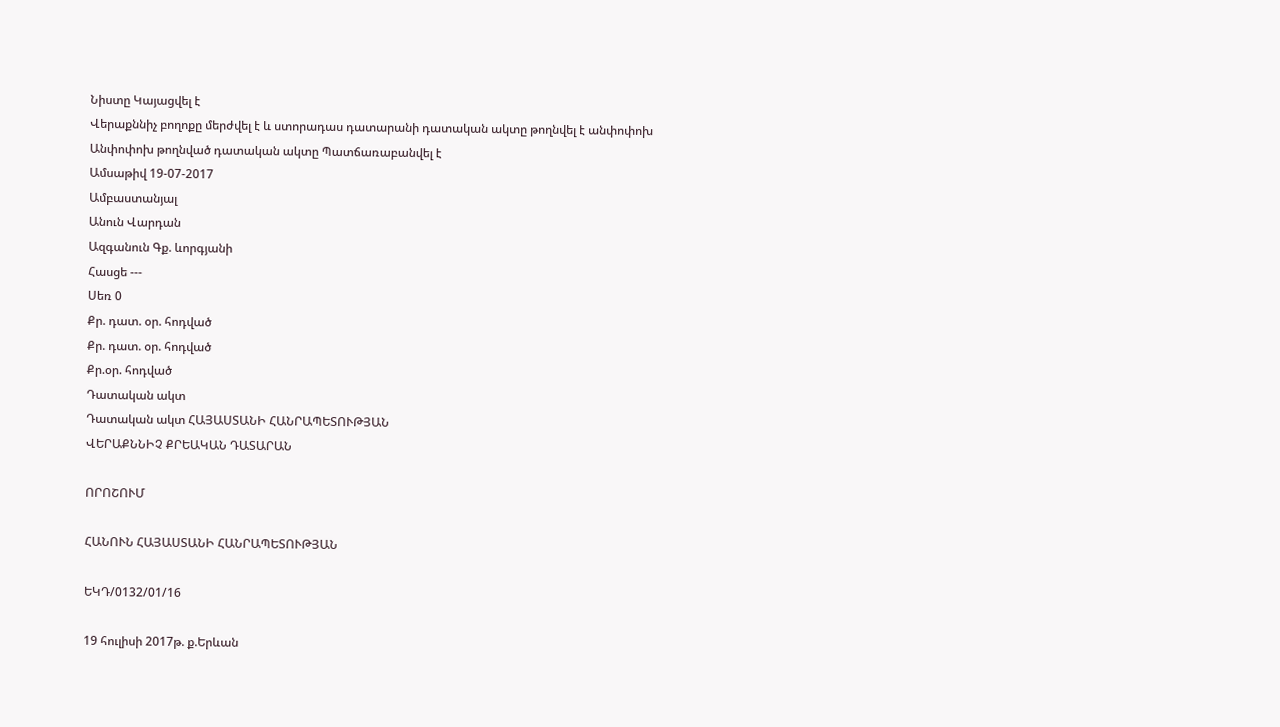Նիստը Կայացվել է
Վերաքննիչ բողոքը մերժվել է և ստորադաս դատարանի դատական ակտը թողնվել է անփոփոխ
Անփոփոխ թողնված դատական ակտը Պատճառաբանվել է
Ամսաթիվ 19-07-2017
Ամբաստանյալ
Անուն Վարդան
Ազգանուն Գք. ևորգյանի
Հասցե ---
Սեռ 0
Քր. դատ. օր. հոդված
Քր. դատ. օր. հոդված
Քր.օր. հոդված
Դատական ակտ
Դատական ակտ ՀԱՅԱՍՏԱՆԻ ՀԱՆՐԱՊԵՏՈՒԹՅԱՆ
ՎԵՐԱՔՆՆԻՉ ՔՐԵԱԿԱՆ ԴԱՏԱՐԱՆ

ՈՐՈՇՈՒՄ

ՀԱՆՈՒՆ ՀԱՅԱՍՏԱՆԻ ՀԱՆՐԱՊԵՏՈՒԹՅԱՆ

ԵԿԴ/0132/01/16

19 հուլիսի 2017թ. ք.Երևան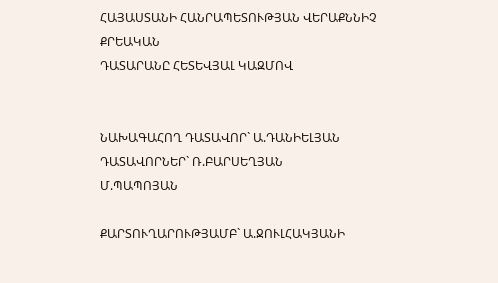ՀԱՅԱՍՏԱՆԻ ՀԱՆՐԱՊԵՏՈՒԹՅԱՆ ՎԵՐԱՔՆՆԻՉ ՔՐԵԱԿԱՆ
ԴԱՏԱՐԱՆԸ ՀԵՏԵՎՅԱԼ ԿԱԶՄՈՎ


ՆԱԽԱԳԱՀՈՂ ԴԱՏԱՎՈՐ` Ա.ԴԱՆԻԵԼՅԱՆ
ԴԱՏԱՎՈՐՆԵՐ` Ռ.ԲԱՐՍԵՂՅԱՆ
Մ.ՊԱՊՈՅԱՆ

ՔԱՐՏՈՒՂԱՐՈՒԹՅԱՄԲ` Ա.ՋՈՒԼՀԱԿՅԱՆԻ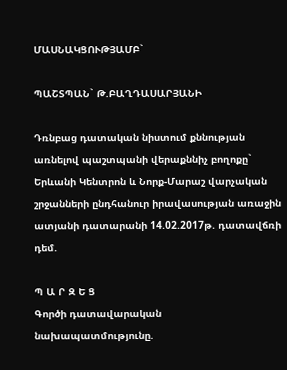ՄԱՍՆԱԿՑՈՒԹՅԱՄԲ`

ՊԱՇՏՊԱՆ` Թ.ԲԱՂԴԱՍԱՐՅԱՆԻ

Դռնբաց դատական նիստում քննության առնելով պաշտպանի վերաքննիչ բողոքը` Երևանի Կենտրոն և Նորք-Մարաշ վարչական շրջանների ընդհանուր իրավասության առաջին ատյանի դատարանի 14.02.2017թ. դատավճռի դեմ.

Պ Ա Ր Զ Ե Ց
Գործի դատավարական նախապատմությունը.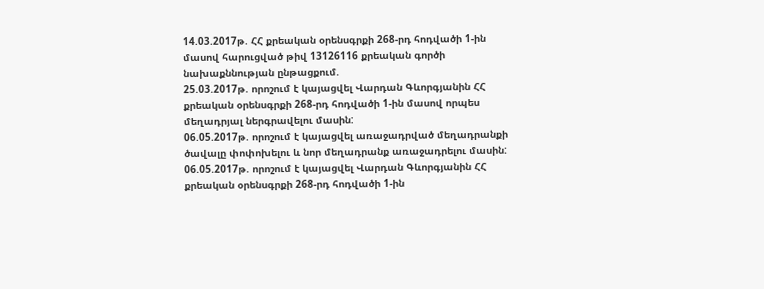14.03.2017թ. ՀՀ քրեական օրենսգրքի 268-րդ հոդվածի 1-ին մասով հարուցված թիվ 13126116 քրեական գործի նախաքննության ընթացքում.
25.03.2017թ. որոշում է կայացվել Վարդան Գևորգյանին ՀՀ քրեական օրենսգրքի 268-րդ հոդվածի 1-ին մասով որպես մեղադրյալ ներգրավելու մասին:
06.05.2017թ. որոշում է կայացվել առաջադրված մեղադրանքի ծավալը փոփոխելու և նոր մեղադրանք առաջադրելու մասին:
06.05.2017թ. որոշում է կայացվել Վարդան Գևորգյանին ՀՀ քրեական օրենսգրքի 268-րդ հոդվածի 1-ին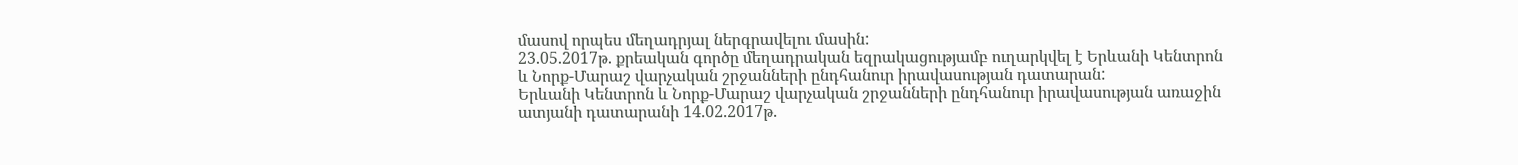մասով որպես մեղադրյալ ներգրավելու մասին:
23.05.2017թ. քրեական գործը մեղադրական եզրակացությամբ ուղարկվել է Երևանի Կենտրոն և Նորք-Մարաշ վարչական շրջանների ընդհանուր իրավասության դատարան:
Երևանի Կենտրոն և Նորք-Մարաշ վարչական շրջանների ընդհանուր իրավասության առաջին ատյանի դատարանի 14.02.2017թ.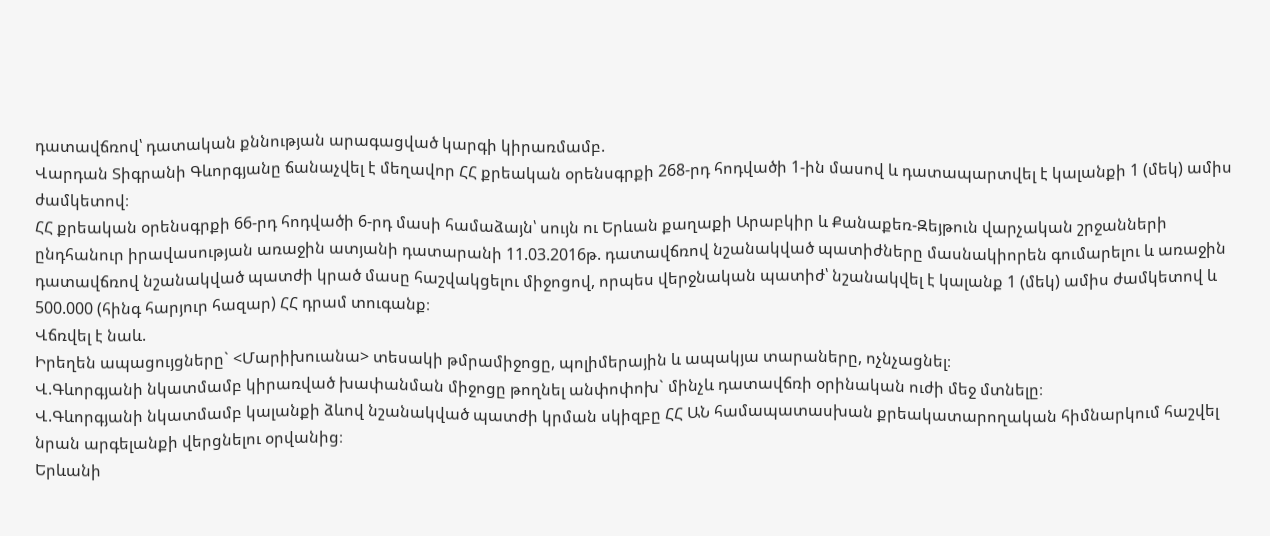դատավճռով՝ դատական քննության արագացված կարգի կիրառմամբ.
Վարդան Տիգրանի Գևորգյանը ճանաչվել է մեղավոր ՀՀ քրեական օրենսգրքի 268-րդ հոդվածի 1-ին մասով և դատապարտվել է կալանքի 1 (մեկ) ամիս ժամկետով։
ՀՀ քրեական օրենսգրքի 66-րդ հոդվածի 6-րդ մասի համաձայն՝ սույն ու Երևան քաղաքի Արաբկիր և Քանաքեռ-Զեյթուն վարչական շրջանների ընդհանուր իրավասության առաջին ատյանի դատարանի 11.03.2016թ. դատավճռով նշանակված պատիժները մասնակիորեն գումարելու և առաջին դատավճռով նշանակված պատժի կրած մասը հաշվակցելու միջոցով, որպես վերջնական պատիժ՝ նշանակվել է կալանք 1 (մեկ) ամիս ժամկետով և 500.000 (հինգ հարյուր հազար) ՀՀ դրամ տուգանք։
Վճռվել է նաև.
Իրեղեն ապացույցները` <Մարիխուանա> տեսակի թմրամիջոցը, պոլիմերային և ապակյա տարաները, ոչնչացնել։
Վ.Գևորգյանի նկատմամբ կիրառված խափանման միջոցը թողնել անփոփոխ` մինչև դատավճռի օրինական ուժի մեջ մտնելը։
Վ.Գևորգյանի նկատմամբ կալանքի ձևով նշանակված պատժի կրման սկիզբը ՀՀ ԱՆ համապատասխան քրեակատարողական հիմնարկում հաշվել նրան արգելանքի վերցնելու օրվանից։
Երևանի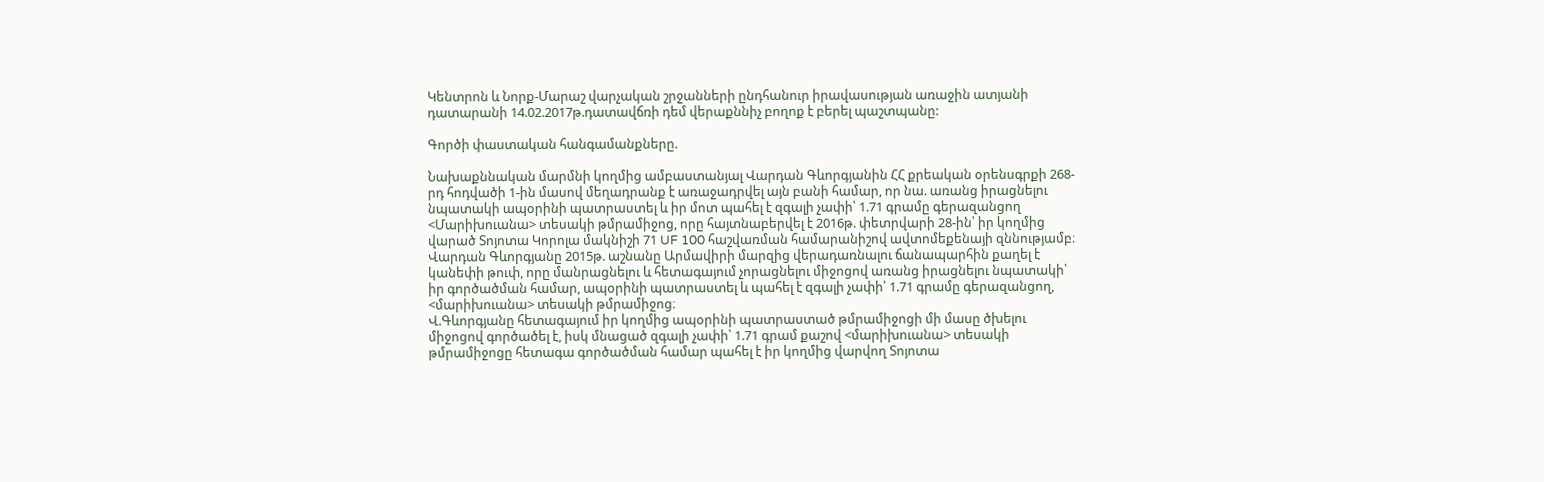Կենտրոն և Նորք-Մարաշ վարչական շրջանների ընդհանուր իրավասության առաջին ատյանի դատարանի 14.02.2017թ.դատավճռի դեմ վերաքննիչ բողոք է բերել պաշտպանը:

Գործի փաստական հանգամանքները.

Նախաքննական մարմնի կողմից ամբաստանյալ Վարդան Գևորգյանին ՀՀ քրեական օրենսգրքի 268-րդ հոդվածի 1-ին մասով մեղադրանք է առաջադրվել այն բանի համար, որ նա. առանց իրացնելու նպատակի ապօրինի պատրաստել և իր մոտ պահել է զգալի չափի՝ 1.71 գրամը գերազանցող <Մարիխուանա> տեսակի թմրամիջոց, որը հայտնաբերվել է 2016թ. փետրվարի 28-ին՝ իր կողմից վարած Տոյոտա Կորոլա մակնիշի 71 UF 100 հաշվառման համարանիշով ավտոմեքենայի զննությամբ։
Վարդան Գևորգյանը 2015թ. աշնանը Արմավիրի մարզից վերադառնալու ճանապարհին քաղել է կանեփի թուփ, որը մանրացնելու և հետագայում չորացնելու միջոցով առանց իրացնելու նպատակի՝ իր գործածման համար, ապօրինի պատրաստել և պահել է զգալի չափի՝ 1.71 գրամը գերազանցող, <մարիխուանա> տեսակի թմրամիջոց։
Վ.Գևորգյանը հետագայում իր կողմից ապօրինի պատրաստած թմրամիջոցի մի մասը ծխելու միջոցով գործածել է, իսկ մնացած զգալի չափի՝ 1.71 գրամ քաշով <մարիխուանա> տեսակի թմրամիջոցը հետագա գործածման համար պահել է իր կողմից վարվող Տոյոտա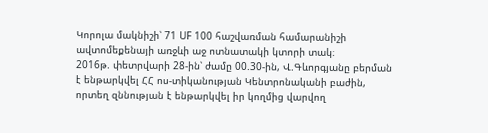Կորոլա մակնիշի՝ 71 UF 100 հաշվառման համարանիշի ավտոմեքենայի առջևի աջ ոտնատակի կտորի տակ։
2016թ. փետրվարի 28-ին՝ ժամը 00.30-ին, Վ.Գևորգյանը բերման է ենթարկվել ՀՀ ոս-տիկանության Կենտրոնականի բաժին, որտեղ զննության է ենթարկվել իր կողմից վարվող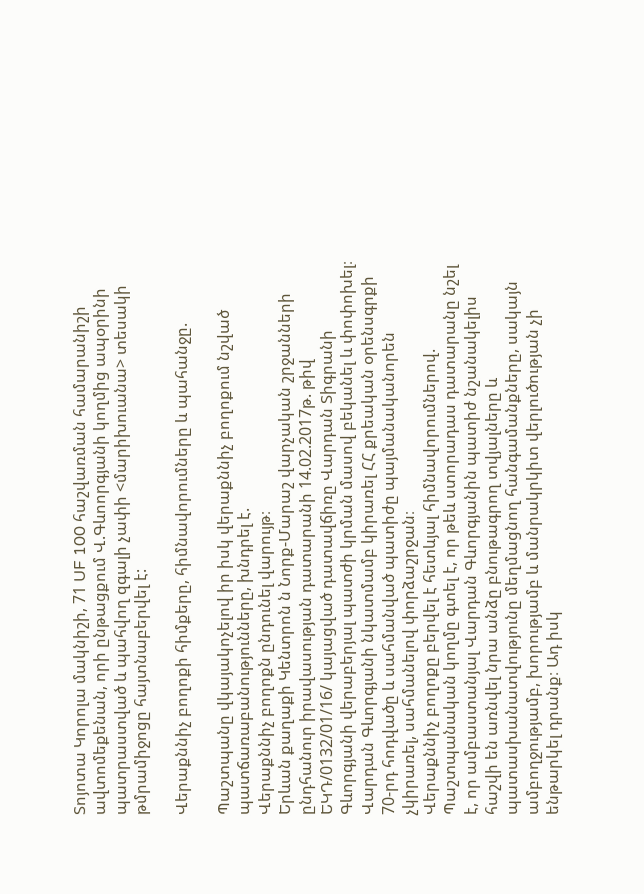Տոյոտա Կորոլա մակնիշի, 71 UF 100 հաշվառման համարանիշի ավտոմեքենան, որի ընթացքում Վ.Գևոորգյանի կողմից ապօրինի պատրաստված և պահվող զգալի չափի <մարիխուանա> տեսակի թմրամիջոցը հայտնաբերվել է:

Վերաքննիչ բողոքի հիմքերը, հիմնավորումները և պահանջը.

Պաշտպանը վկայակոչելով իր իսկ վերաքննիչ բողոքում նշված պատճառաբանությունները, խնդրել է.
Վերաքննիչ բողոքն ընդունել վարույթ։
Երևան քաղաքի Կենտրոն ն Նորք-Մարաշ վարչական շրջանների ընդհանուր իրավասության դատարանի 14.02.2017թ. թիվ ԵԿԴ/0132/01/16/ կայացված դատավճիռը Վարդան Տիգրանի Գևորգյանի վերաբերյալ պատժի կրման մասով բեկանել և փոփոխել։
Վարդան Գևորգյանի նկատմամբ կիրառել ՀՀ քրեական օրենսգրքի 70-րդ հոդվածը և սահմանված պատիժը պայմանականորեն չկիրառել, սահմանելով փորձաշրջան։
Վերաքննիչ բողոքը բերվել է հետևյալ հիմնավորումներով.
Պաշտպանական կողմը գտել է, որ թեև ստորադաս դատարանը նշել է, որ ամբաստանյալ Վարդան Գևորգյանին պատիժ նշանակելիս հաշվի են առնվել նրա անձը բնութագրող տվյալները և պատասխանատվությունը մեղմացնող հանգամանքները, սակայն ամբողջությամբ, խորությամբ և մանրակրկիտ վերլուծության չի ենթարկել դրանք։ Ադ իսկ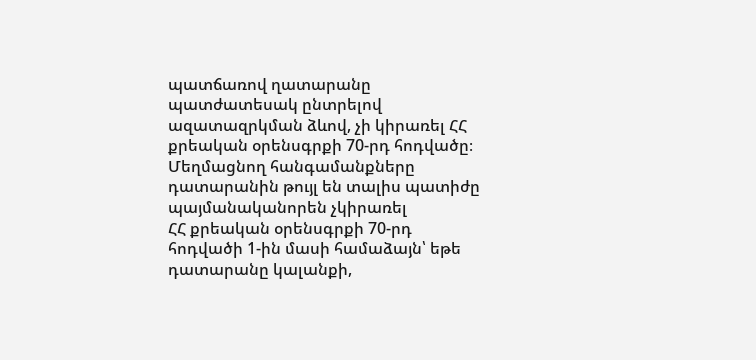պատճառով ղատարանը պատժատեսակ ընտրելով ազատազրկման ձևով, չի կիրառել ՀՀ քրեական օրենսգրքի 70-րդ հոդվածը։
Մեղմացնող հանգամանքները դատարանին թույլ են տալիս պատիժը պայմանականորեն չկիրառել
ՀՀ քրեական օրենսգրքի 70-րդ հոդվածի 1-ին մասի համաձայն՝ եթե դատարանը կալանքի,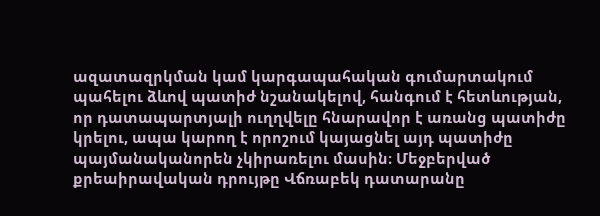ազատազրկման կամ կարգապահական գումարտակում պահելու ձևով պատիժ նշանակելով, հանգում է հետևության, որ դատապարտյալի ուղղվելը հնարավոր է առանց պատիժը կրելու, ապա կարող է որոշում կայացնել այդ պատիժը պայմանականորեն չկիրառելու մասին։ Մեջբերված քրեաիրավական դրույթը Վճռաբեկ դատարանը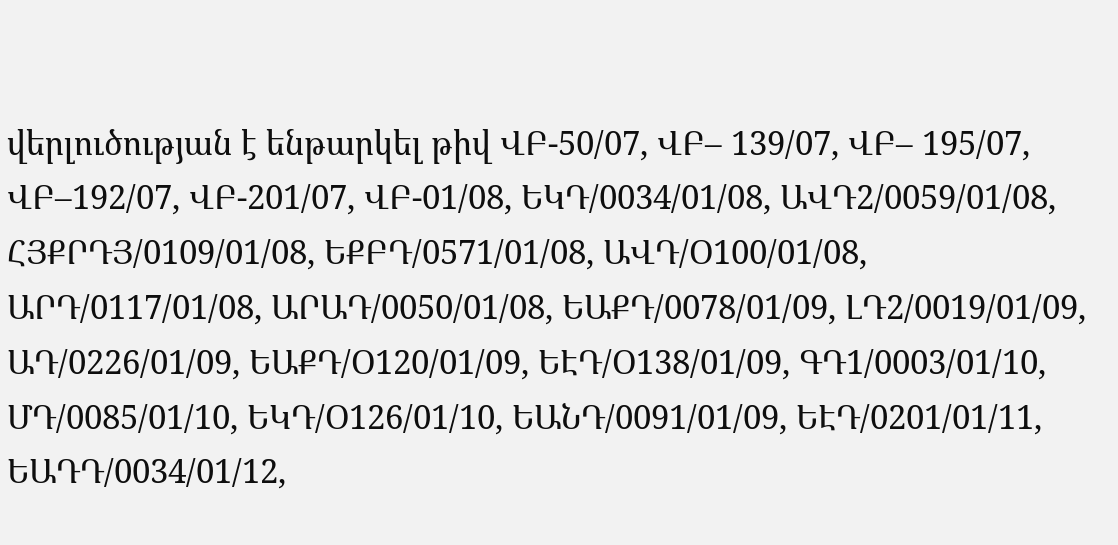վերլուծության է ենթարկել թիվ ՎԲ-50/07, ՎԲ– 139/07, ՎԲ– 195/07, ՎԲ–192/07, ՎԲ-201/07, ՎԲ-01/08, ԵԿԴ/0034/01/08, ԱՎԴ2/0059/01/08, ՀՅՔՐԴՅ/0109/01/08, ԵՔԲԴ/0571/01/08, ԱՎԴ/Օ100/01/08, ԱՐԴ/0117/01/08, ԱՐԱԴ/0050/01/08, ԵԱՔԴ/0078/01/09, ԼԴ2/0019/01/09, ԱԴ/0226/01/09, ԵԱՔԴ/Օ120/01/09, ԵԷԴ/Օ138/01/09, ԳԴ1/0003/01/10, ՄԴ/0085/01/10, ԵԿԴ/Օ126/01/10, ԵԱՆԴ/0091/01/09, ԵԷԴ/0201/01/11, ԵԱԴԴ/0034/01/12,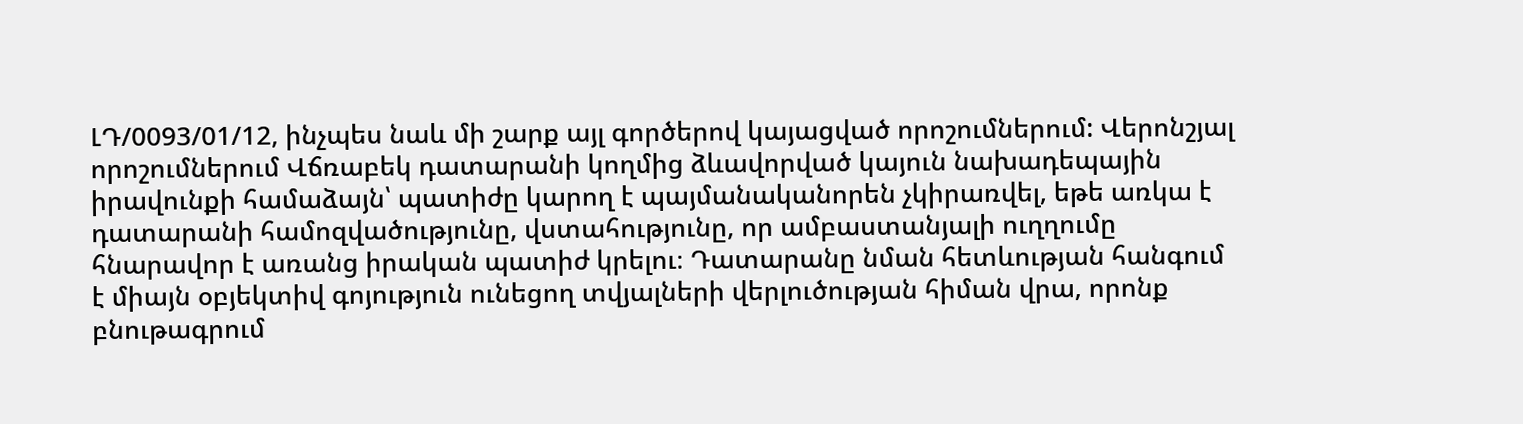ԼԴ/0093/01/12, ինչպես նաև մի շարք այլ գործերով կայացված որոշումներում: Վերոնշյալ որոշումներում Վճռաբեկ դատարանի կողմից ձևավորված կայուն նախադեպային իրավունքի համաձայն՝ պատիժը կարող է պայմանականորեն չկիրառվել, եթե առկա է դատարանի համոզվածությունը, վստահությունը, որ ամբաստանյալի ուղղումը հնարավոր է առանց իրական պատիժ կրելու։ Դատարանը նման հետևության հանգում է միայն օբյեկտիվ գոյություն ունեցող տվյալների վերլուծության հիման վրա, որոնք բնութագրում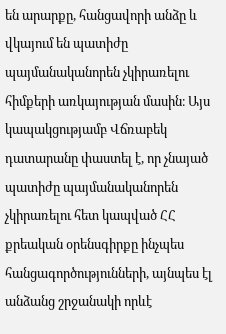են արարքը, հանցավորի անձը և վկայում են պատիժը պայմանականորեն չկիրառելու հիմքերի առկայության մասին։ Այս կապակցությամբ Վճռաբեկ դատարանը փաստել է, որ չնայած պատիժը պայմանականորեն չկիրառելու հետ կապված ՀՀ քրեական օրենսգիրքը ինչպես հանցագործությունների, այնպես էլ անձանց շրջանակի որևէ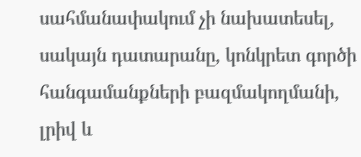սահմանափակում չի նախատեսել, սակայն դատարանը, կոնկրետ գործի հանգամանքների բազմակողմանի, լրիվ և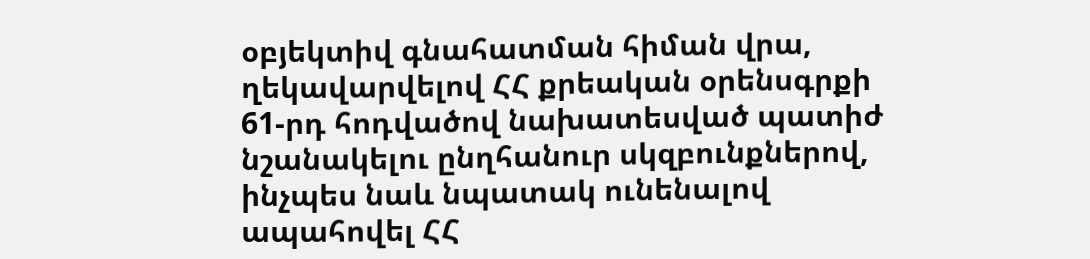օբյեկտիվ գնահատման հիման վրա, ղեկավարվելով ՀՀ քրեական օրենսգրքի 61-րդ հոդվածով նախատեսված պատիժ նշանակելու ընղհանուր սկզբունքներով, ինչպես նաև նպատակ ունենալով ապահովել ՀՀ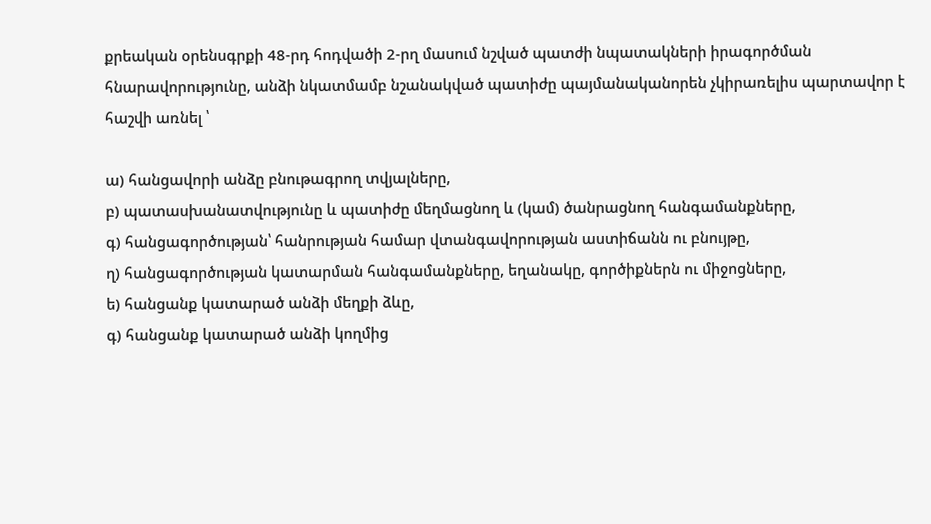քրեական օրենսգրքի 48-րդ հոդվածի 2-րղ մասում նշված պատժի նպատակների իրագործման հնարավորությունը, անձի նկատմամբ նշանակված պատիժը պայմանականորեն չկիրառելիս պարտավոր է հաշվի առնել ՝

ա) հանցավորի անձը բնութագրող տվյալները,
բ) պատասխանատվությունը և պատիժը մեղմացնող և (կամ) ծանրացնող հանգամանքները,
գ) հանցագործության՝ հանրության համար վտանգավորության աստիճանն ու բնույթը,
ղ) հանցագործության կատարման հանգամանքները, եղանակը, գործիքներն ու միջոցները,
ե) հանցանք կատարած անձի մեղքի ձևը,
գ) հանցանք կատարած անձի կողմից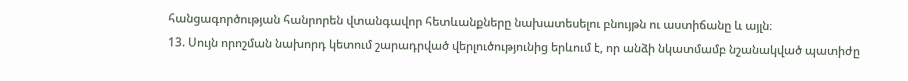հանցագործության հանրորեն վտանգավոր հետևանքները նախատեսելու բնույթն ու աստիճանը և այլն։
13. Սույն որոշման նախորդ կետում շարադրված վերլուծությունից երևում է, որ անձի նկատմամբ նշանակված պատիժը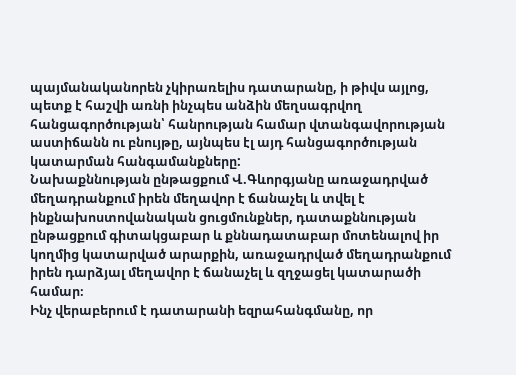պայմանականորեն չկիրառելիս դատարանը, ի թիվս այլոց, պետք է հաշվի առնի ինչպես անձին մեղսագրվող հանցագործության՝ հանրության համար վտանգավորության աստիճանն ու բնույթը, այնպես էլ այդ հանցագործության կատարման հանգամանքները:
Նախաքննության ընթացքում Վ.Գևորգյանը առաջադրված մեղադրանքում իրեն մեղավոր է ճանաչել և տվել է ինքնախոստովանական ցուցմունքներ, դատաքննության ընթացքում գիտակցաբար և քննադատաբար մոտենալով իր կողմից կատարված արարքին, առաջադրված մեղադրանքում իրեն դարձյալ մեղավոր է ճանաչել և զղջացել կատարածի համար։
Ինչ վերաբերում է դատարանի եզրահանգմանը, որ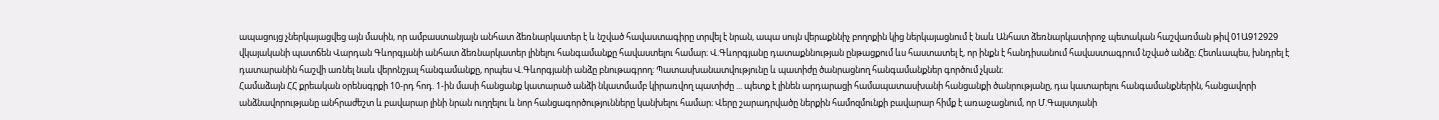ապացույց չներկայացվեց այն մասին, որ ամբաստանյալն անհատ ձեռնարկատեր է և նշված հավաստագիրը տրվել է նրան, ապա սույն վերաքննիչ բողոքին կից ներկայացնում է նաև Անհատ ձեռնարկատիրոջ պետական հաշվառման թիվ 01Ա912929 վկայականի պատճեն Վարդան Գևորգյանի անհատ ձեռնարկատեր լինելու հանգամանքը հավաստելու համար։ Վ.Գևորգյանը դատաքննության ընթացքում ևս հաստատել է, որ ինքն է հանդիսանում հավաստագրում նշված անձը։ Հետևապես, խնդրել է դատարանին հաշվի առնել նաև վերոնշյալ հանգամանքը, որպես Վ.Գևորգյանի անձը բնութագրող։ Պատասխանատվությունը և պատիժը ծանրացնող հանգամանքներ գործում չկան։
Համաձայն ՀՀ քրեական օրենսգրքի 10-րդ հոդ. 1-ին մասի հանցանք կատարած անձի նկատմամբ կիրառվող պատիժը ... պետք է լինեն արդարացի համապատասխանի հանցանքի ծանրությանը, դա կատարելու հանգամանքներին, հանցավորի անձնավորությանը անհրաժեշտ և բավարար լինի նրան ուղղելու և նոր հանցագործությունները կանխելու համար։ Վերը շարադրվածը ներքին համոզմունքի բավարար հիմք է առաջացնում, որ Մ.Գալստյանի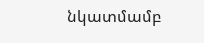նկատմամբ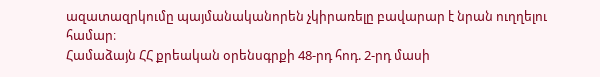ազատազրկումը պայմանականորեն չկիրառելը բավարար է նրան ուղղելու համար։
Համաձայն ՀՀ քրեական օրենսգրքի 48-րդ հոդ. 2-րդ մասի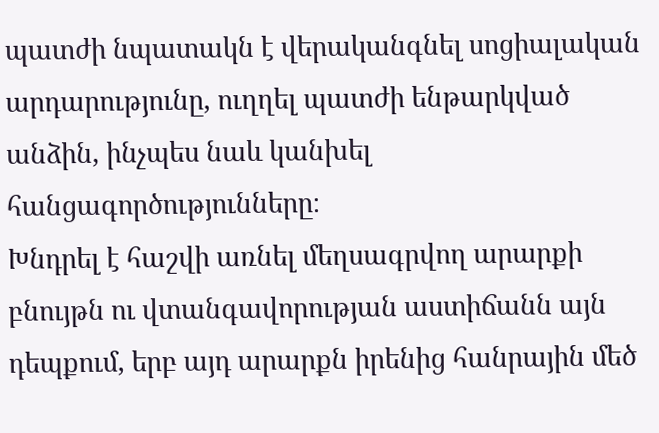պատժի նպատակն է վերականգնել սոցիալական արդարությունը, ուղղել պատժի ենթարկված անձին, ինչպես նաև կանխել հանցագործությունները։
Խնդրել է հաշվի առնել մեղսագրվող արարքի բնույթն ու վտանգավորության աստիճանն այն դեպքում, երբ այդ արարքն իրենից հանրային մեծ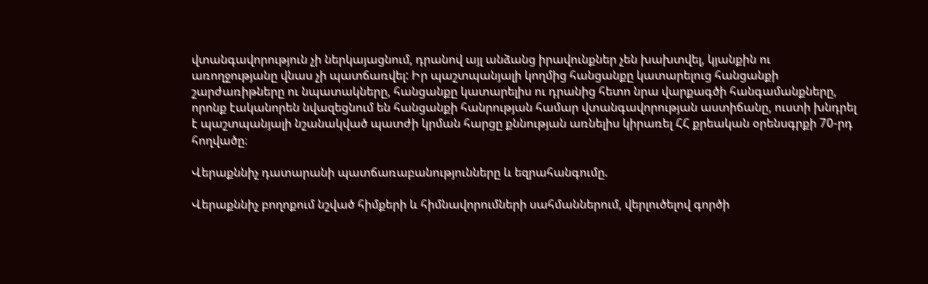վտանգավորություն չի ներկայացնում, դրանով այլ անձանց իրավունքներ չեն խախտվել, կյանքին ու առողջությանը վնաս չի պատճառվել: Իր պաշտպանյալի կողմից հանցանքը կատարելուց հանցանքի շարժառիթները ու նպատակները, հանցանքը կատարելիս ու դրանից հետո նրա վարքագծի հանգամանքները, որոնք էականորեն նվազեցնում են հանցանքի հանրության համար վտանգավորության աստիճանը, ուստի խնդրել է պաշտպանյալի նշանակված պատժի կրման հարցը քննության առնելիս կիրառել ՀՀ քրեական օրենսգրքի 70-րդ հողվածը։

Վերաքննիչ դատարանի պատճառաբանությունները և եզրահանգումը.

Վերաքննիչ բողոքում նշված հիմքերի և հիմնավորումների սահմաններում, վերլուծելով գործի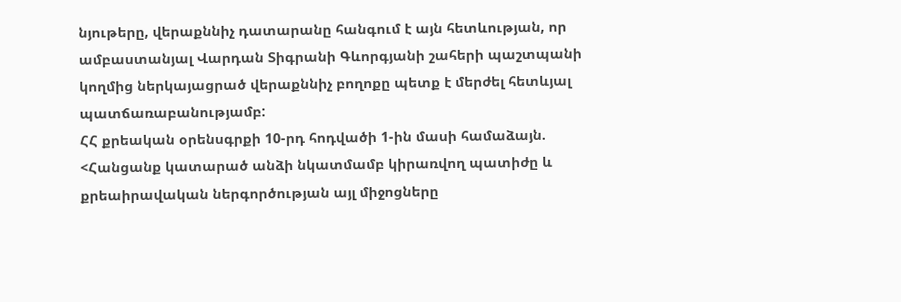նյութերը, վերաքննիչ դատարանը հանգում է այն հետևության, որ ամբաստանյալ Վարդան Տիգրանի Գևորգյանի շահերի պաշտպանի կողմից ներկայացրած վերաքննիչ բողոքը պետք է մերժել հետևյալ պատճառաբանությամբ:
ՀՀ քրեական օրենսգրքի 10-րդ հոդվածի 1-ին մասի համաձայն. <Հանցանք կատարած անձի նկատմամբ կիրառվող պատիժը և քրեաիրավական ներգործության այլ միջոցները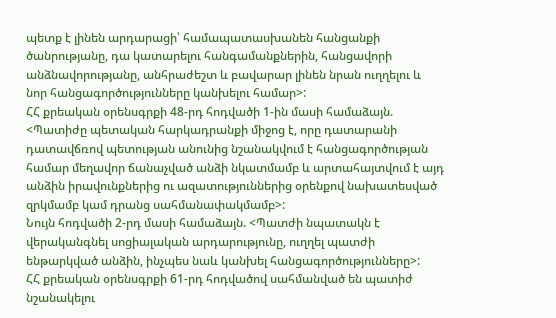պետք է լինեն արդարացի՝ համապատասխանեն հանցանքի ծանրությանը, դա կատարելու հանգամանքներին, հանցավորի անձնավորությանը, անհրաժեշտ և բավարար լինեն նրան ուղղելու և նոր հանցագործությունները կանխելու համար>:
ՀՀ քրեական օրենսգրքի 48-րդ հոդվածի 1-ին մասի համաձայն. <Պատիժը պետական հարկադրանքի միջոց է, որը դատարանի դատավճռով պետության անունից նշանակվում է հանցագործության համար մեղավոր ճանաչված անձի նկատմամբ և արտահայտվում է այդ անձին իրավունքներից ու ազատություններից օրենքով նախատեսված զրկմամբ կամ դրանց սահմանափակմամբ>:
Նույն հոդվածի 2-րդ մասի համաձայն. <Պատժի նպատակն է վերականգնել սոցիալական արդարությունը, ուղղել պատժի ենթարկված անձին, ինչպես նաև կանխել հանցագործությունները>:
ՀՀ քրեական օրենսգրքի 61-րդ հոդվածով սահմանված են պատիժ նշանակելու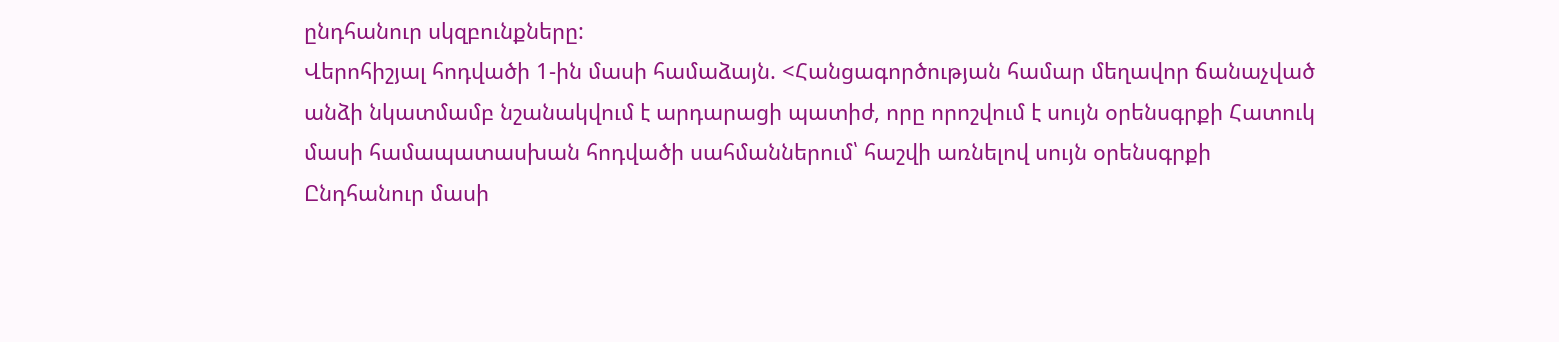ընդհանուր սկզբունքները:
Վերոհիշյալ հոդվածի 1-ին մասի համաձայն. <Հանցագործության համար մեղավոր ճանաչված անձի նկատմամբ նշանակվում է արդարացի պատիժ, որը որոշվում է սույն օրենսգրքի Հատուկ մասի համապատասխան հոդվածի սահմաններում՝ հաշվի առնելով սույն օրենսգրքի Ընդհանուր մասի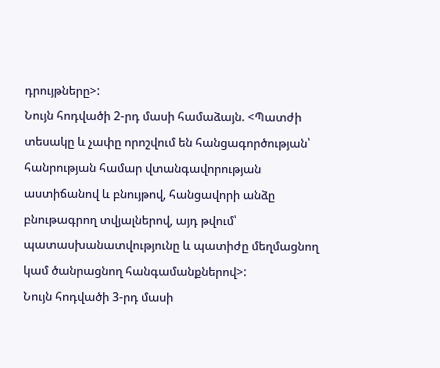դրույթները>:
Նույն հոդվածի 2-րդ մասի համաձայն. <Պատժի տեսակը և չափը որոշվում են հանցագործության՝ հանրության համար վտանգավորության աստիճանով և բնույթով, հանցավորի անձը բնութագրող տվյալներով, այդ թվում՝ պատասխանատվությունը և պատիժը մեղմացնող կամ ծանրացնող հանգամանքներով>:
Նույն հոդվածի 3-րդ մասի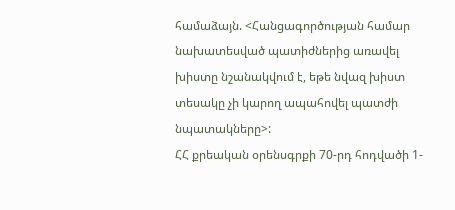համաձայն. <Հանցագործության համար նախատեսված պատիժներից առավել խիստը նշանակվում է, եթե նվազ խիստ տեսակը չի կարող ապահովել պատժի նպատակները>:
ՀՀ քրեական օրենսգրքի 70-րդ հոդվածի 1-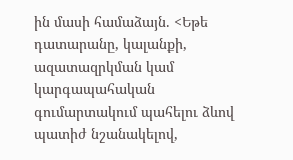ին մասի համաձայն. <Եթե դատարանը, կալանքի, ազատազրկման կամ կարգապահական գումարտակում պահելու ձևով պատիժ նշանակելով,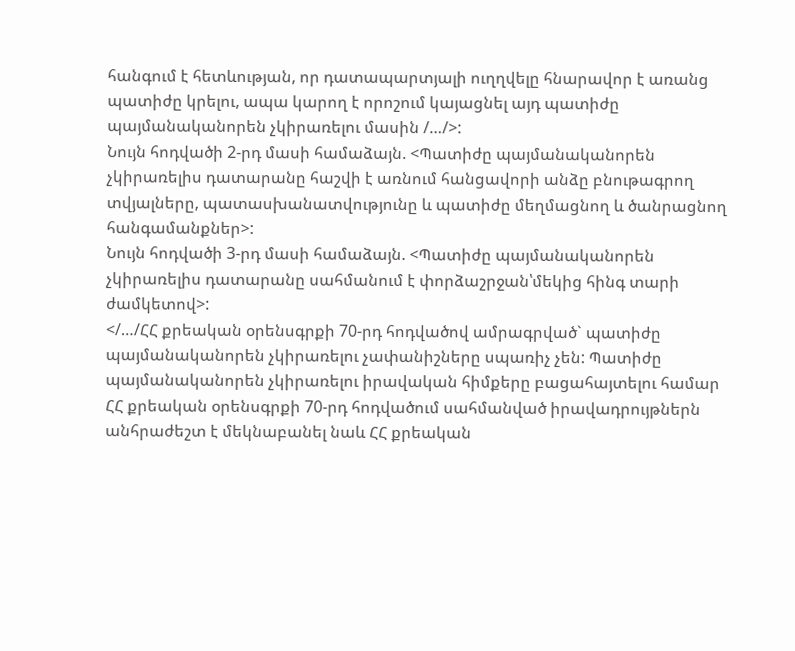հանգում է հետևության, որ դատապարտյալի ուղղվելը հնարավոր է առանց պատիժը կրելու, ապա կարող է որոշում կայացնել այդ պատիժը պայմանականորեն չկիրառելու մասին /…/>:
Նույն հոդվածի 2-րդ մասի համաձայն. <Պատիժը պայմանականորեն չկիրառելիս դատարանը հաշվի է առնում հանցավորի անձը բնութագրող տվյալները, պատասխանատվությունը և պատիժը մեղմացնող և ծանրացնող հանգամանքներ>:
Նույն հոդվածի 3-րդ մասի համաձայն. <Պատիժը պայմանականորեն չկիրառելիս դատարանը սահմանում է փորձաշրջան՝մեկից հինգ տարի ժամկետով>:
</…/ՀՀ քրեական օրենսգրքի 70-րդ հոդվածով ամրագրված` պատիժը պայմանականորեն չկիրառելու չափանիշները սպառիչ չեն: Պատիժը պայմանականորեն չկիրառելու իրավական հիմքերը բացահայտելու համար ՀՀ քրեական օրենսգրքի 70-րդ հոդվածում սահմանված իրավադրույթներն անհրաժեշտ է մեկնաբանել նաև ՀՀ քրեական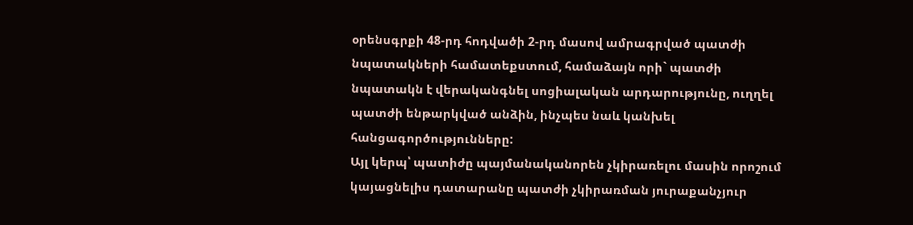օրենսգրքի 48-րդ հոդվածի 2-րդ մասով ամրագրված պատժի նպատակների համատեքստում, համաձայն որի` պատժի նպատակն է վերականգնել սոցիալական արդարությունը, ուղղել պատժի ենթարկված անձին, ինչպես նաև կանխել հանցագործությունները:
Այլ կերպ՝ պատիժը պայմանականորեն չկիրառելու մասին որոշում կայացնելիս դատարանը պատժի չկիրառման յուրաքանչյուր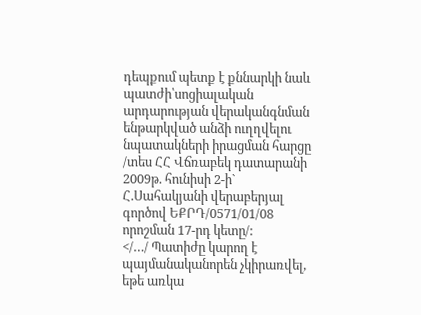դեպքում պետք է քննարկի նաև պատժի՝սոցիալական արդարության վերականգնման ենթարկված անձի ուղղվելու նպատակների իրացման հարցը /տես ՀՀ Վճռաբեկ դատարանի 2009թ. հունիսի 2-ի` Հ.Սահակյանի վերաբերյալ գործով ԵՔՐԴ/0571/01/08 որոշման 17-րդ կետը/:
</…/ Պատիժը կարող է պայմանականորեն չկիրառվել, եթե առկա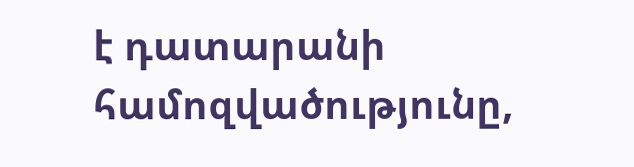է դատարանի համոզվածությունը,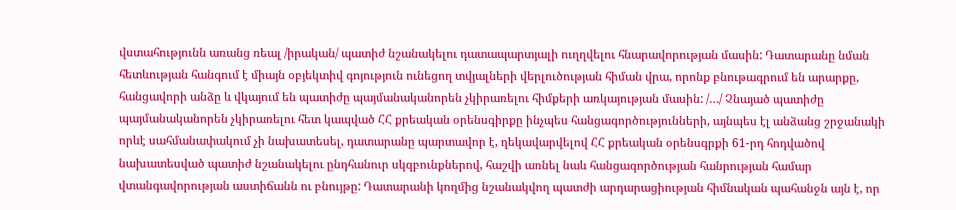վստահությունն առանց ռեալ /իրական/ պատիժ նշանակելու դատապարտյալի ուղղվելու հնարավորության մասին: Դատարանը նման հետևության հանգում է միայն օբյեկտիվ գոյություն ունեցող տվյալների վերլուծության հիման վրա, որոնք բնութագրում են արարքը, հանցավորի անձը և վկայում են պատիժը պայմանականորեն չկիրառելու հիմքերի առկայության մասին: /…/ Չնայած պատիժը պայմանականորեն չկիրառելու հետ կապված ՀՀ քրեական օրենսգիրքը ինչպես հանցագործությունների, այնպես էլ անձանց շրջանակի որևէ սահմանափակում չի նախատեսել, դատարանը պարտավոր է, ղեկավարվելով ՀՀ քրեական օրենսգրքի 61-րդ հոդվածով նախատեսված պատիժ նշանակելու ընդհանուր սկզբունքներով, հաշվի առնել նաև հանցագործության հանրության համար վտանգավորության աստիճանն ու բնույթը: Դատարանի կողմից նշանակվող պատժի արդարացիության հիմնական պահանջն այն է, որ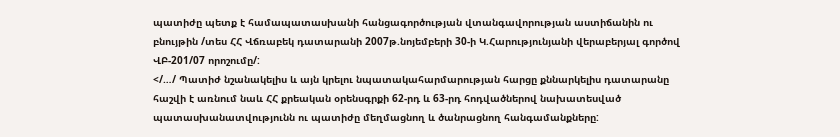պատիժը պետք է համապատասխանի հանցագործության վտանգավորության աստիճանին ու բնույթին /տես ՀՀ Վճռաբեկ դատարանի 2007թ.նոյեմբերի 30-ի Կ.Հարությունյանի վերաբերյալ գործով ՎԲ-201/07 որոշումը/:
</…/ Պատիժ նշանակելիս և այն կրելու նպատակահարմարության հարցը քննարկելիս դատարանը հաշվի է առնում նաև ՀՀ քրեական օրենսգրքի 62-րդ և 63-րդ հոդվածներով նախատեսված պատասխանատվությունն ու պատիժը մեղմացնող և ծանրացնող հանգամանքները: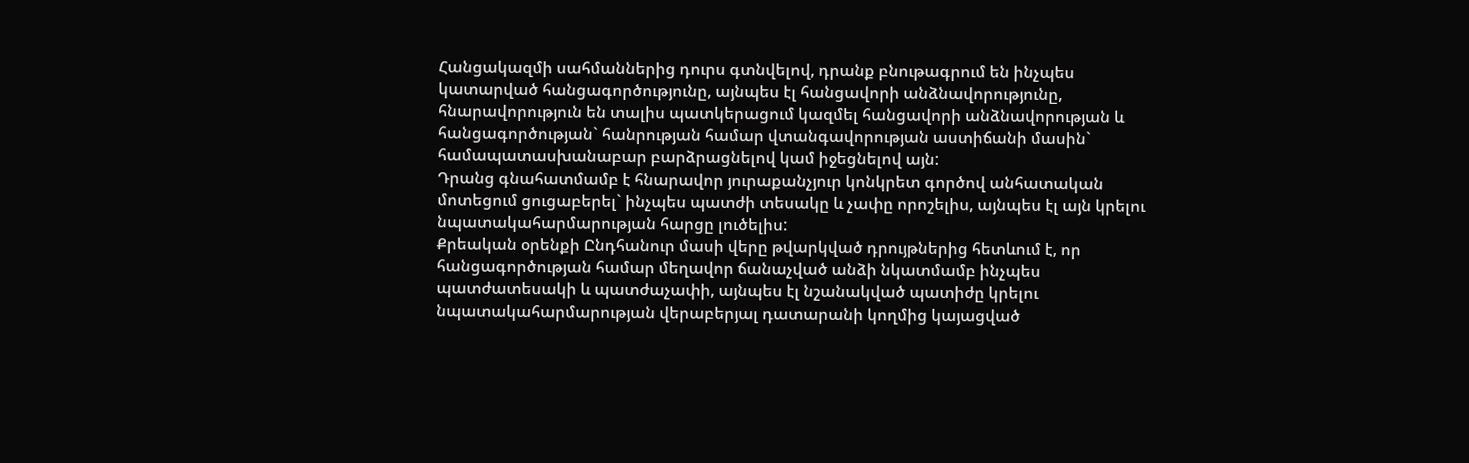Հանցակազմի սահմաններից դուրս գտնվելով, դրանք բնութագրում են ինչպես կատարված հանցագործությունը, այնպես էլ հանցավորի անձնավորությունը, հնարավորություն են տալիս պատկերացում կազմել հանցավորի անձնավորության և հանցագործության` հանրության համար վտանգավորության աստիճանի մասին` համապատասխանաբար բարձրացնելով կամ իջեցնելով այն:
Դրանց գնահատմամբ է հնարավոր յուրաքանչյուր կոնկրետ գործով անհատական մոտեցում ցուցաբերել` ինչպես պատժի տեսակը և չափը որոշելիս, այնպես էլ այն կրելու նպատակահարմարության հարցը լուծելիս:
Քրեական օրենքի Ընդհանուր մասի վերը թվարկված դրույթներից հետևում է, որ հանցագործության համար մեղավոր ճանաչված անձի նկատմամբ ինչպես պատժատեսակի և պատժաչափի, այնպես էլ նշանակված պատիժը կրելու նպատակահարմարության վերաբերյալ դատարանի կողմից կայացված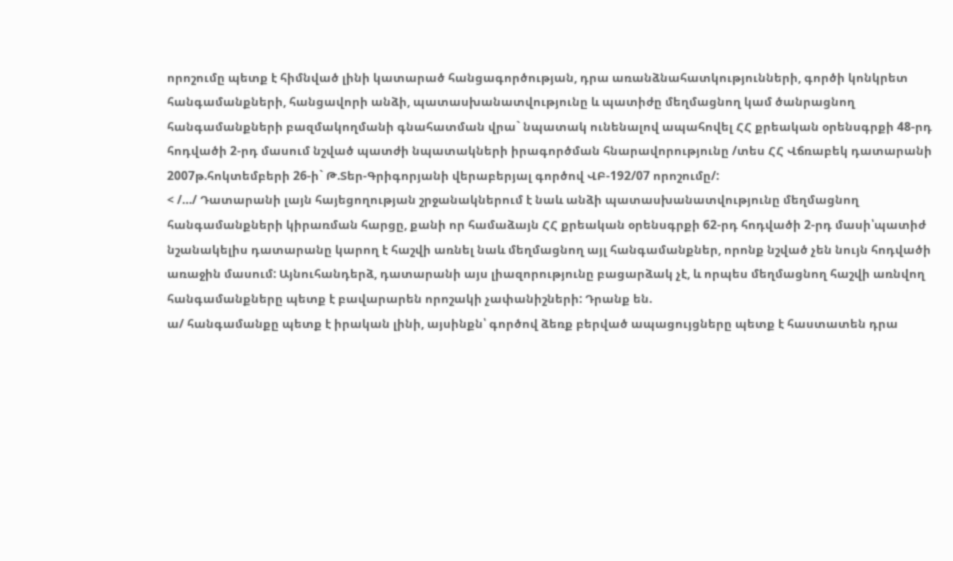որոշումը պետք է հիմնված լինի կատարած հանցագործության, դրա առանձնահատկությունների, գործի կոնկրետ հանգամանքների, հանցավորի անձի, պատասխանատվությունը և պատիժը մեղմացնող կամ ծանրացնող հանգամանքների բազմակողմանի գնահատման վրա` նպատակ ունենալով ապահովել ՀՀ քրեական օրենսգրքի 48-րդ հոդվածի 2-րդ մասում նշված պատժի նպատակների իրագործման հնարավորությունը /տես ՀՀ Վճռաբեկ դատարանի 2007թ.հոկտեմբերի 26-ի` Թ.Տեր-Գրիգորյանի վերաբերյալ գործով ՎԲ-192/07 որոշումը/:
< /…/ Դատարանի լայն հայեցողության շրջանակներում է նաև անձի պատասխանատվությունը մեղմացնող հանգամանքների կիրառման հարցը, քանի որ համաձայն ՀՀ քրեական օրենսգրքի 62-րդ հոդվածի 2-րդ մասի՝պատիժ նշանակելիս դատարանը կարող է հաշվի առնել նաև մեղմացնող այլ հանգամանքներ, որոնք նշված չեն նույն հոդվածի առաջին մասում: Այնուհանդերձ, դատարանի այս լիազորությունը բացարձակ չէ, և որպես մեղմացնող հաշվի առնվող հանգամանքները պետք է բավարարեն որոշակի չափանիշների: Դրանք են.
ա/ հանգամանքը պետք է իրական լինի, այսինքն՝ գործով ձեռք բերված ապացույցները պետք է հաստատեն դրա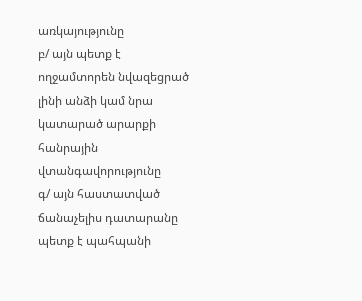առկայությունը
բ/ այն պետք է ողջամտորեն նվազեցրած լինի անձի կամ նրա կատարած արարքի հանրային վտանգավորությունը
գ/ այն հաստատված ճանաչելիս դատարանը պետք է պահպանի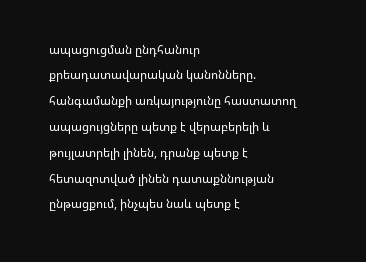ապացուցման ընդհանուր քրեադատավարական կանոնները. հանգամանքի առկայությունը հաստատող ապացույցները պետք է վերաբերելի և թույլատրելի լինեն, դրանք պետք է հետազոտված լինեն դատաքննության ընթացքում, ինչպես նաև պետք է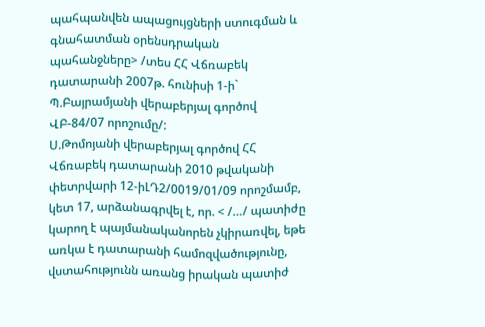պահպանվեն ապացույցների ստուգման և գնահատման օրենսդրական պահանջները> /տես ՀՀ Վճռաբեկ դատարանի 2007թ. հունիսի 1-ի` Պ.Բայրամյանի վերաբերյալ գործով ՎԲ-84/07 որոշումը/:
Ս.Թոմոյանի վերաբերյալ գործով ՀՀ Վճռաբեկ դատարանի 2010 թվականի փետրվարի 12-իԼԴ2/0019/01/09 որոշմամբ, կետ 17, արձանագրվել է, որ. < /…/ պատիժը կարող է պայմանականորեն չկիրառվել, եթե առկա է դատարանի համոզվածությունը, վստահությունն առանց իրական պատիժ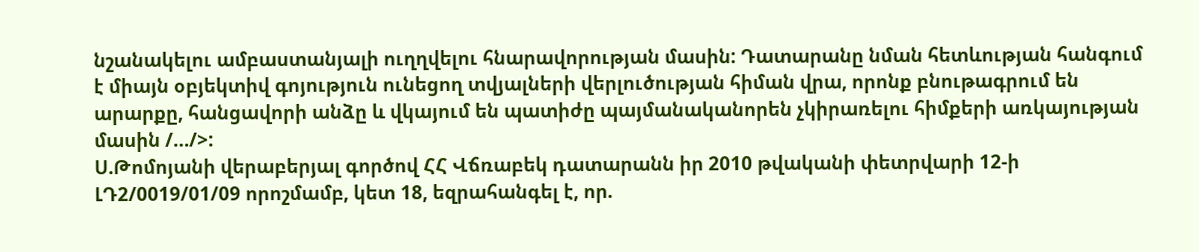նշանակելու ամբաստանյալի ուղղվելու հնարավորության մասին: Դատարանը նման հետևության հանգում է միայն օբյեկտիվ գոյություն ունեցող տվյալների վերլուծության հիման վրա, որոնք բնութագրում են արարքը, հանցավորի անձը և վկայում են պատիժը պայմանականորեն չկիրառելու հիմքերի առկայության մասին /…/>:
Ս.Թոմոյանի վերաբերյալ գործով ՀՀ Վճռաբեկ դատարանն իր 2010 թվականի փետրվարի 12-ի ԼԴ2/0019/01/09 որոշմամբ, կետ 18, եզրահանգել է, որ.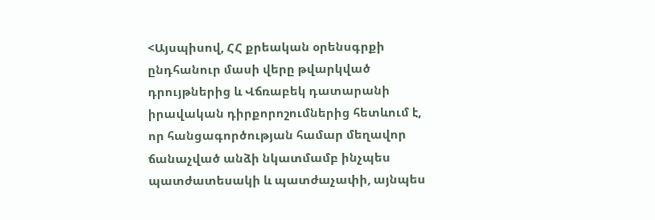<Այսպիսով, ՀՀ քրեական օրենսգրքի ընդհանուր մասի վերը թվարկված դրույթներից և Վճռաբեկ դատարանի իրավական դիրքորոշումներից հետևում է, որ հանցագործության համար մեղավոր ճանաչված անձի նկատմամբ ինչպես պատժատեսակի և պատժաչափի, այնպես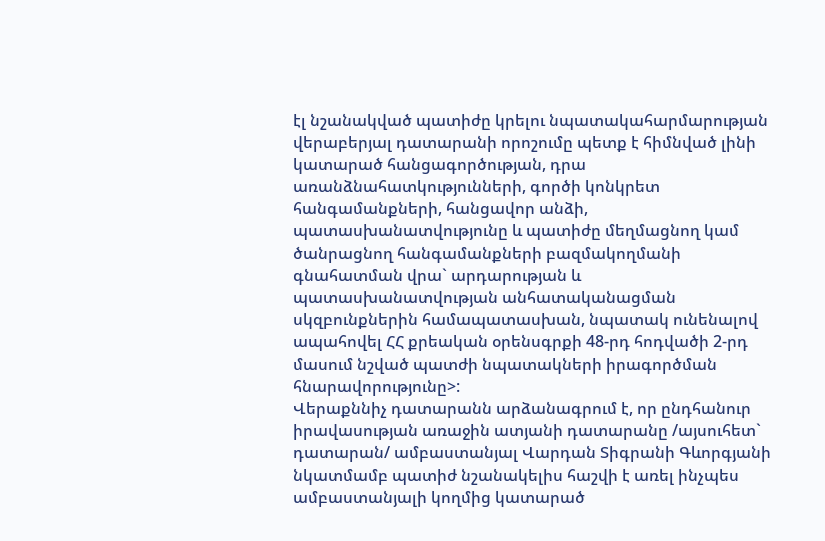էլ նշանակված պատիժը կրելու նպատակահարմարության վերաբերյալ դատարանի որոշումը պետք է հիմնված լինի կատարած հանցագործության, դրա առանձնահատկությունների, գործի կոնկրետ հանգամանքների, հանցավոր անձի, պատասխանատվությունը և պատիժը մեղմացնող կամ ծանրացնող հանգամանքների բազմակողմանի գնահատման վրա` արդարության և պատասխանատվության անհատականացման սկզբունքներին համապատասխան, նպատակ ունենալով ապահովել ՀՀ քրեական օրենսգրքի 48-րդ հոդվածի 2-րդ մասում նշված պատժի նպատակների իրագործման հնարավորությունը>:
Վերաքննիչ դատարանն արձանագրում է, որ ընդհանուր իրավասության առաջին ատյանի դատարանը /այսուհետ` դատարան/ ամբաստանյալ Վարդան Տիգրանի Գևորգյանի նկատմամբ պատիժ նշանակելիս հաշվի է առել ինչպես ամբաստանյալի կողմից կատարած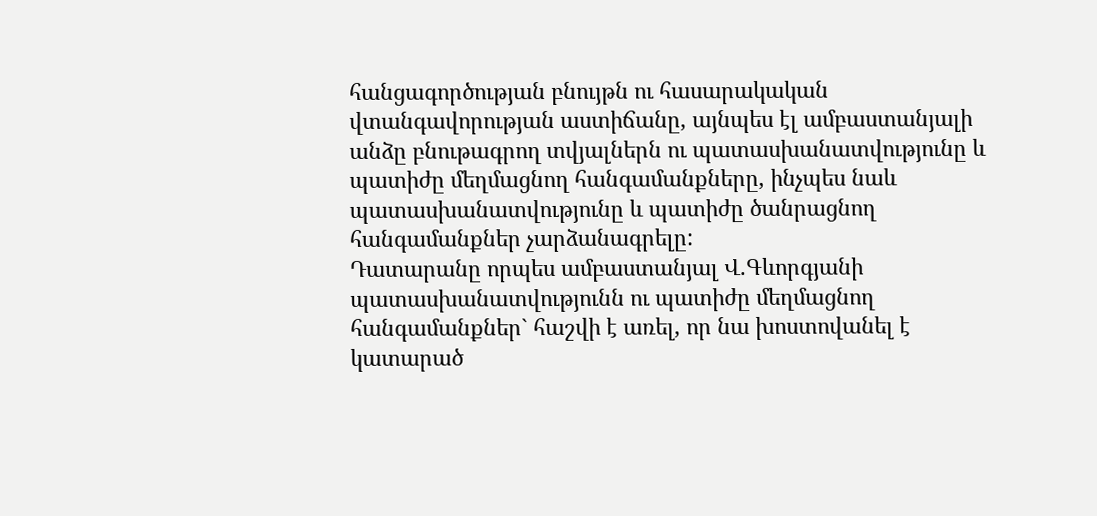հանցագործության բնույթն ու հասարակական վտանգավորության աստիճանը, այնպես էլ ամբաստանյալի անձը բնութագրող տվյալներն ու պատասխանատվությունը և պատիժը մեղմացնող հանգամանքները, ինչպես նաև պատասխանատվությունը և պատիժը ծանրացնող հանգամանքներ չարձանագրելը:
Դատարանը որպես ամբաստանյալ Վ.Գևորգյանի պատասխանատվությունն ու պատիժը մեղմացնող հանգամանքներ` հաշվի է առել, որ նա խոստովանել է կատարած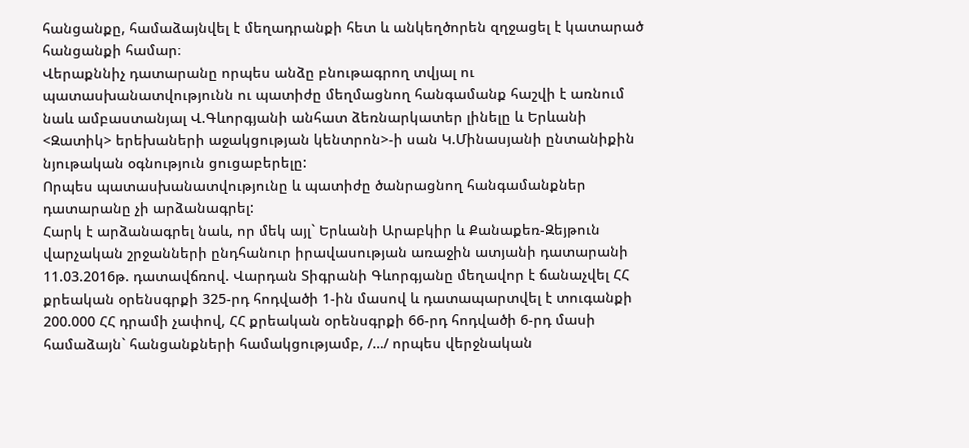հանցանքը, համաձայնվել է մեղադրանքի հետ և անկեղծորեն զղջացել է կատարած հանցանքի համար։
Վերաքննիչ դատարանը որպես անձը բնութագրող տվյալ ու պատասխանատվությունն ու պատիժը մեղմացնող հանգամանք հաշվի է առնում նաև ամբաստանյալ Վ.Գևորգյանի անհատ ձեռնարկատեր լինելը և Երևանի <Զատիկ> երեխաների աջակցության կենտրոն>-ի սան Կ.Մինասյանի ընտանիքին նյութական օգնություն ցուցաբերելը:
Որպես պատասխանատվությունը և պատիժը ծանրացնող հանգամանքներ դատարանը չի արձանագրել:
Հարկ է արձանագրել նաև, որ մեկ այլ` Երևանի Արաբկիր և Քանաքեռ-Զեյթուն վարչական շրջանների ընդհանուր իրավասության առաջին ատյանի դատարանի 11.03.2016թ. դատավճռով. Վարդան Տիգրանի Գևորգյանը մեղավոր է ճանաչվել ՀՀ քրեական օրենսգրքի 325-րդ հոդվածի 1-ին մասով և դատապարտվել է տուգանքի 200.000 ՀՀ դրամի չափով, ՀՀ քրեական օրենսգրքի 66-րդ հոդվածի 6-րդ մասի համաձայն` հանցանքների համակցությամբ, /…/ որպես վերջնական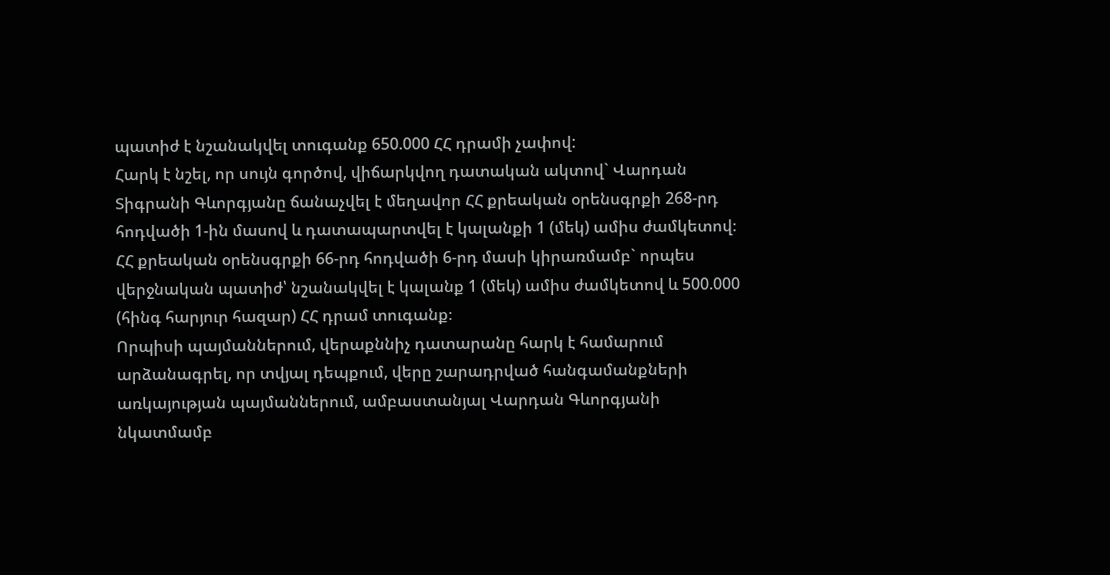պատիժ է նշանակվել տուգանք 650.000 ՀՀ դրամի չափով:
Հարկ է նշել, որ սույն գործով, վիճարկվող դատական ակտով` Վարդան Տիգրանի Գևորգյանը ճանաչվել է մեղավոր ՀՀ քրեական օրենսգրքի 268-րդ հոդվածի 1-ին մասով և դատապարտվել է կալանքի 1 (մեկ) ամիս ժամկետով։
ՀՀ քրեական օրենսգրքի 66-րդ հոդվածի 6-րդ մասի կիրառմամբ` որպես վերջնական պատիժ՝ նշանակվել է կալանք 1 (մեկ) ամիս ժամկետով և 500.000 (հինգ հարյուր հազար) ՀՀ դրամ տուգանք։
Որպիսի պայմաններում, վերաքննիչ դատարանը հարկ է համարում արձանագրել, որ տվյալ դեպքում, վերը շարադրված հանգամանքների առկայության պայմաններում, ամբաստանյալ Վարդան Գևորգյանի նկատմամբ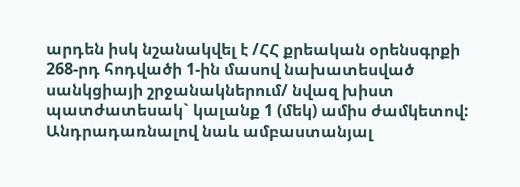արդեն իսկ նշանակվել է /ՀՀ քրեական օրենսգրքի 268-րդ հոդվածի 1-ին մասով նախատեսված սանկցիայի շրջանակներում/ նվազ խիստ պատժատեսակ` կալանք 1 (մեկ) ամիս ժամկետով:
Անդրադառնալով նաև ամբաստանյալ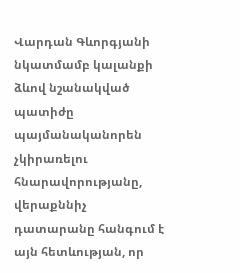Վարդան Գևորգյանի նկատմամբ կալանքի ձևով նշանակված պատիժը պայմանականորեն չկիրառելու հնարավորությանը, վերաքննիչ դատարանը հանգում է այն հետևության, որ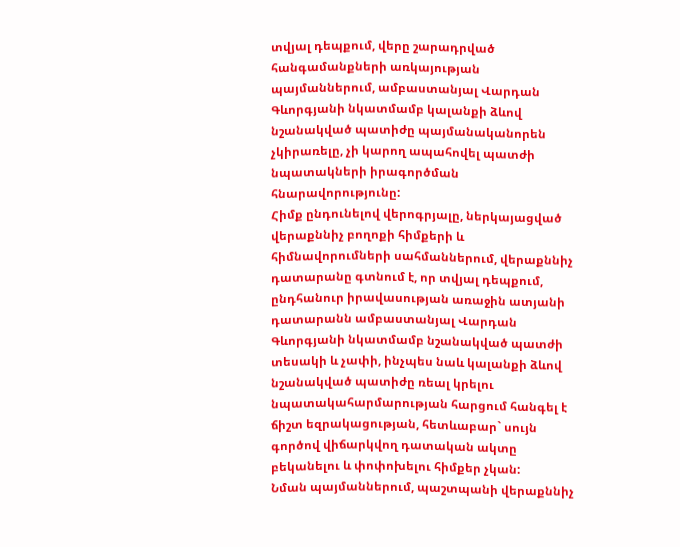տվյալ դեպքում, վերը շարադրված հանգամանքների առկայության պայմաններում, ամբաստանյալ Վարդան Գևորգյանի նկատմամբ կալանքի ձևով նշանակված պատիժը պայմանականորեն չկիրառելը, չի կարող ապահովել պատժի նպատակների իրագործման հնարավորությունը:
Հիմք ընդունելով վերոգրյալը, ներկայացված վերաքննիչ բողոքի հիմքերի և հիմնավորումների սահմաններում, վերաքննիչ դատարանը գտնում է, որ տվյալ դեպքում, ընդհանուր իրավասության առաջին ատյանի դատարանն ամբաստանյալ Վարդան Գևորգյանի նկատմամբ նշանակված պատժի տեսակի և չափի, ինչպես նաև կալանքի ձևով նշանակված պատիժը ռեալ կրելու նպատակահարմարության հարցում հանգել է ճիշտ եզրակացության, հետևաբար` սույն գործով վիճարկվող դատական ակտը բեկանելու և փոփոխելու հիմքեր չկան:
Նման պայմաններում, պաշտպանի վերաքննիչ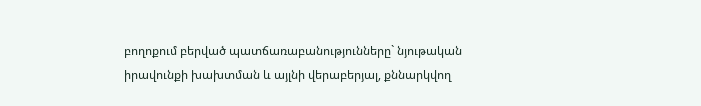բողոքում բերված պատճառաբանությունները` նյութական իրավունքի խախտման և այլնի վերաբերյալ, քննարկվող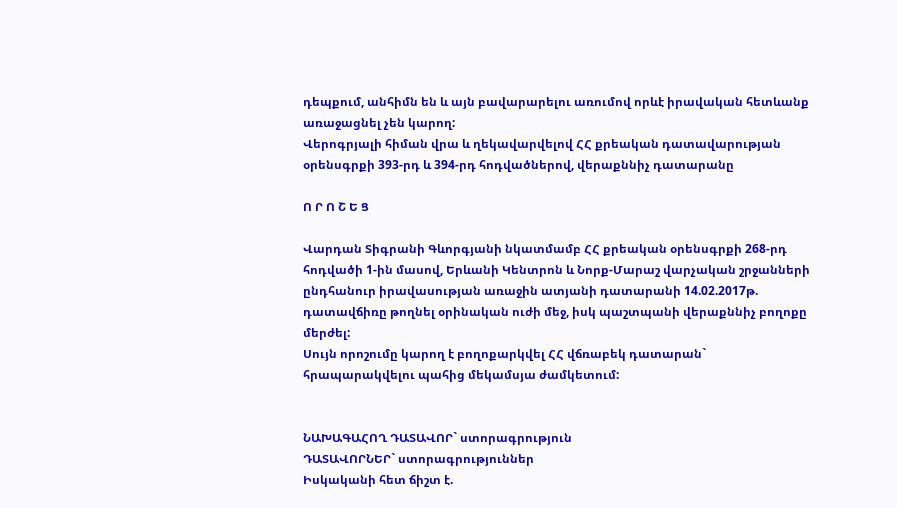դեպքում, անհիմն են և այն բավարարելու առումով որևէ իրավական հետևանք առաջացնել չեն կարող:
Վերոգրյալի հիման վրա և ղեկավարվելով ՀՀ քրեական դատավարության օրենսգրքի 393-րդ և 394-րդ հոդվածներով, վերաքննիչ դատարանը

Ո Ր Ո Շ Ե Ց

Վարդան Տիգրանի Գևորգյանի նկատմամբ ՀՀ քրեական օրենսգրքի 268-րդ հոդվածի 1-ին մասով, Երևանի Կենտրոն և Նորք-Մարաշ վարչական շրջանների ընդհանուր իրավասության առաջին ատյանի դատարանի 14.02.2017թ. դատավճիռը թողնել օրինական ուժի մեջ, իսկ պաշտպանի վերաքննիչ բողոքը մերժել:
Սույն որոշումը կարող է բողոքարկվել ՀՀ վճռաբեկ դատարան` հրապարակվելու պահից մեկամսյա ժամկետում:


ՆԱԽԱԳԱՀՈՂ ԴԱՏԱՎՈՐ` ստորագրություն
ԴԱՏԱՎՈՐՆԵՐ` ստորագրություններ
Իսկականի հետ ճիշտ է.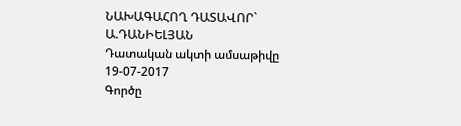ՆԱԽԱԳԱՀՈՂ ԴԱՏԱՎՈՐ` Ա.ԴԱՆԻԵԼՅԱՆ
Դատական ակտի ամսաթիվը 19-07-2017
Գործը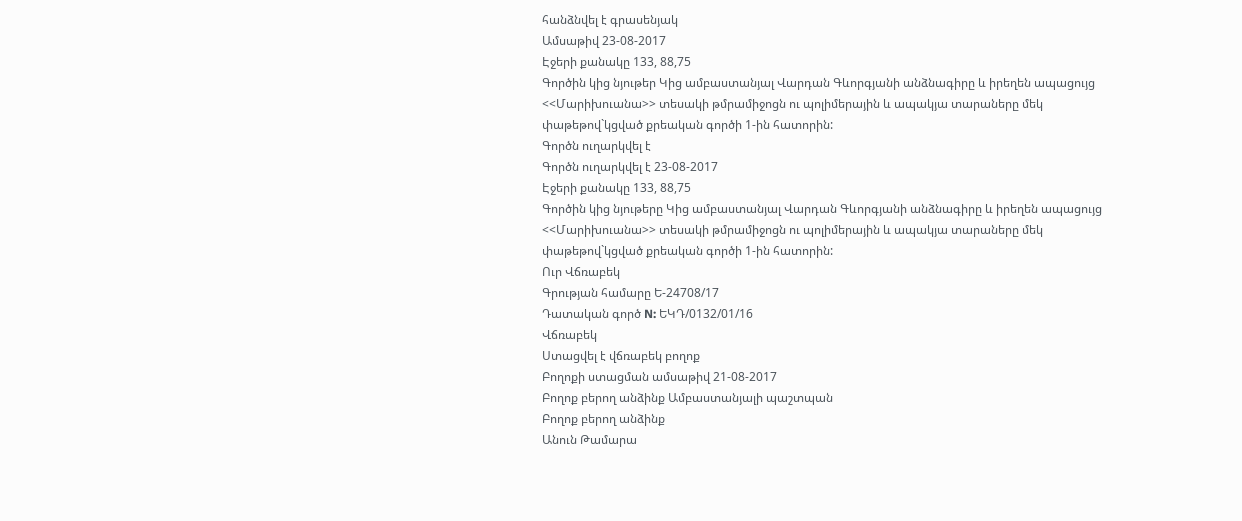հանձնվել է գրասենյակ
Ամսաթիվ 23-08-2017
Էջերի քանակը 133, 88,75
Գործին կից նյութեր Կից ամբաստանյալ Վարդան Գևորգյանի անձնագիրը և իրեղեն ապացույց <<Մարիխուանա>> տեսակի թմրամիջոցն ու պոլիմերային և ապակյա տարաները մեկ փաթեթով`կցված քրեական գործի 1-ին հատորին:
Գործն ուղարկվել է
Գործն ուղարկվել է 23-08-2017
Էջերի քանակը 133, 88,75
Գործին կից նյութերը Կից ամբաստանյալ Վարդան Գևորգյանի անձնագիրը և իրեղեն ապացույց <<Մարիխուանա>> տեսակի թմրամիջոցն ու պոլիմերային և ապակյա տարաները մեկ փաթեթով`կցված քրեական գործի 1-ին հատորին:
Ուր Վճռաբեկ
Գրության համարը Ե-24708/17
Դատական գործ N: ԵԿԴ/0132/01/16
Վճռաբեկ
Ստացվել է վճռաբեկ բողոք
Բողոքի ստացման ամսաթիվ 21-08-2017
Բողոք բերող անձինք Ամբաստանյալի պաշտպան
Բողոք բերող անձինք
Անուն Թամարա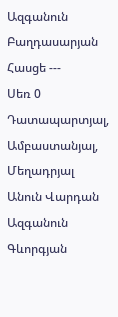Ազգանուն Բաղդասարյան
Հասցե ---
Սեռ 0
Դատապարտյալ, Ամբաստանյալ, Մեղադրյալ
Անուն Վարդան
Ազգանուն Գևորգյան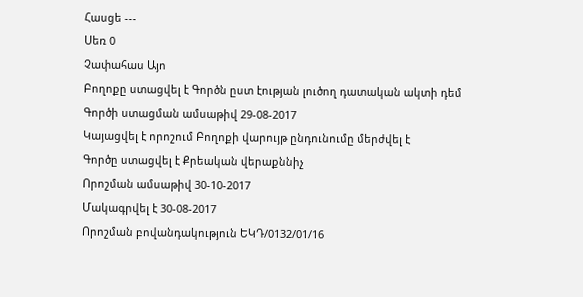Հասցե ---
Սեռ 0
Չափահաս Այո
Բողոքը ստացվել է Գործն ըստ էության լուծող դատական ակտի դեմ
Գործի ստացման ամսաթիվ 29-08-2017
Կայացվել է որոշում Բողոքի վարույթ ընդունումը մերժվել է
Գործը ստացվել է Քրեական վերաքննիչ
Որոշման ամսաթիվ 30-10-2017
Մակագրվել է 30-08-2017
Որոշման բովանդակություն ԵԿԴ/0132/01/16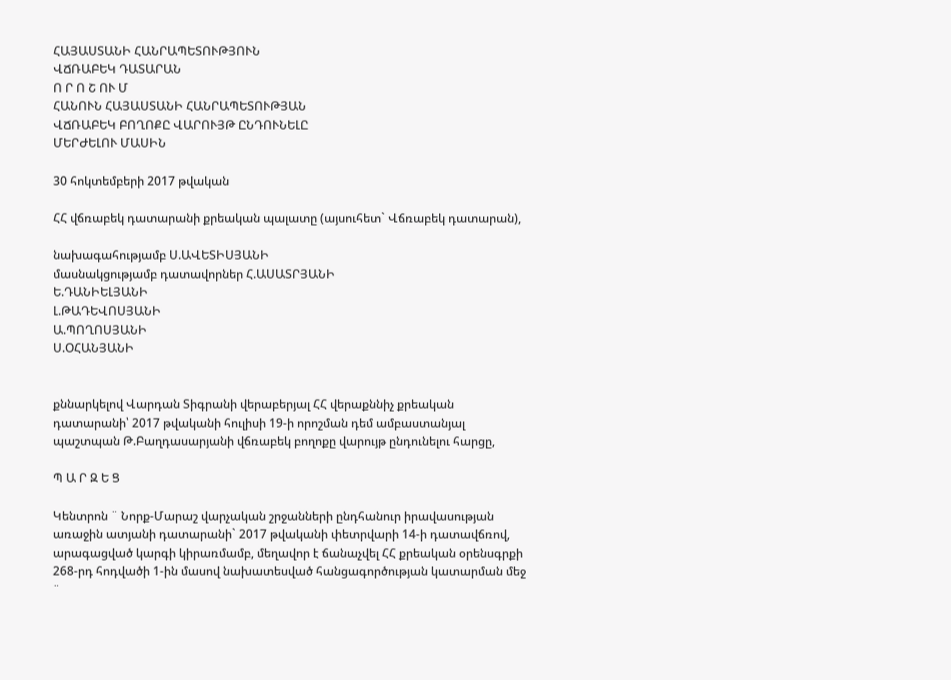ՀԱՅԱՍՏԱՆԻ ՀԱՆՐԱՊԵՏՈՒԹՅՈՒՆ
ՎՃՌԱԲԵԿ ԴԱՏԱՐԱՆ
Ո Ր Ո Շ ՈՒ Մ
ՀԱՆՈՒՆ ՀԱՅԱՍՏԱՆԻ ՀԱՆՐԱՊԵՏՈՒԹՅԱՆ
ՎՃՌԱԲԵԿ ԲՈՂՈՔԸ ՎԱՐՈՒՅԹ ԸՆԴՈՒՆԵԼԸ
ՄԵՐԺԵԼՈՒ ՄԱՍԻՆ

30 հոկտեմբերի 2017 թվական

ՀՀ վճռաբեկ դատարանի քրեական պալատը (այսուհետ` Վճռաբեկ դատարան),

նախագահությամբ Ս.ԱՎԵՏԻՍՅԱՆԻ
մասնակցությամբ դատավորներ Հ.ԱՍԱՏՐՅԱՆԻ
Ե.ԴԱՆԻԵԼՅԱՆԻ
Լ.ԹԱԴԵՎՈՍՅԱՆԻ
Ա.ՊՈՂՈՍՅԱՆԻ
Ս.ՕՀԱՆՅԱՆԻ


քննարկելով Վարդան Տիգրանի վերաբերյալ ՀՀ վերաքննիչ քրեական դատարանի՝ 2017 թվականի հուլիսի 19-ի որոշման դեմ ամբաստանյալ պաշտպան Թ.Բաղդասարյանի վճռաբեկ բողոքը վարույթ ընդունելու հարցը,

Պ Ա Ր Զ Ե Ց

Կենտրոն ¨ Նորք-Մարաշ վարչական շրջանների ընդհանուր իրավասության առաջին ատյանի դատարանի` 2017 թվականի փետրվարի 14-ի դատավճռով, արագացված կարգի կիրառմամբ, մեղավոր է ճանաչվել ՀՀ քրեական օրենսգրքի 268-րդ հոդվածի 1-ին մասով նախատեսված հանցագործության կատարման մեջ ¨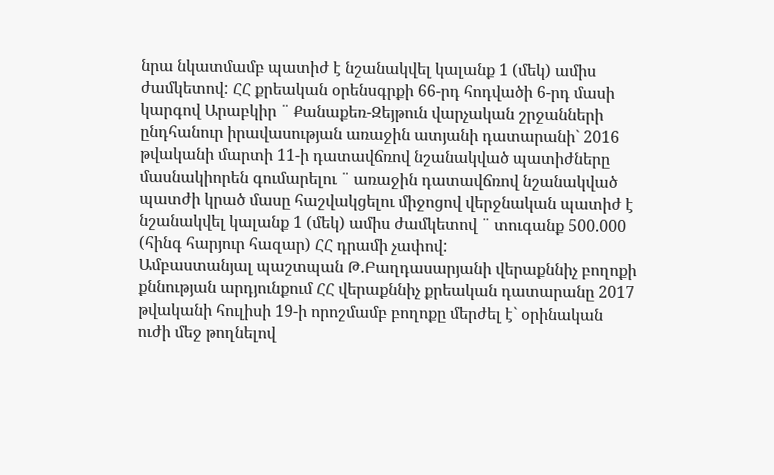նրա նկատմամբ պատիժ է նշանակվել կալանք 1 (մեկ) ամիս ժամկետով: ՀՀ քրեական օրենսգրքի 66-րդ հոդվածի 6-րդ մասի կարգով Արաբկիր ¨ Քանաքեռ-Զեյթուն վարչական շրջանների ընդհանուր իրավասության առաջին ատյանի դատարանի` 2016 թվականի մարտի 11-ի դատավճռով նշանակված պատիժները մասնակիորեն գումարելու ¨ առաջին դատավճռով նշանակված պատժի կրած մասը հաշվակցելու միջոցով վերջնական պատիժ է նշանակվել կալանք 1 (մեկ) ամիս ժամկետով ¨ տուգանք 500.000 (հինգ հարյուր հազար) ՀՀ դրամի չափով:
Ամբաստանյալ պաշտպան Թ.Բաղդասարյանի վերաքննիչ բողոքի քննության արդյունքում ՀՀ վերաքննիչ քրեական դատարանը 2017 թվականի հուլիսի 19-ի որոշմամբ բողոքը մերժել է` օրինական ուժի մեջ թողնելով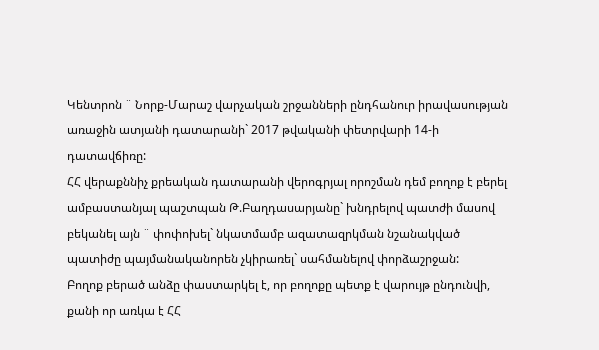Կենտրոն ¨ Նորք-Մարաշ վարչական շրջանների ընդհանուր իրավասության առաջին ատյանի դատարանի` 2017 թվականի փետրվարի 14-ի դատավճիռը:
ՀՀ վերաքննիչ քրեական դատարանի վերոգրյալ որոշման դեմ բողոք է բերել ամբաստանյալ պաշտպան Թ.Բաղդասարյանը` խնդրելով պատժի մասով բեկանել այն ¨ փոփոխել` նկատմամբ ազատազրկման նշանակված պատիժը պայմանականորեն չկիրառել` սահմանելով փորձաշրջան:
Բողոք բերած անձը փաստարկել է, որ բողոքը պետք է վարույթ ընդունվի, քանի որ առկա է ՀՀ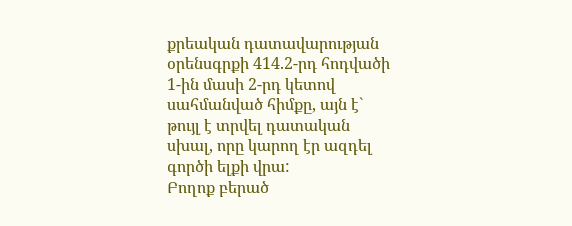քրեական դատավարության օրենսգրքի 414.2-րդ հոդվածի 1-ին մասի 2-րդ կետով սահմանված հիմքը, այն է` թույլ է տրվել դատական սխալ, որը կարող էր ազդել գործի ելքի վրա:
Բողոք բերած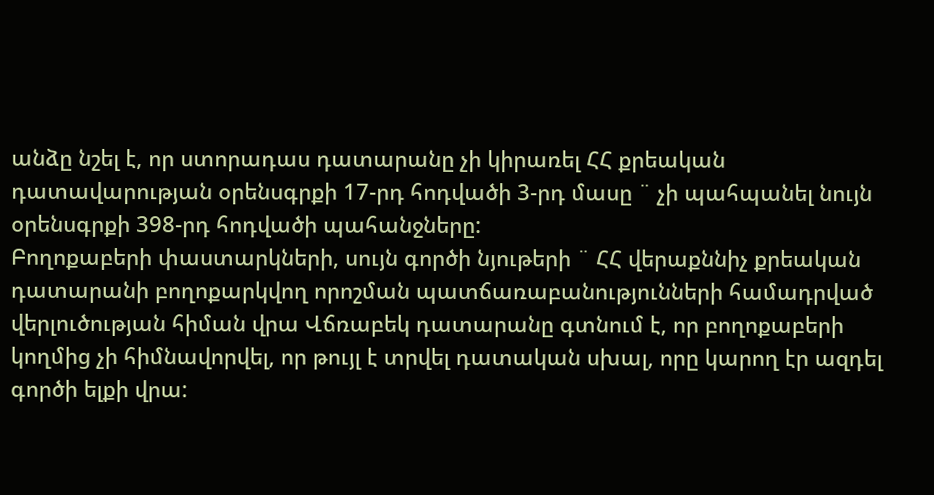անձը նշել է, որ ստորադաս դատարանը չի կիրառել ՀՀ քրեական դատավարության օրենսգրքի 17-րդ հոդվածի 3-րդ մասը ¨ չի պահպանել նույն օրենսգրքի 398-րդ հոդվածի պահանջները:
Բողոքաբերի փաստարկների, սույն գործի նյութերի ¨ ՀՀ վերաքննիչ քրեական դատարանի բողոքարկվող որոշման պատճառաբանությունների համադրված վերլուծության հիման վրա Վճռաբեկ դատարանը գտնում է, որ բողոքաբերի կողմից չի հիմնավորվել, որ թույլ է տրվել դատական սխալ, որը կարող էր ազդել գործի ելքի վրա: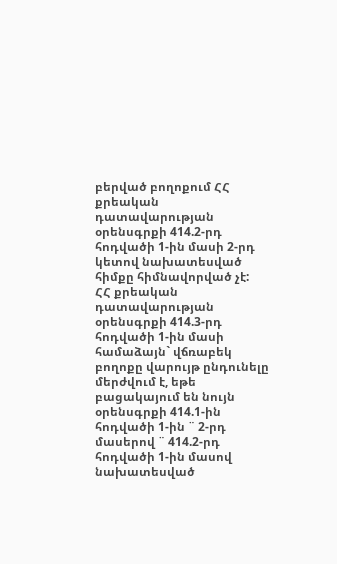բերված բողոքում ՀՀ քրեական դատավարության օրենսգրքի 414.2-րդ հոդվածի 1-ին մասի 2-րդ կետով նախատեսված հիմքը հիմնավորված չէ:
ՀՀ քրեական դատավարության օրենսգրքի 414.3-րդ հոդվածի 1-ին մասի համաձայն` վճռաբեկ բողոքը վարույթ ընդունելը մերժվում է, եթե բացակայում են նույն օրենսգրքի 414.1-ին հոդվածի 1-ին ¨ 2-րդ մասերով ¨ 414.2-րդ հոդվածի 1-ին մասով նախատեսված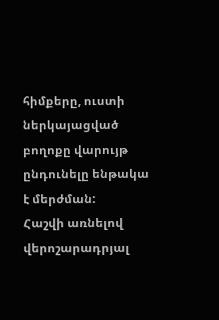հիմքերը, ուստի ներկայացված բողոքը վարույթ ընդունելը ենթակա է մերժման:
Հաշվի առնելով վերոշարադրյալ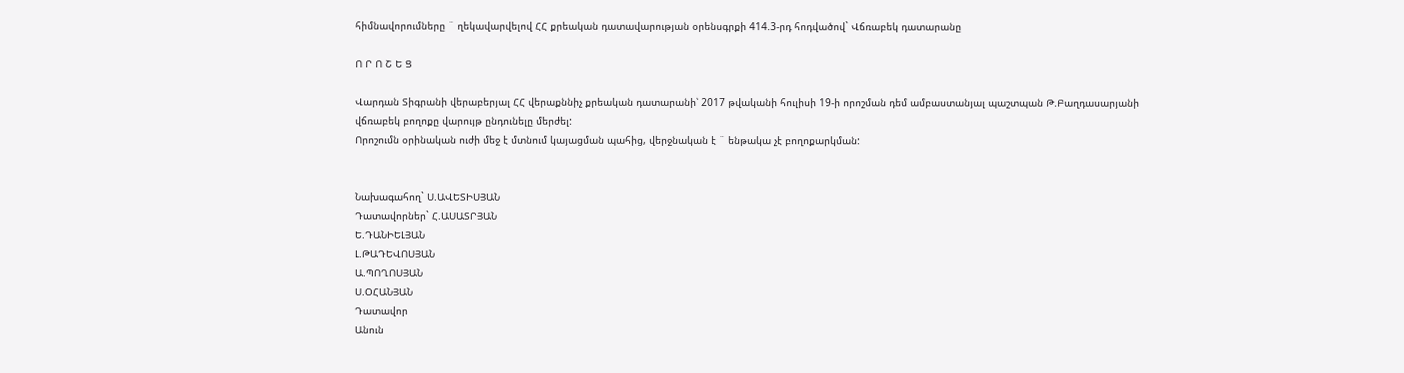հիմնավորումները ¨ ղեկավարվելով ՀՀ քրեական դատավարության օրենսգրքի 414.3-րդ հոդվածով` Վճռաբեկ դատարանը

Ո Ր Ո Շ Ե Ց

Վարդան Տիգրանի վերաբերյալ ՀՀ վերաքննիչ քրեական դատարանի՝ 2017 թվականի հուլիսի 19-ի որոշման դեմ ամբաստանյալ պաշտպան Թ.Բաղդասարյանի վճռաբեկ բողոքը վարույթ ընդունելը մերժել:
Որոշումն օրինական ուժի մեջ է մտնում կայացման պահից, վերջնական է ¨ ենթակա չէ բողոքարկման:


Նախագահող` Ս.ԱՎԵՏԻՍՅԱՆ
Դատավորներ` Հ.ԱՍԱՏՐՅԱՆ
Ե.ԴԱՆԻԵԼՅԱՆ
Լ.ԹԱԴԵՎՈՍՅԱՆ
Ա.ՊՈՂՈՍՅԱՆ
Ս.ՕՀԱՆՅԱՆ
Դատավոր
Անուն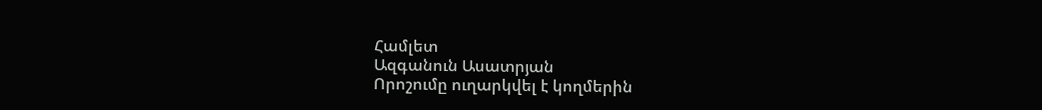Համլետ
Ազգանուն Ասատրյան
Որոշումը ուղարկվել է կողմերին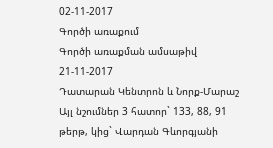02-11-2017
Գործի առաքում
Գործի առաքման ամսաթիվ 21-11-2017
Դատարան Կենտրոն և Նորք-Մարաշ
Այլ նշումներ 3 հատոր` 133, 88, 91 թերթ, կից` Վարդան Գևորգյանի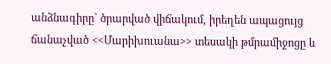անձնագիրը` ծրարված վիճակում, իրեղեն ապացույց ճանաչված <<Մարիխուանա>> տեսակի թմրամիջոցը և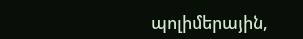պոլիմերային,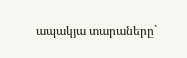ապակյա տարաները`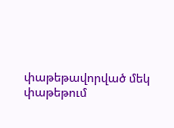փաթեթավորված մեկ փաթեթում